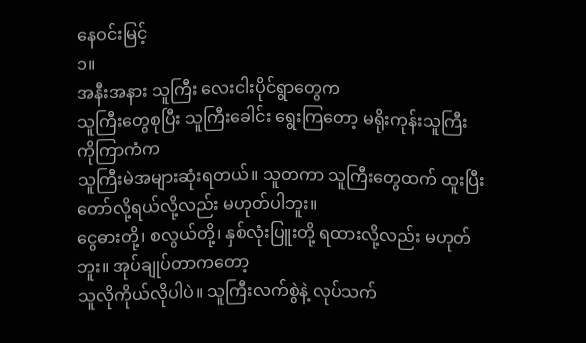နေဝင်းမြင့်
၁။
အနီးအနား သူကြီး လေးငါးပိုင်ရွာတွေက
သူကြီးတွေစုပြီး သူကြီးခေါင်း ရွေးကြတော့ မရိုးကုန်းသူကြီး ကိုကြာကံက
သူကြီးမဲအများဆုံးရတယ်။ သူတကာ သူကြီးတွေထက် ထူးပြီးတော်လို့ရယ်လို့လည်း မဟုတ်ပါဘူး။
ငွေဓားတို့၊ စလွယ်တို့၊ နှစ်လုံးပြူးတို့ ရထားလို့လည်း မဟုတ်ဘူး။ အုပ်ချုပ်တာကတော့
သူလိုကိုယ်လိုပါပဲ။ သူကြီးလက်စွဲနဲ့ လုပ်သက်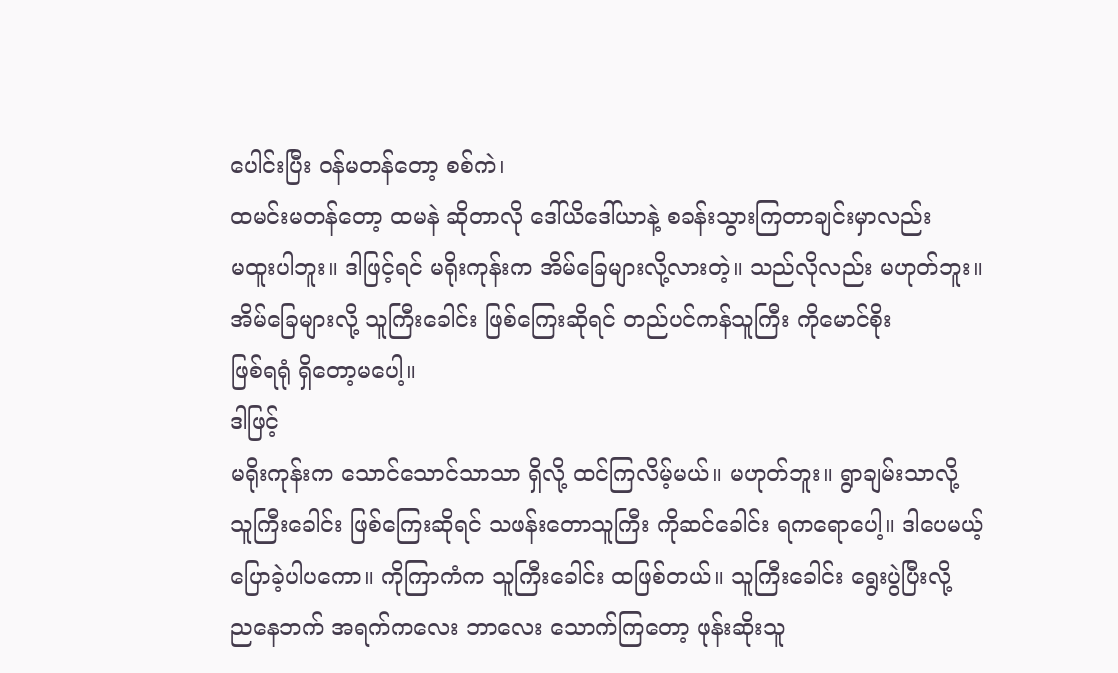ပေါင်းပြီး ဝန်မတန်တော့ စစ်ကဲ၊
ထမင်းမတန်တော့ ထမနဲ ဆိုတာလို ဒေါ်ယိဒေါ်ယာနဲ့ စခန်းသွားကြတာချင်းမှာလည်း
မထူးပါဘူး။ ဒါဖြင့်ရင် မရိုးကုန်းက အိမ်ခြေများလို့လားတဲ့။ သည်လိုလည်း မဟုတ်ဘူး။
အိမ်ခြေများလို့ သူကြီးခေါင်း ဖြစ်ကြေးဆိုရင် တည်ပင်ကန်သူကြီး ကိုမောင်စိုး
ဖြစ်ရရုံ ရှိတော့မပေါ့။
ဒါဖြင့်
မရိုးကုန်းက သောင်သောင်သာသာ ရှိလို့ ထင်ကြလိမ့်မယ်။ မဟုတ်ဘူး။ ရွာချမ်းသာလို့
သူကြီးခေါင်း ဖြစ်ကြေးဆိုရင် သဖန်းတောသူကြီး ကိုဆင်ခေါင်း ရကရောပေါ့။ ဒါပေမယ့်
ပြောခဲ့ပါပကော။ ကိုကြာကံက သူကြီးခေါင်း ထဖြစ်တယ်။ သူကြီးခေါင်း ရွေးပွဲပြီးလို့
ညနေဘက် အရက်ကလေး ဘာလေး သောက်ကြတော့ ဖုန်းဆိုးသူ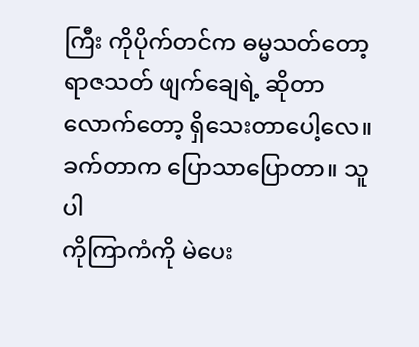ကြီး ကိုပိုက်တင်က ဓမ္မသတ်တော့
ရာဇသတ် ဖျက်ချေရဲ့ ဆိုတာလောက်တော့ ရှိသေးတာပေါ့လေ။ ခက်တာက ပြောသာပြောတာ။ သူပါ
ကိုကြာကံကို မဲပေး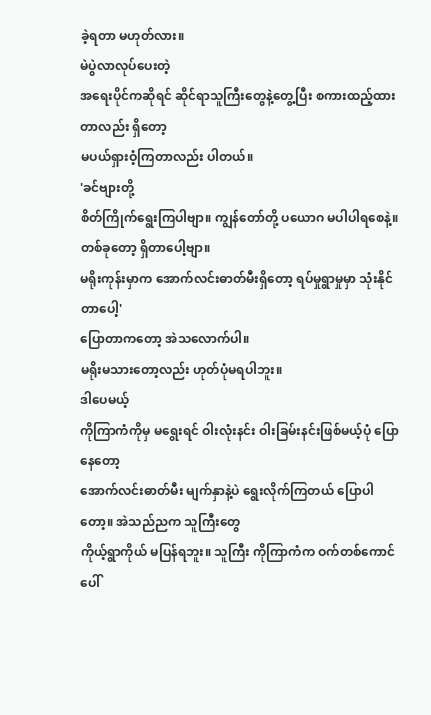ခဲ့ရတာ မဟုတ်လား။
မဲပွဲလာလုပ်ပေးတဲ့
အရေးပိုင်ကဆိုရင် ဆိုင်ရာသူကြီးတွေနဲ့တွေ့ပြီး စကားထည့်ထားတာလည်း ရှိတော့
မပယ်ရှားဝံ့ကြတာလည်း ပါတယ်။
'ခင်ဗျားတို့
စိတ်ကြိုက်ရွေးကြပါဗျာ။ ကျွန်တော်တို့ ပယောဂ မပါပါရစေနဲ့။ တစ်ခုတော့ ရှိတာပေါ့ဗျာ။
မရိုးကုန်းမှာက အောက်လင်းဓာတ်မီးရှိတော့ ရပ်မှုရွာမှုမှာ သုံးနိုင်တာပေါ့'
ပြောတာကတော့ အဲသလောက်ပါ။
မရိုးမသားတော့လည်း ဟုတ်ပုံမရပါဘူး။
ဒါပေမယ့်
ကိုကြာကံကိုမှ မရွေးရင် ဝါးလုံးနင်း ဝါးခြမ်းနင်းဖြစ်မယ့်ပုံ ပြောနေတော့
အောက်လင်းဓာတ်မီး မျက်နှာနဲ့ပဲ ရွေးလိုက်ကြတယ် ပြောပါတော့။ အဲသည်ညက သူကြီးတွေ
ကိုယ့်ရွာကိုယ် မပြန်ရဘူး။ သူကြီး ကိုကြာကံက ဝက်တစ်ကောင် ပေါ်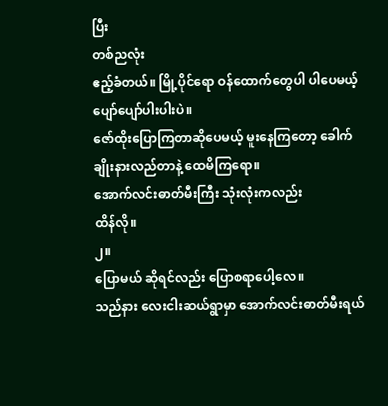ပြီး
တစ်ညလုံး
ဧည့်ခံတယ်။ မြို့ပိုင်ရော ဝန်ထောက်တွေပါ ပါပေမယ့် ပျော်ပျော်ပါးပါးပဲ။
ဇော်ထိုးပြောကြတာဆိုပေမယ့် မူးနေကြတော့ ခေါက်ချိုးနားလည်တာနဲ့ ထေမိကြရော။
အောက်လင်းဓာတ်မီးကြီး သုံးလုံးကလည်း
ထိန်လို။
၂။
ပြောမယ် ဆိုရင်လည်း ပြောစရာပေါ့လေ။
သည်နား လေးငါးဆယ်ရွာမှာ အောက်လင်းဓာတ်မီးရယ်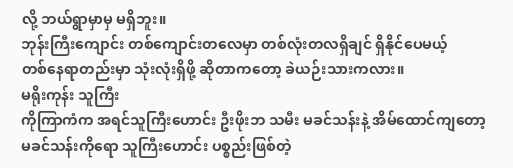လို့ ဘယ်ရွာမှာမှ မရှိဘူး။
ဘုန်းကြီးကျောင်း တစ်ကျောင်းတလေမှာ တစ်လုံးတလရှိချင် ရှိနိုင်ပေမယ့်
တစ်နေရာတည်းမှာ သုံးလုံးရှိဖို့ ဆိုတာကတော့ ခဲယဉ်းသားကလား။
မရိုးကုန်း သူကြီး
ကိုကြာကံက အရင်သူကြီးဟောင်း ဦးဖိုးဘ သမီး မခင်သန်းနဲ့ အိမ်ထောင်ကျတော့
မခင်သန်းကိုရော သူကြီးဟောင်း ပစ္စည်းဖြစ်တဲ့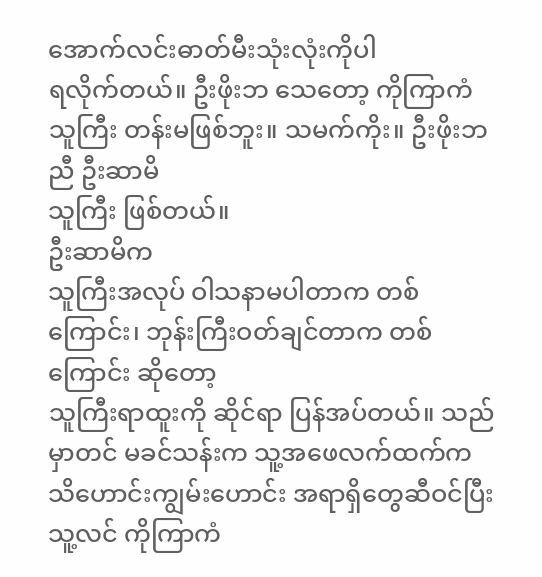အောက်လင်းဓာတ်မီးသုံးလုံးကိုပါ
ရလိုက်တယ်။ ဦးဖိုးဘ သေတော့ ကိုကြာကံ သူကြီး တန်းမဖြစ်ဘူး။ သမက်ကိုး။ ဦးဖိုးဘညီ ဦးဆာမိ
သူကြီး ဖြစ်တယ်။
ဦးဆာမိက
သူကြီးအလုပ် ဝါသနာမပါတာက တစ်ကြောင်း၊ ဘုန်းကြီးဝတ်ချင်တာက တစ်ကြောင်း ဆိုတော့
သူကြီးရာထူးကို ဆိုင်ရာ ပြန်အပ်တယ်။ သည်မှာတင် မခင်သန်းက သူ့အဖေလက်ထက်က
သိဟောင်းကျွမ်းဟောင်း အရာရှိတွေဆီဝင်ပြီး သူ့လင် ကိုကြာကံ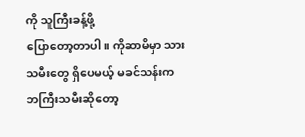ကို သူကြီးခန့်ဖို့
ပြောတော့တာပါ။ ကိုဆာမိမှာ သားသမီးတွေ ရှိပေမယ့် မခင်သန်းက ဘကြီးသမီးဆိုတော့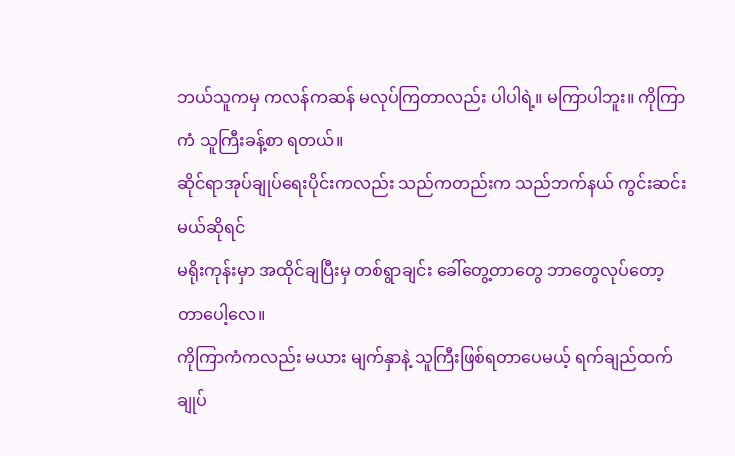ဘယ်သူကမှ ကလန်ကဆန် မလုပ်ကြတာလည်း ပါပါရဲ့။ မကြာပါဘူး။ ကိုကြာကံ သူကြီးခန့်စာ ရတယ်။
ဆိုင်ရာအုပ်ချုပ်ရေးပိုင်းကလည်း သည်ကတည်းက သည်ဘက်နယ် ကွင်းဆင်းမယ်ဆိုရင်
မရိုးကုန်းမှာ အထိုင်ချပြီးမှ တစ်ရွာချင်း ခေါ်တွေ့တာတွေ ဘာတွေလုပ်တော့တာပေါ့လေ။
ကိုကြာကံကလည်း မယား မျက်နှာနဲ့ သူကြီးဖြစ်ရတာပေမယ့် ရက်ချည်ထက် ချုပ်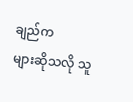ချည်က
များဆိုသလို သူ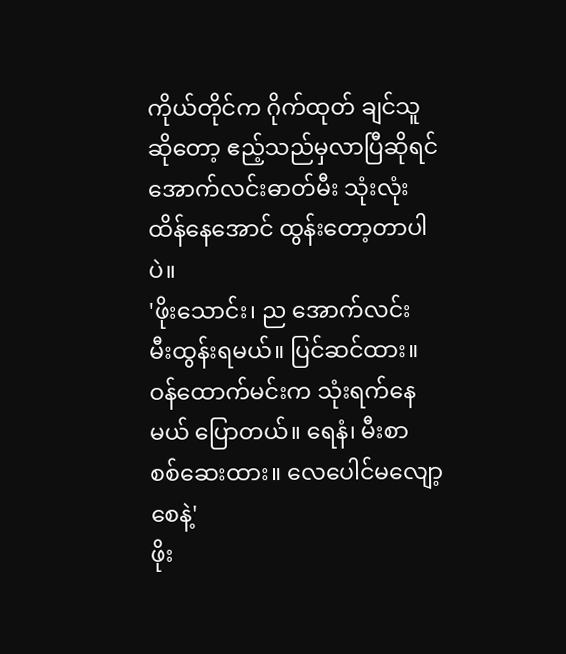ကိုယ်တိုင်က ဂိုက်ထုတ် ချင်သူဆိုတော့ ဧည့်သည်မှလာပြီဆိုရင်
အောက်လင်းဓာတ်မီး သုံးလုံး ထိန်နေအောင် ထွန်းတော့တာပါပဲ။
'ဖိုးသောင်း၊ ည အောက်လင်း
မီးထွန်းရမယ်။ ပြင်ဆင်ထား။ ဝန်ထောက်မင်းက သုံးရက်နေမယ် ပြောတယ်။ ရေနံ၊ မီးစာ
စစ်ဆေးထား။ လေပေါင်မလျော့စေနဲ့'
ဖိုး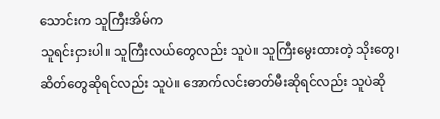သောင်းက သူကြီးအိမ်က
သူရင်းငှားပါ။ သူကြီးလယ်တွေလည်း သူပဲ။ သူကြီးမွေးထားတဲ့ သိုးတွေ၊
ဆိတ်တွေဆိုရင်လည်း သူပဲ။ အောက်လင်းဓာတ်မီးဆိုရင်လည်း သူပဲဆို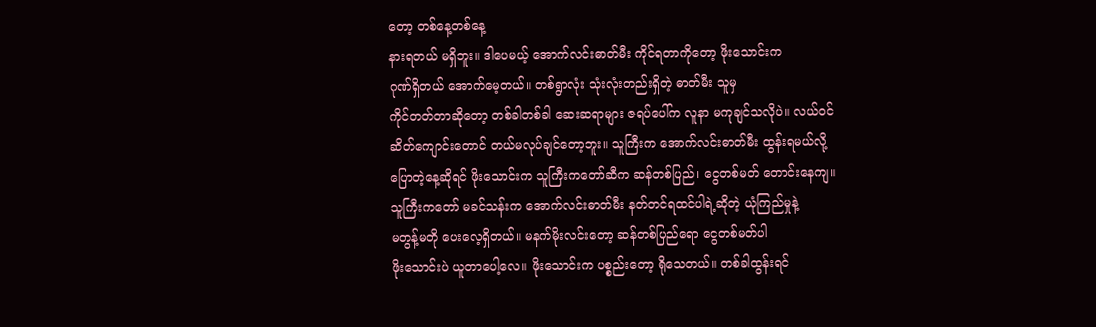တော့ တစ်နေ့တစ်နေ့
နားရတယ် မရှိဘူး။ ဒါပေမယ့် အောက်လင်းဓာတ်မီး ကိုင်ရတာကိုတော့ ဖိုးသောင်းက
ဂုဏ်ရှိတယ် အောက်မေ့တယ်။ တစ်ရွာလုံး သုံးလုံးတည်းရှိတဲ့ ဓာတ်မီး သူမှ
ကိုင်တတ်တာဆိုတော့ တစ်ခါတစ်ခါ ဆေးဆရာများ ဇရပ်ပေါ်က လူနာ မကုချင်သလိုပဲ။ လယ်ဝင်
ဆိတ်ကျောင်းတောင် တယ်မလုပ်ချင်တော့ဘူး။ သူကြီးက အောက်လင်းဓာတ်မီး ထွန်းရမယ်လို့
ပြောတဲ့နေ့ဆိုရင် ဖိုးသောင်းက သူကြီးကတော်ဆီက ဆန်တစ်ပြည်၊ ငွေတစ်မတ် တောင်းနေကျ။
သူကြီးကတော် မခင်သန်းက အောက်လင်းဓာတ်မီး နတ်တင်ရထင်ပါရဲ့ဆိုတဲ့ ယုံကြည်မှုနဲ့
မတွန့်မတို ပေးလေ့ရှိတယ်။ မနက်မိုးလင်းတော့ ဆန်တစ်ပြည်ရော ငွေတစ်မတ်ပါ
ဖိုးသောင်းပဲ ယူတာပေါ့လေ။ ဖိုးသောင်းက ပစ္စည်းတော့ ရိုသေတယ်။ တစ်ခါထွန်းရင်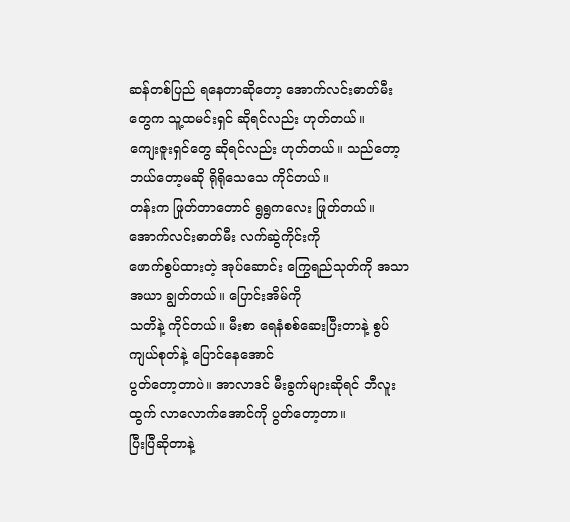ဆန်တစ်ပြည် ရနေတာဆိုတော့ အောက်လင်းဓာတ်မီးတွေက သူ့ထမင်းရှင် ဆိုရင်လည်း ဟုတ်တယ်။
ကျေးဇူးရှင်တွေ ဆိုရင်လည်း ဟုတ်တယ်။ သည်တော့ ဘယ်တော့မဆို ရိုရိုသေသေ ကိုင်တယ်။
တန်းက ဖြုတ်တာတောင် ရွရွကလေး ဖြုတ်တယ်။ အောက်လင်းဓာတ်မီး လက်ဆွဲကိုင်းကို
ဖောက်စွပ်ထားတဲ့ အုပ်ဆောင်း ကြွေရည်သုတ်ကို အသာအယာ ချွတ်တယ်။ ပြောင်းအိမ်ကို
သတိနဲ့ ကိုင်တယ်။ မီးစာ ရေနံစစ်ဆေးပြီးတာနဲ့ စွပ်ကျယ်စုတ်နဲ့ ပြောင်နေအောင်
ပွတ်တော့တာပဲ။ အာလာဒင် မီးခွက်များဆိုရင် ဘီလူးထွက် လာလောက်အောင်ကို ပွတ်တော့တာ။
ပြီးပြီဆိုတာနဲ့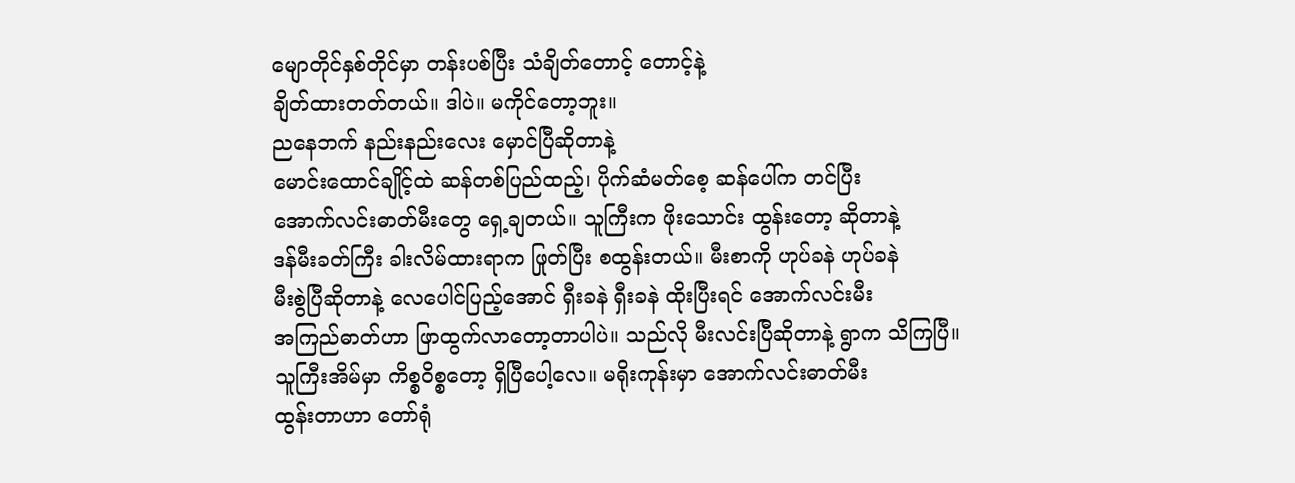မျောတိုင်နှစ်တိုင်မှာ တန်းပစ်ပြီး သံချိတ်တောင့် တောင့်နဲ့
ချိတ်ထားတတ်တယ်။ ဒါပဲ။ မကိုင်တော့ဘူး။
ညနေဘက် နည်းနည်းလေး မှောင်ပြီဆိုတာနဲ့
မောင်းထောင်ချိုင့်ထဲ ဆန်တစ်ပြည်ထည့်၊ ပိုက်ဆံမတ်စေ့ ဆန်ပေါ်က တင်ပြီး
အောက်လင်းဓာတ်မီးတွေ ရှေ့ချတယ်။ သူကြီးက ဖိုးသောင်း ထွန်းတော့ ဆိုတာနဲ့
ဒန်မီးခတ်ကြီး ခါးလိမ်ထားရာက ဖြုတ်ပြီး စထွန်းတယ်။ မီးစာကို ဟုပ်ခနဲ ဟုပ်ခနဲ
မီးစွဲပြီဆိုတာနဲ့ လေပေါင်ပြည့်အောင် ရှီးခနဲ ရှီးခနဲ ထိုးပြီးရင် အောက်လင်းမီး
အကြည်ဓာတ်ဟာ ဖြာထွက်လာတော့တာပါပဲ။ သည်လို မီးလင်းပြီဆိုတာနဲ့ ရွာက သိကြပြီ။
သူကြီးအိမ်မှာ ကိစ္စဝိစ္စတော့ ရှိပြီပေါ့လေ။ မရိုးကုန်းမှာ အောက်လင်းဓာတ်မီး
ထွန်းတာဟာ တော်ရုံ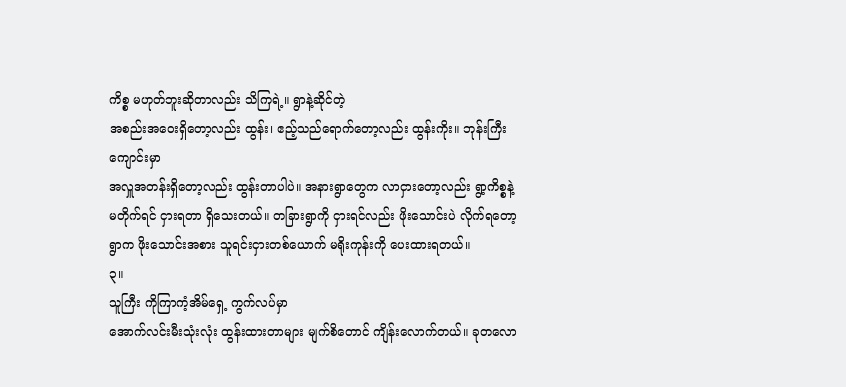ကိစ္စ မဟုတ်ဘူးဆိုတာလည်း သိကြရဲ့။ ရွာနဲ့ဆိုင်တဲ့
အစည်းအဝေးရှိတော့လည်း ထွန်း၊ ဧည့်သည်ရောက်တော့လည်း ထွန်းကိုး။ ဘုန်းကြီးကျောင်းမှာ
အလှူအတန်းရှိတော့လည်း ထွန်းတာပါပဲ။ အနားရွာတွေက လာငှားတော့လည်း ရွာ့ကိစ္စနဲ့
မတိုက်ရင် ငှားရတာ ရှိသေးတယ်။ တခြားရွာကို ငှားရင်လည်း ဖိုးသောင်းပဲ လိုက်ရတော့
ရွာက ဖိုးသောင်းအစား သူရင်းငှားတစ်ယောက် မရိုးကုန်းကို ပေးထားရတယ်။
၃။
သူကြီး ကိုကြာကံ့အိမ်ရှေ့ ကွက်လပ်မှာ
အောက်လင်းမီးသုံးလုံး ထွန်းထားတာများ မျက်စိတောင် ကျိန်းလောက်တယ်။ ခုတလော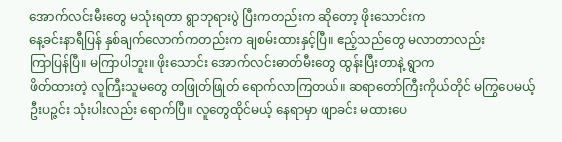အောက်လင်းမီးတွေ မသုံးရတာ ရွာဘုရားပွဲ ပြီးကတည်းက ဆိုတော့ ဖိုးသောင်းက
နေ့ခင်းနာရီပြန် နှစ်ချက်လောက်ကတည်းက ချစမ်းထားနှင့်ပြီ။ ဧည့်သည်တွေ မလာတာလည်း
ကြာပြန်ပြီ။ မကြာပါဘူး။ ဖိုးသောင်း အောက်လင်းဓာတ်မီးတွေ ထွန်းပြီးတာနဲ့ ရွာက
ဖိတ်ထားတဲ့ လူကြီးသူမတွေ တဖြုတ်ဖြုတ် ရောက်လာကြတယ်။ ဆရာတော်ကြီးကိုယ်တိုင် မကြွပေမယ့်
ဦးပဉ္ဇင်း သုံးပါးလည်း ရောက်ပြီ။ လူတွေထိုင်မယ့် နေရာမှာ ဖျာခင်း မထားပေ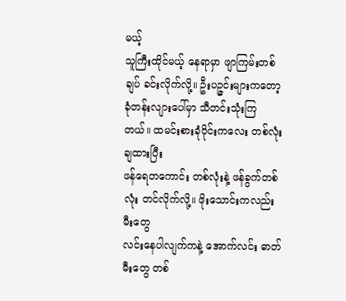မယ့်
သူကြီးထိုင်မယ့် နေရာမှာ ဖျာကြမ်းတစ်ချပ် ခင်းလိုက်လို့။ ဦးပဉ္ဇင်းများကတော့
ခုံတန်းလျားပေါ်မှာ သီတင်းသုံးကြ တယ်။ ထမင်းစားခုံဝိုင်းကလေး တစ်လုံးချထားပြီး
ဖန်ရေတကောင်း တစ်လုံးနဲ့ ဖန်ခွက်တစ်လုံး တင်လိုက်လို့။ ဖိုးသောင်းကလည်း မီးတွေ
လင်းနေပါလျက်ကနဲ့ အောက်လင်း ဓာတ်မီးတွေ တစ်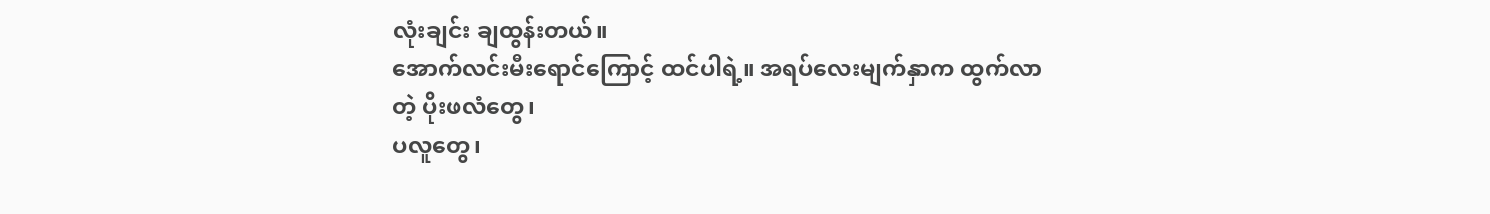လုံးချင်း ချထွန်းတယ်။
အောက်လင်းမီးရောင်ကြောင့် ထင်ပါရဲ့။ အရပ်လေးမျက်နှာက ထွက်လာတဲ့ ပိုးဖလံတွေ၊
ပလူတွေ၊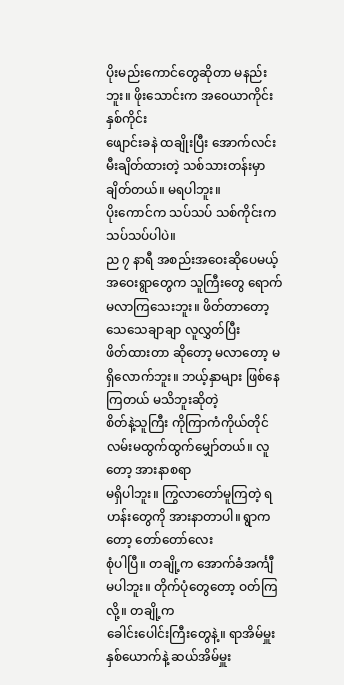ပိုးမည်းကောင်တွေဆိုတာ မနည်းဘူး။ ဖိုးသောင်းက အဝေယာကိုင်း နှစ်ကိုင်း
ဖျောင်းခနဲ ထချိုးပြီး အောက်လင်းမီးချိတ်ထားတဲ့ သစ်သားတန်းမှာ ချိတ်တယ်။ မရပါဘူး။
ပိုးကောင်က သပ်သပ် သစ်ကိုင်းက သပ်သပ်ပါပဲ။
ည ၇ နာရီ အစည်းအဝေးဆိုပေမယ့်
အဝေးရွာတွေက သူကြီးတွေ ရောက်မလာကြသေးဘူး။ ဖိတ်တာတော့ သေသေချာချာ လူလွှတ်ပြီး
ဖိတ်ထားတာ ဆိုတော့ မလာတော့ မရှိလောက်ဘူး။ ဘယ့်နှာများ ဖြစ်နေကြတယ် မသိဘူးဆိုတဲ့
စိတ်နဲ့သူကြီး ကိုကြာကံကိုယ်တိုင် လမ်းမထွက်ထွက်မျှော်တယ်။ လူတော့ အားနာစရာ
မရှိပါဘူး။ ကြွလာတော်မူကြတဲ့ ရဟန်းတွေကို အားနာတာပါ။ ရွာကတော့ တော်တော်လေး
စုံပါပြီ။ တချို့က အောက်ခံအင်္ကျီ မပါဘူး။ တိုက်ပုံတွေတော့ ဝတ်ကြလို့။ တချို့က
ခေါင်းပေါင်းကြီးတွေနဲ့။ ရာအိမ်မှူး နှစ်ယောက်နဲ့ ဆယ်အိမ်မှူး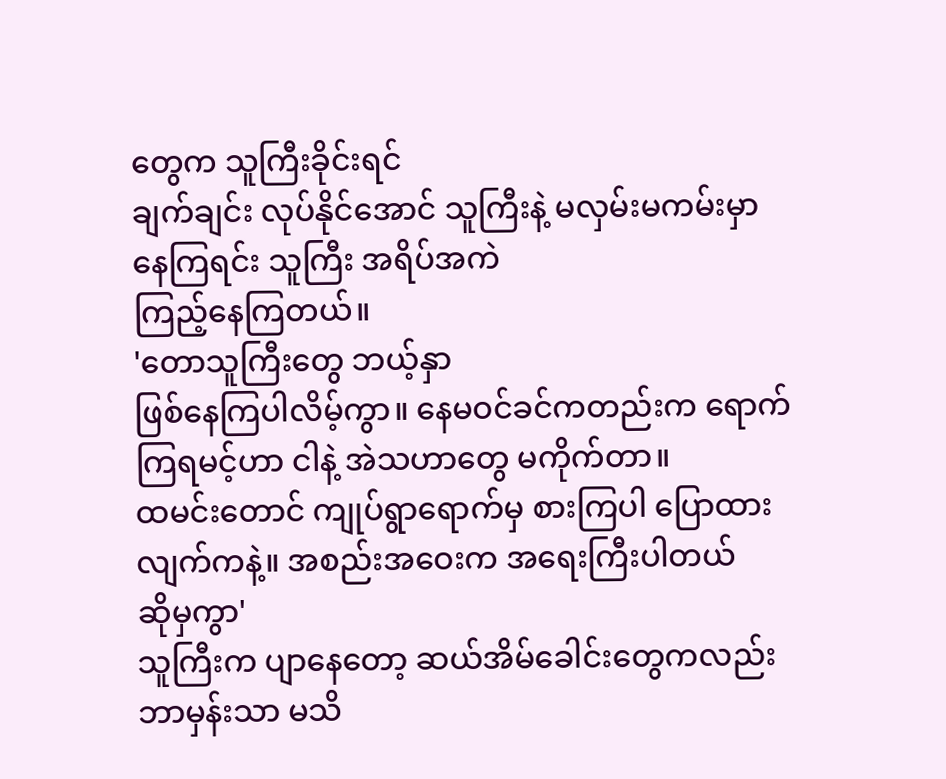တွေက သူကြီးခိုင်းရင်
ချက်ချင်း လုပ်နိုင်အောင် သူကြီးနဲ့ မလှမ်းမကမ်းမှာ နေကြရင်း သူကြီး အရိပ်အကဲ
ကြည့်နေကြတယ်။
'တောသူကြီးတွေ ဘယ့်နှာ
ဖြစ်နေကြပါလိမ့်ကွာ။ နေမဝင်ခင်ကတည်းက ရောက်ကြရမင့်ဟာ ငါနဲ့ အဲသဟာတွေ မကိုက်တာ။
ထမင်းတောင် ကျုပ်ရွာရောက်မှ စားကြပါ ပြောထားလျက်ကနဲ့။ အစည်းအဝေးက အရေးကြီးပါတယ်
ဆိုမှကွာ'
သူကြီးက ပျာနေတော့ ဆယ်အိမ်ခေါင်းတွေကလည်း
ဘာမှန်းသာ မသိ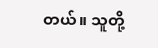တယ်။ သူတို့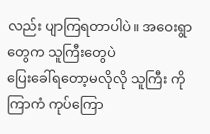လည်း ပျာကြရတာပါပဲ။ အဝေးရွာတွေက သူကြီးတွေပဲ
ပြေးခေါ်ရတော့မလိုလို သူကြီး ကိုကြာကံ ကုပ်ကြော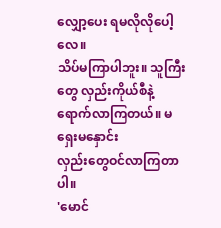လျှော့ပေး ရမလိုလိုပေါ့လေ။
သိပ်မကြာပါဘူး။ သူကြီးတွေ လှည်းကိုယ်စီနဲ့ ရောက်လာကြတယ်။ မရှေးမနှောင်း
လှည်းတွေဝင်လာကြတာပါ။
'မောင်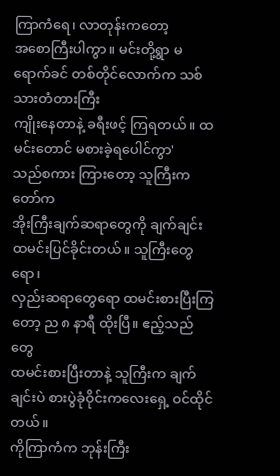ကြာကံရေ၊ လာတုန်းကတော့
အစောကြီးပါကွာ။ မင်းတို့ရွာ မရောက်ခင် တစ်တိုင်လောက်က သစ်သားတံတားကြီး
ကျိုးနေတာနဲ့ ခရီးဖင့် ကြရတယ်။ ထမင်းတောင် မစားခဲ့ရပေါင်ကွာ'
သည်စကား ကြားတော့ သူကြီးကတော်က
အိုးကြီးချက်ဆရာတွေကို ချက်ချင်း ထမင်းပြင်ခိုင်းတယ်။ သူကြီးတွေရော၊
လှည်းဆရာတွေရော ထမင်းစားပြီးကြတော့ ည ၈ နာရီ ထိုးပြီ။ ဧည့်သည်တွေ
ထမင်းစားပြီးတာနဲ့ သူကြီးက ချက်ချင်းပဲ စားပွဲခုံဝိုင်းကလေးရှေ့ ဝင်ထိုင်တယ်။
ကိုကြာကံက ဘုန်းကြီး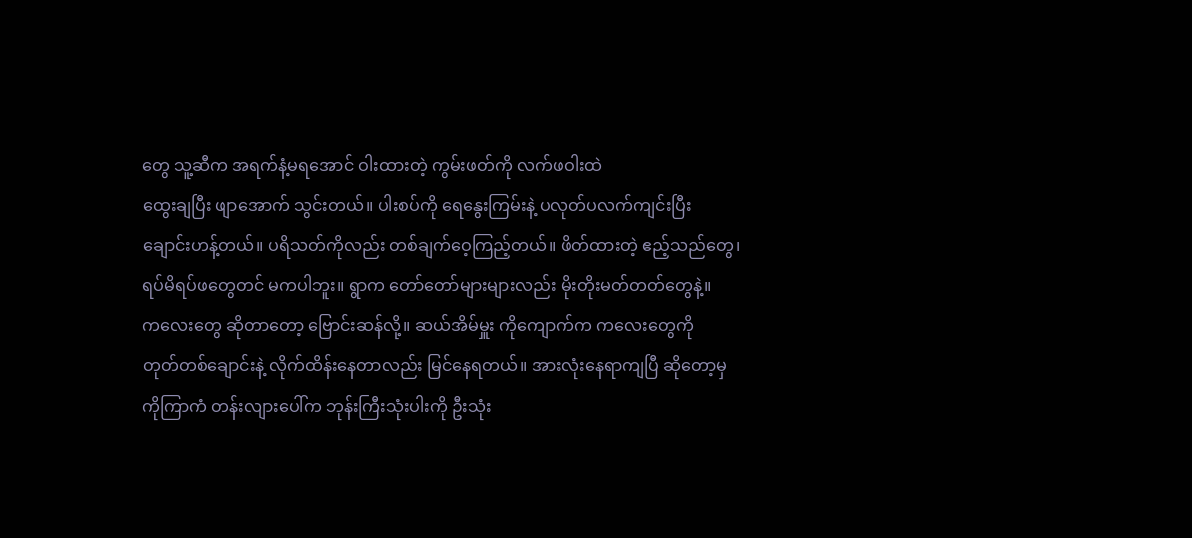တွေ သူ့ဆီက အရက်နံ့မရအောင် ဝါးထားတဲ့ ကွမ်းဖတ်ကို လက်ဖဝါးထဲ
ထွေးချပြီး ဖျာအောက် သွင်းတယ်။ ပါးစပ်ကို ရေနွေးကြမ်းနဲ့ ပလုတ်ပလက်ကျင်းပြီး
ချောင်းဟန့်တယ်။ ပရိသတ်ကိုလည်း တစ်ချက်ဝေ့ကြည့်တယ်။ ဖိတ်ထားတဲ့ ဧည့်သည်တွေ၊
ရပ်မိရပ်ဖတွေတင် မကပါဘူး။ ရွာက တော်တော်များများလည်း မိုးတိုးမတ်တတ်တွေနဲ့။
ကလေးတွေ ဆိုတာတော့ ဗြောင်းဆန်လို့။ ဆယ်အိမ်မှူး ကိုကျောက်က ကလေးတွေကို
တုတ်တစ်ချောင်းနဲ့ လိုက်ထိန်းနေတာလည်း မြင်နေရတယ်။ အားလုံးနေရာကျပြီ ဆိုတော့မှ
ကိုကြာကံ တန်းလျားပေါ်က ဘုန်းကြီးသုံးပါးကို ဦးသုံး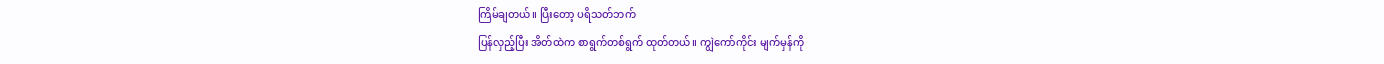ကြိမ်ချတယ်။ ပြီးတော့ ပရိသတ်ဘက်
ပြန်လှည့်ပြီး အိတ်ထဲက စာရွက်တစ်ရွက် ထုတ်တယ်။ ကျွဲကော်ကိုင်း မျက်မှန်ကို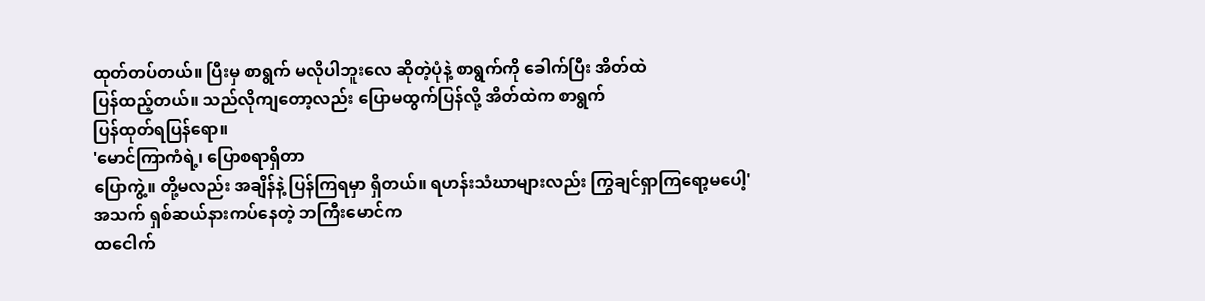ထုတ်တပ်တယ်။ ပြီးမှ စာရွက် မလိုပါဘူးလေ ဆိုတဲ့ပုံနဲ့ စာရွက်ကို ခေါက်ပြီး အိတ်ထဲ
ပြန်ထည့်တယ်။ သည်လိုကျတော့လည်း ပြောမထွက်ပြန်လို့ အိတ်ထဲက စာရွက်
ပြန်ထုတ်ရပြန်ရော။
'မောင်ကြာကံရဲ့၊ ပြောစရာရှိတာ
ပြောကွဲ့။ တို့မလည်း အချိန်နဲ့ ပြန်ကြရမှာ ရှိတယ်။ ရဟန်းသံဃာများလည်း ကြွချင်ရှာကြရော့မပေါ့'
အသက် ရှစ်ဆယ်နားကပ်နေတဲ့ ဘကြီးမောင်က
ထငေါက်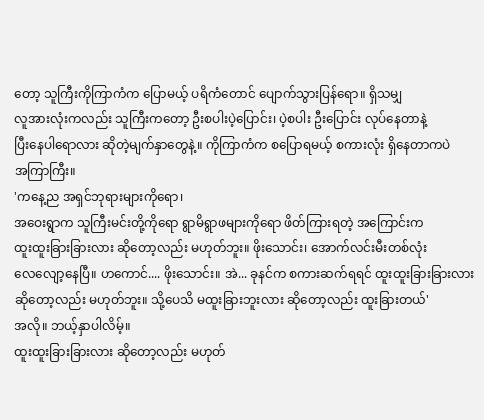တော့ သူကြီးကိုကြာကံက ပြောမယ့် ပရိကံတောင် ပျောက်သွားပြန်ရော။ ရှိသမျှ
လူအားလုံးကလည်း သူကြီးကတော့ ဦးစပါးပဲ့ပြောင်း၊ ပဲ့စပါး ဦးပြောင်း လုပ်နေတာနဲ့
ပြီးနေပါရောလား ဆိုတဲ့မျက်နှာတွေနဲ့။ ကိုကြာကံက စပြောရမယ့် စကားလုံး ရှိနေတာကပဲ
အကြာကြီး။
'ကနေ့ည အရှင်ဘုရားများကိုရော၊
အဝေးရွာက သူကြီးမင်းတို့ကိုရော ရွာမိရွာဖများကိုရော ဖိတ်ကြားရတဲ့ အကြောင်းက
ထူးထူးခြားခြားလား ဆိုတော့လည်း မဟုတ်ဘူး။ ဖိုးသောင်း၊ အောက်လင်းမီးတစ်လုံး
လေလျော့နေပြီ။ ဟကောင်.... ဖိုးသောင်း။ အဲ... ခုနင်က စကားဆက်ရရင် ထူးထူးခြားခြားလား
ဆိုတော့လည်း မဟုတ်ဘူး။ သို့ပေသိ မထူးခြားဘူးလား ဆိုတော့လည်း ထူးခြားတယ်'
အလို။ ဘယ့်နှာပါလိမ့်။
ထူးထူးခြားခြားလား ဆိုတော့လည်း မဟုတ်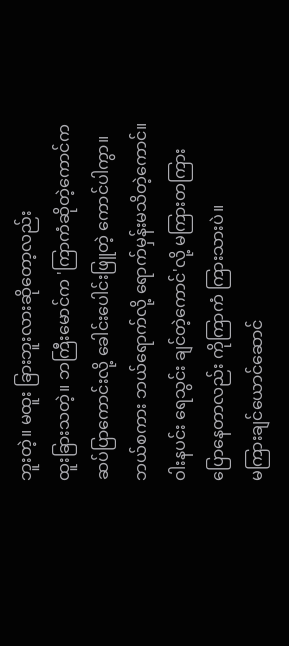ဘူးတဲ့။ မထူး ခြားဘူးလားဆိုတော့လည်း
ထူးခြားသတဲ့။ ဘကြီးမောင်က 'ကြာကံဆိုတဲ့ကောင်က ဆပ်ပြာကောင်းလို့ ခေါင်းပေါင်းဖြူတဲ့ ကောင်ပါကွာ။
ဘယ်စကား ဘယ်ရောက်လို့ ရောက်မှန်းမသိတဲ့ကောင်။ ဝါးနပင်း ရေသွင်း ချင်တဲ့ကောင်'လို့ မကြားတကြား ပြောနေတာလည်း ကိုကြာကံ ကြားသားပဲ။
မကြားချင်ယောင်ဆောင်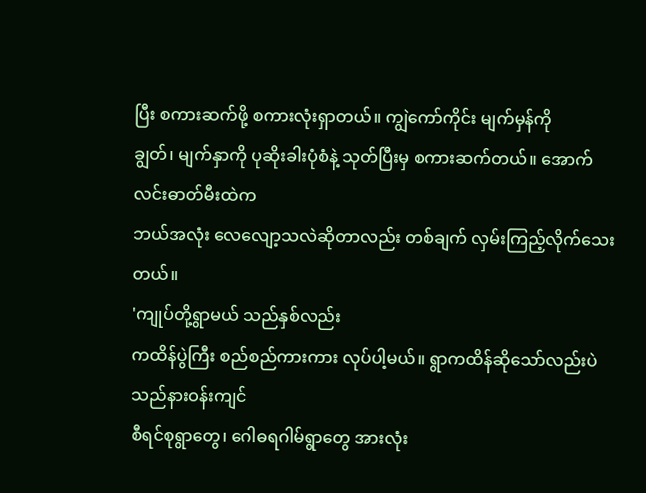ပြီး စကားဆက်ဖို့ စကားလုံးရှာတယ်။ ကျွဲကော်ကိုင်း မျက်မှန်ကို
ချွတ်၊ မျက်နှာကို ပုဆိုးခါးပုံစံနဲ့ သုတ်ပြီးမှ စကားဆက်တယ်။ အောက်လင်းဓာတ်မီးထဲက
ဘယ်အလုံး လေလျော့သလဲဆိုတာလည်း တစ်ချက် လှမ်းကြည့်လိုက်သေးတယ်။
'ကျုပ်တို့ရွာမယ် သည်နှစ်လည်း
ကထိန်ပွဲကြီး စည်စည်ကားကား လုပ်ပါ့မယ်။ ရွာကထိန်ဆိုသော်လည်းပဲ သည်နားဝန်းကျင်
စီရင်စုရွာတွေ၊ ဂေါဓရဂါမ်ရွာတွေ အားလုံး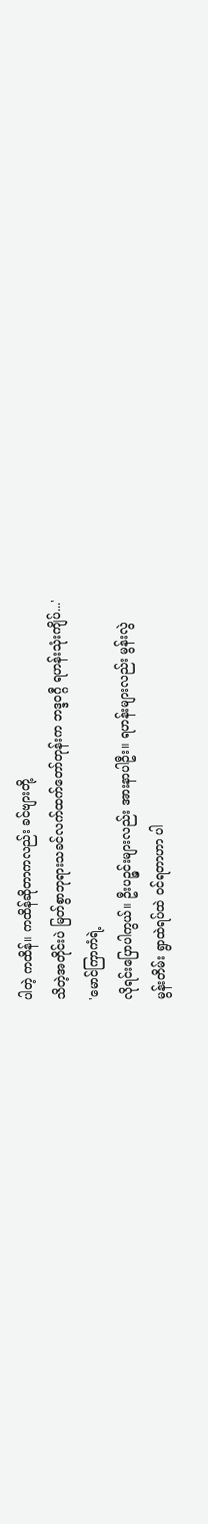ပါတဲ့ ကထိန်။ ကထိန်ဆိုတာကလည်း ခင်ဗျားတို့
သိတဲ့အတိုင်းပဲ မြတ်စွာဘုရားသခင်လက်ထက်တော်တုန်းက ဘဒ္ဒဝဂ္ဂီ ရဟန်းသုံးကျိပ်...'
'မောင်ကြာကံရဲ့
လိုရင်းပြောပါကွယ်။ ဦးပဉ္ဇင်းများလည်း အားနာပါဦး။ ရဟန်းများလည်း မွန်းလွဲ
မွန်းတိမ်း ရွာထဲရပ်ထဲ ဝင်ရတာဟာ ပါ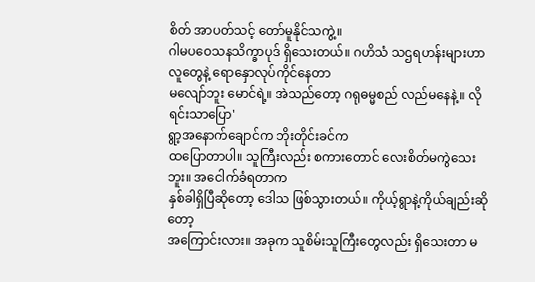စိတ် အာပတ်သင့် တော်မူနိုင်သကွဲ့။
ဂါမပဝေသနသိက္ခာပုဒ် ရှိသေးတယ်။ ဂဟိသံ သဌရဟန်းများဟာ လူတွေနဲ့ ရောနှောလုပ်ကိုင်နေတာ
မလျော်ဘူး မောင်ရဲ့။ အဲသည်တော့ ဂရုဓမ္မစည် လည်မနေနဲ့။ လိုရင်းသာပြော'
ရွာ့အနောက်ချောင်က ဘိုးတိုင်းခင်က
ထပြောတာပါ။ သူကြီးလည်း စကားတောင် လေးစိတ်မကွဲသေးဘူး။ အငေါက်ခံရတာက
နှစ်ခါရှိပြီဆိုတော့ ဒေါသ ဖြစ်သွားတယ်။ ကိုယ့်ရွာနဲ့ကိုယ်ချည်းဆိုတော့
အကြောင်းလား။ အခုက သူစိမ်းသူကြီးတွေလည်း ရှိသေးတာ မ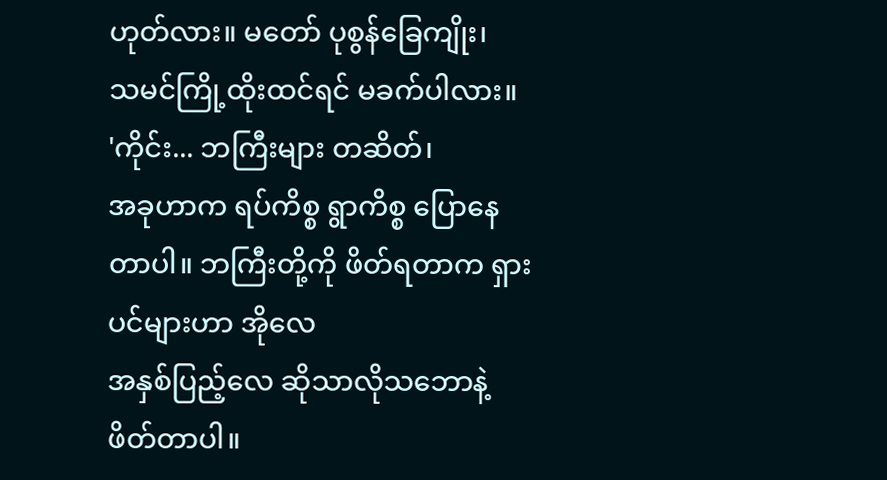ဟုတ်လား။ မတော် ပုစွန်ခြေကျိုး၊
သမင်ကြို့ထိုးထင်ရင် မခက်ပါလား။
'ကိုင်း... ဘကြီးများ တဆိတ်၊
အခုဟာက ရပ်ကိစ္စ ရွာကိစ္စ ပြောနေတာပါ။ ဘကြီးတို့ကို ဖိတ်ရတာက ရှားပင်များဟာ အိုလေ
အနှစ်ပြည့်လေ ဆိုသာလိုသဘောနဲ့ ဖိတ်တာပါ။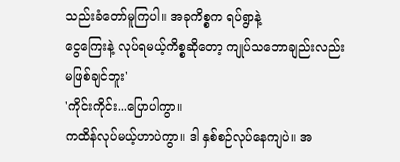သည်းခံတော်မူကြပါ။ အခုကိစ္စက ရပ်ရွာနဲ့
ငွေကြေးနဲ့ လုပ်ရမယ့်ကိစ္စဆိုတော့ ကျုပ်သဘောချည်းလည်း မဖြစ်ချင်ဘူး'
'ကိုင်းကိုင်း...ပြောပါကွာ။
ကထိန်လုပ်မယ့်ဟာပဲကွာ။ ဒါ နှစ်စဉ်လုပ်နေကျပဲ။ အ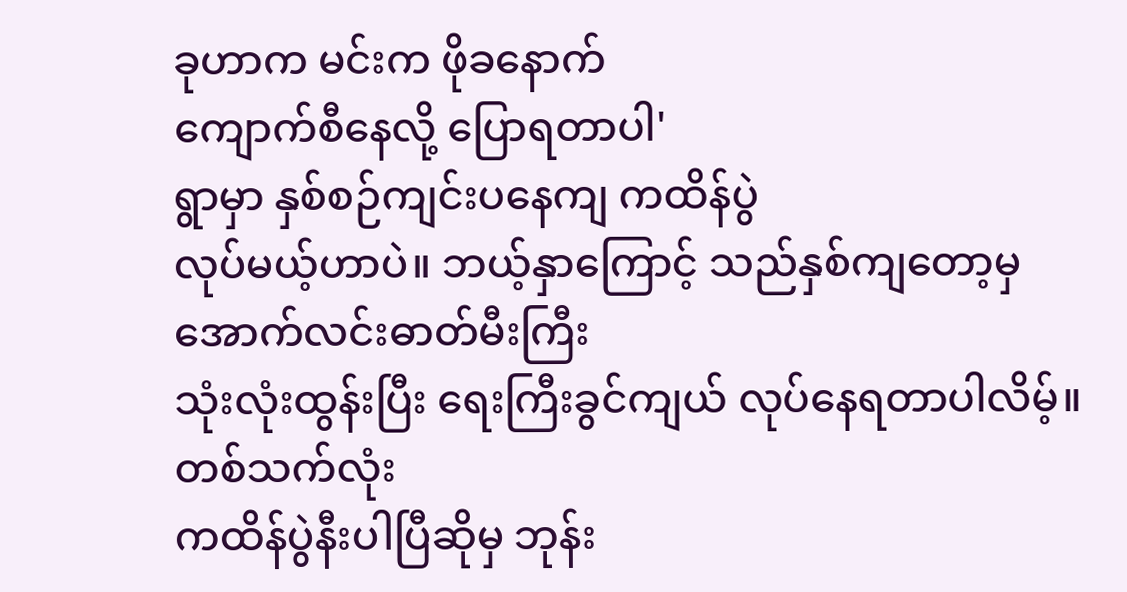ခုဟာက မင်းက ဖိုခနောက်
ကျောက်စီနေလို့ ပြောရတာပါ'
ရွာမှာ နှစ်စဉ်ကျင်းပနေကျ ကထိန်ပွဲ
လုပ်မယ့်ဟာပဲ။ ဘယ့်နှာကြောင့် သည်နှစ်ကျတော့မှ အောက်လင်းဓာတ်မီးကြီး
သုံးလုံးထွန်းပြီး ရေးကြီးခွင်ကျယ် လုပ်နေရတာပါလိမ့်။ တစ်သက်လုံး
ကထိန်ပွဲနီးပါပြီဆိုမှ ဘုန်း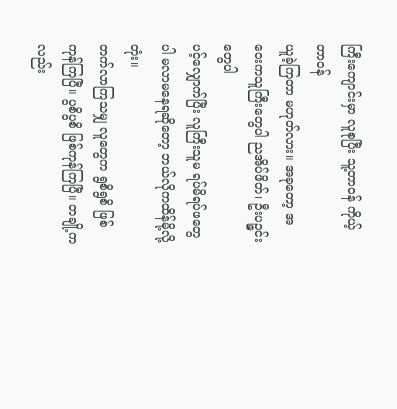ကြီးကျောင်းမှာ လူစုပြီး သူ့တာဝန် ကိုယ့်တာဝန်
ယူခဲ့ကြတာ မဟုတ်လား။ အခုတော့ အဝေးကသူကြီးတွေပါ ညအိပ်ဖိတ်၊ ဦးပဉ္ဇင်းတွေပါ
ပင့်လျှောက်ပြီး လူကြီးသူမ ရပ်မိရပ်ဖတွေပါ မလာမနေရဆိုတော့ ဘယ်လိုကထိန်မို့လို့တုံး။
တက်လာကြသမျှ လူတွေက ရွစိရွစိ ဖြစ်ကုန်ကြပြီ။ ပွစိပွစိ ဖြစ်ကုန်ကြပြီ။ တချို့ကလည်း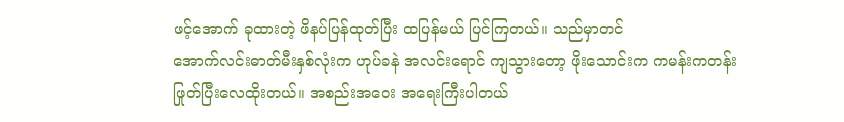ဖင့်အောက် ခုထားတဲ့ ဖိနပ်ပြန်ထုတ်ပြီး ထပြန်မယ် ပြင်ကြတယ်။ သည်မှာတင်
အောက်လင်းဓာတ်မီးနှစ်လုံးက ဟုပ်ခနဲ အလင်းရောင် ကျသွားတော့ ဖိုးသောင်းက ကမန်းကတန်း
ဖြုတ်ပြီးလေထိုးတယ်။ အစည်းအဝေး အရေးကြီးပါတယ်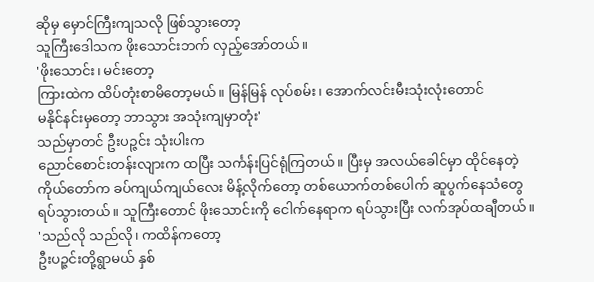ဆိုမှ မှောင်ကြီးကျသလို ဖြစ်သွားတော့
သူကြီးဒေါသက ဖိုးသောင်းဘက် လှည့်အော်တယ်။
'ဖိုးသောင်း၊ မင်းတော့
ကြားထဲက ထိပ်တုံးစာမိတော့မယ်။ မြန်မြန် လုပ်စမ်း၊ အောက်လင်းမီးသုံးလုံးတောင်
မနိုင်နင်းမှတော့ ဘာသွား အသုံးကျမှာတုံး'
သည်မှာတင် ဦးပဉ္ဇင်း သုံးပါးက
ညောင်စောင်းတန်းလျားက ထပြီး သင်္ကန်းပြင်ရုံကြတယ်။ ပြီးမှ အလယ်ခေါင်မှာ ထိုင်နေတဲ့
ကိုယ်တော်က ခပ်ကျယ်ကျယ်လေး မိန့်လိုက်တော့ တစ်ယောက်တစ်ပေါက် ဆူပွက်နေသံတွေ
ရပ်သွားတယ်။ သူကြီးတောင် ဖိုးသောင်းကို ငေါက်နေရာက ရပ်သွားပြီး လက်အုပ်ထချီတယ်။
'သည်လို သည်လို၊ ကထိန်ကတော့
ဦးပဉ္ဇင်းတို့ရွာမယ် နှစ်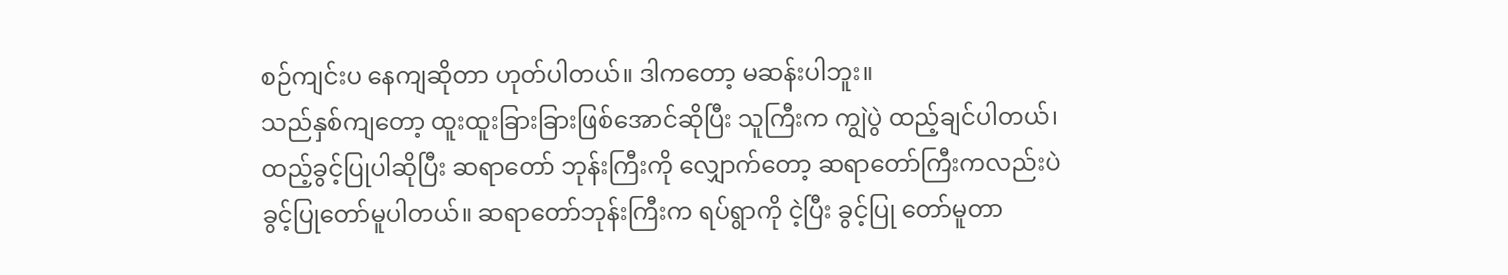စဉ်ကျင်းပ နေကျဆိုတာ ဟုတ်ပါတယ်။ ဒါကတော့ မဆန်းပါဘူး။
သည်နှစ်ကျတော့ ထူးထူးခြားခြားဖြစ်အောင်ဆိုပြီး သူကြီးက ကျွဲပွဲ ထည့်ချင်ပါတယ်၊
ထည့်ခွင့်ပြုပါဆိုပြီး ဆရာတော် ဘုန်းကြီးကို လျှောက်တော့ ဆရာတော်ကြီးကလည်းပဲ
ခွင့်ပြုတော်မူပါတယ်။ ဆရာတော်ဘုန်းကြီးက ရပ်ရွာကို ငဲ့ပြီး ခွင့်ပြု တော်မူတာ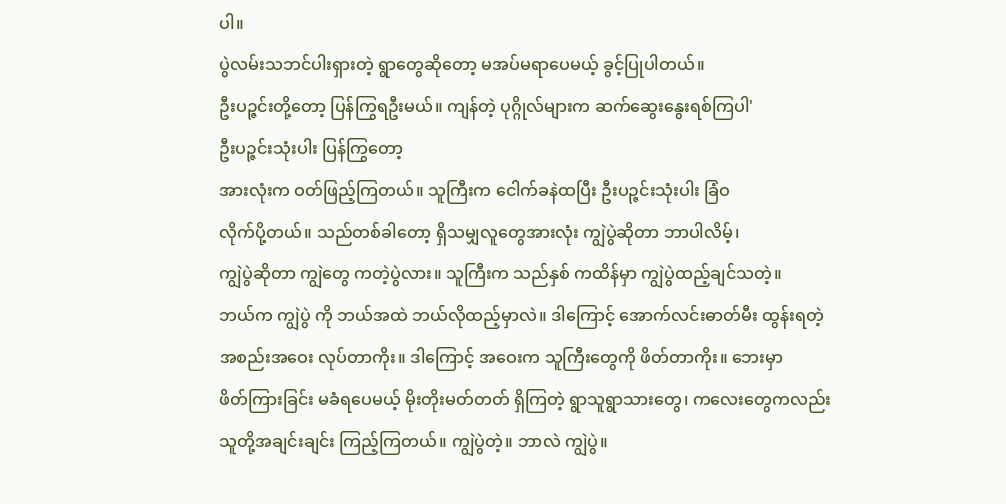ပါ။
ပွဲလမ်းသဘင်ပါးရှားတဲ့ ရွာတွေဆိုတော့ မအပ်မရာပေမယ့် ခွင့်ပြုပါတယ်။
ဦးပဉ္ဇင်းတို့တော့ ပြန်ကြွရဦးမယ်။ ကျန်တဲ့ ပုဂ္ဂိုလ်များက ဆက်ဆွေးနွေးရစ်ကြပါ'
ဦးပဉ္ဇင်းသုံးပါး ပြန်ကြွတော့
အားလုံးက ဝတ်ဖြည့်ကြတယ်။ သူကြီးက ငေါက်ခနဲထပြီး ဦးပဉ္ဇင်းသုံးပါး ခြံဝ
လိုက်ပို့တယ်။ သည်တစ်ခါတော့ ရှိသမျှလူတွေအားလုံး ကျွဲပွဲဆိုတာ ဘာပါလိမ့်၊
ကျွဲပွဲဆိုတာ ကျွဲတွေ ကတဲ့ပွဲလား။ သူကြီးက သည်နှစ် ကထိန်မှာ ကျွဲပွဲထည့်ချင်သတဲ့။
ဘယ်က ကျွဲပွဲ ကို ဘယ်အထဲ ဘယ်လိုထည့်မှာလဲ။ ဒါကြောင့် အောက်လင်းဓာတ်မီး ထွန်းရတဲ့
အစည်းအဝေး လုပ်တာကိုး။ ဒါကြောင့် အဝေးက သူကြီးတွေကို ဖိတ်တာကိုး။ ဘေးမှာ
ဖိတ်ကြားခြင်း မခံရပေမယ့် မိုးတိုးမတ်တတ် ရှိကြတဲ့ ရွာသူရွာသားတွေ၊ ကလေးတွေကလည်း
သူတို့အချင်းချင်း ကြည့်ကြတယ်။ ကျွဲပွဲတဲ့။ ဘာလဲ ကျွဲပွဲ။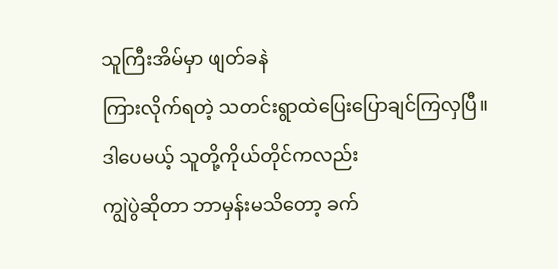သူကြီးအိမ်မှာ ဖျတ်ခနဲ
ကြားလိုက်ရတဲ့ သတင်းရွာထဲပြေးပြောချင်ကြလှပြီ။ ဒါပေမယ့် သူတို့ကိုယ်တိုင်ကလည်း
ကျွဲပွဲဆိုတာ ဘာမှန်းမသိတော့ ခက်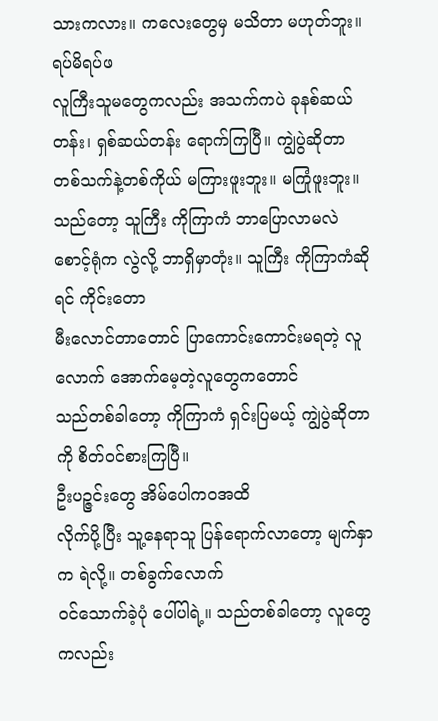သားကလား။ ကလေးတွေမှ မသိတာ မဟုတ်ဘူး။ ရပ်မိရပ်ဖ
လူကြီးသူမတွေကလည်း အသက်ကပဲ ခုနစ်ဆယ်တန်း၊ ရှစ်ဆယ်တန်း ရောက်ကြပြီ။ ကျွဲပွဲဆိုတာ
တစ်သက်နဲ့တစ်ကိုယ် မကြားဖူးဘူး။ မကြုံဖူးဘူး။ သည်တော့ သူကြီး ကိုကြာကံ ဘာပြောလာမလဲ
စောင့်ရုံက လွဲလို့ ဘာရှိမှာတုံး။ သူကြီး ကိုကြာကံဆိုရင် ကိုင်းတော
မီးလောင်တာတောင် ပြာကောင်းကောင်းမရတဲ့ လူလောက် အောက်မေ့တဲ့လူတွေကတောင်
သည်တစ်ခါတော့ ကိုကြာကံ ရှင်းပြမယ့် ကျွဲပွဲဆိုတာကို စိတ်ဝင်စားကြပြီ။
ဦးပဉ္ဇင်းတွေ အိမ်ပေါကဝအထိ
လိုက်ပို့ပြီး သူ့နေရာသူ ပြန်ရောက်လာတော့ မျက်နှာက ရဲလို့။ တစ်ခွက်လောက်
ဝင်သောက်ခဲ့ပုံ ပေါ်ပါရဲ့။ သည်တစ်ခါတော့ လူတွေကလည်း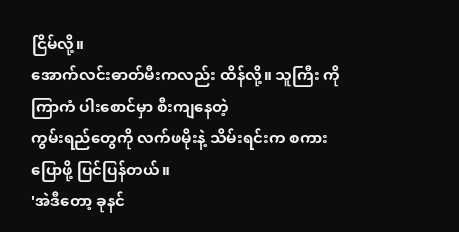ငြိမ်လို့။
အောက်လင်းဓာတ်မီးကလည်း ထိန်လို့။ သူကြီး ကိုကြာကံ ပါးစောင်မှာ စီးကျနေတဲ့
ကွမ်းရည်တွေကို လက်ဖမိုးနဲ့ သိမ်းရင်းက စကားပြောဖို့ ပြင်ပြန်တယ်။
'အဲဒီတော့ ခုနင်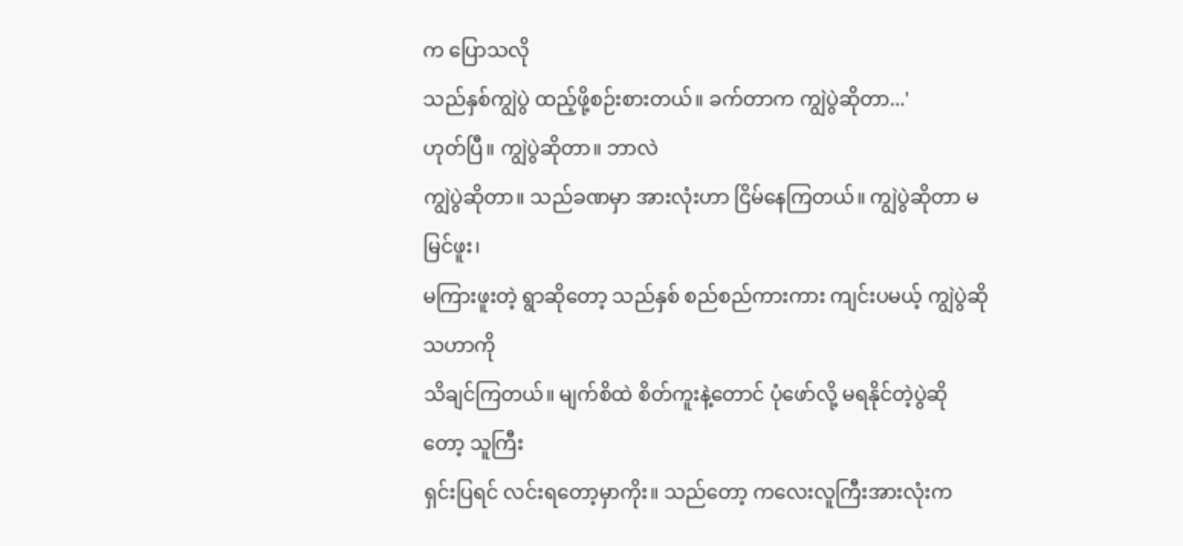က ပြောသလို
သည်နှစ်ကျွဲပွဲ ထည့်ဖို့စဉ်းစားတယ်။ ခက်တာက ကျွဲပွဲဆိုတာ...'
ဟုတ်ပြီ။ ကျွဲပွဲဆိုတာ။ ဘာလဲ
ကျွဲပွဲဆိုတာ။ သည်ခဏမှာ အားလုံးဟာ ငြိမ်နေကြတယ်။ ကျွဲပွဲဆိုတာ မမြင်ဖူး၊
မကြားဖူးတဲ့ ရွာဆိုတော့ သည်နှစ် စည်စည်ကားကား ကျင်းပမယ့် ကျွဲပွဲဆိုသဟာကို
သိချင်ကြတယ်။ မျက်စိထဲ စိတ်ကူးနဲ့တောင် ပုံဖော်လို့ မရနိုင်တဲ့ပွဲဆိုတော့ သူကြီး
ရှင်းပြရင် လင်းရတော့မှာကိုး။ သည်တော့ ကလေးလူကြီးအားလုံးက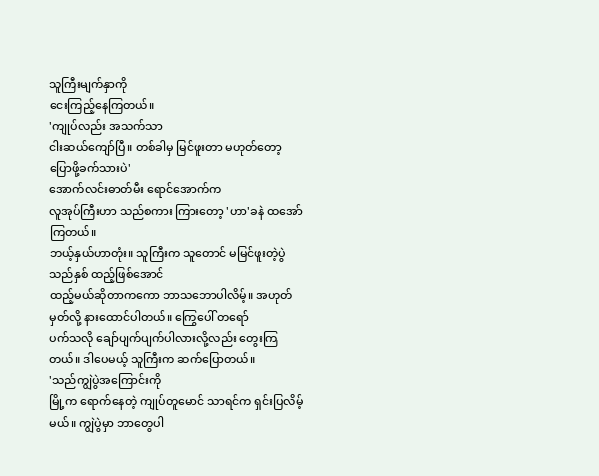သူကြီးမျက်နှာကို
ငေးကြည့်နေကြတယ်။
'ကျုပ်လည်း အသက်သာ
ငါးဆယ်ကျော်ပြီ။ တစ်ခါမှ မြင်ဖူးတာ မဟုတ်တော့ ပြောဖို့ခက်သားပဲ'
အောက်လင်းဓာတ်မီး ရောင်အောက်က
လူအုပ်ကြီးဟာ သည်စကား ကြားတော့ 'ဟာ'ခနဲ ထအော်ကြတယ်။
ဘယ့်နှယ်ဟာတုံး။ သူကြီးက သူတောင် မမြင်ဖူးတဲ့ပွဲ သည်နှစ် ထည့်ဖြစ်အောင်
ထည့်မယ်ဆိုတာကကော ဘာသဘောပါလိမ့်။ အဟုတ်မှတ်လို့ နားထောင်ပါတယ်။ ကြွေပေါ် တရော်
ပက်သလို ချော်ပျက်ပျက်ပါလားလို့လည်း တွေးကြတယ်။ ဒါပေမယ့် သူကြီးက ဆက်ပြောတယ်။
'သည်ကျွဲပွဲအကြောင်းကို
မြို့က ရောက်နေတဲ့ ကျုပ်တူမောင် သာရင်က ရှင်းပြလိမ့်မယ်။ ကျွဲပွဲမှာ ဘာတွေပါ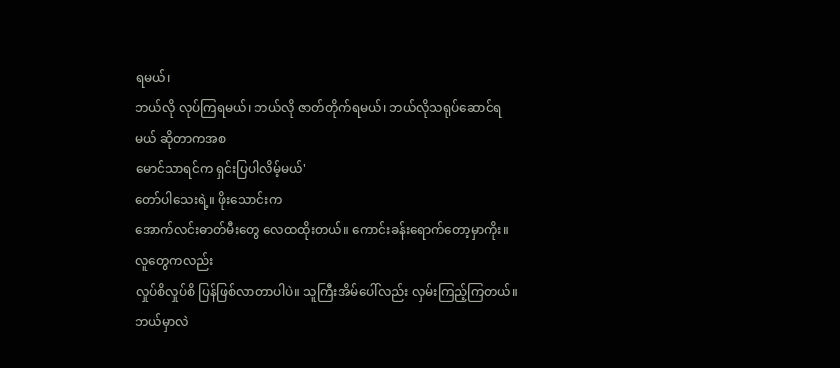ရမယ်၊
ဘယ်လို လုပ်ကြရမယ်၊ ဘယ်လို ဇာတ်တိုက်ရမယ်၊ ဘယ်လိုသရုပ်ဆောင်ရမယ် ဆိုတာကအစ
မောင်သာရင်က ရှင်းပြပါလိမ့်မယ်'
တော်ပါသေးရဲ့။ ဖိုးသောင်းက
အောက်လင်းဓာတ်မီးတွေ လေထထိုးတယ်။ ကောင်းခန်းရောက်တော့မှာကိုး။ လူတွေကလည်း
လှုပ်စိလှုပ်စိ ပြန်ဖြစ်လာတာပါပဲ။ သူကြီးအိမ်ပေါ်လည်း လှမ်းကြည့်ကြတယ်။ ဘယ်မှာလဲ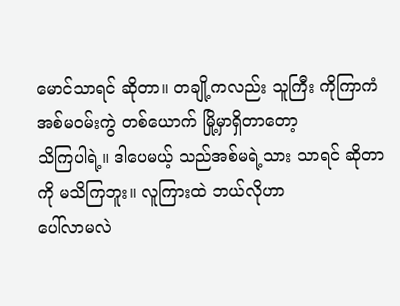မောင်သာရင် ဆိုတာ။ တချို့ကလည်း သူကြီး ကိုကြာကံ အစ်မဝမ်းကွဲ တစ်ယောက် မြို့မှာရှိတာတော့
သိကြပါရဲ့။ ဒါပေမယ့် သည်အစ်မရဲ့သား သာရင် ဆိုတာကို မသိကြဘူး။ လူကြားထဲ ဘယ်လိုဟာ
ပေါ်လာမလဲ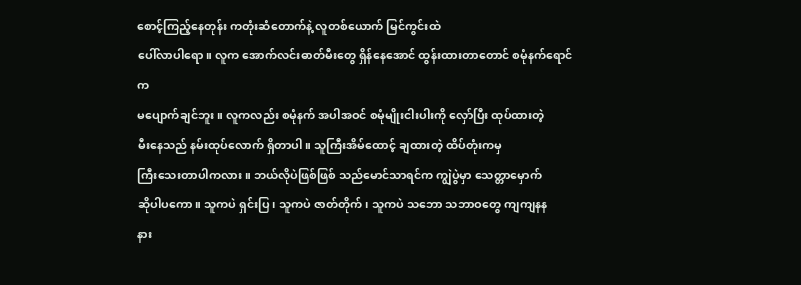စောင့်ကြည့်နေတုန်း ကတုံးဆံတောက်နဲ့ လူတစ်ယောက် မြင်ကွင်းထဲ
ပေါ်လာပါရော။ လူက အောက်လင်းဓာတ်မီးတွေ ရှိန်နေအောင် ထွန်းထားတာတောင် စမုံနက်ရောင်က
မပျောက်ချင်ဘူး။ လူကလည်း စမုံနက် အပါအဝင် စမုံမျိုးငါးပါးကို လှော်ပြီး ထုပ်ထားတဲ့
မီးနေသည် နမ်းထုပ်လောက် ရှိတာပါ။ သူကြီးအိမ်ထောင့် ချထားတဲ့ ထိပ်တုံးကမှ
ကြီးသေးတာပါကလား။ ဘယ်လိုပဲဖြစ်ဖြစ် သည်မောင်သာရင်က ကျွဲပွဲမှာ သေတ္တာမှောက်
ဆိုပါပကော။ သူကပဲ ရှင်းပြ၊ သူကပဲ ဇာတ်တိုက်၊ သူကပဲ သဘော သဘာဝတွေ ကျကျနန
နား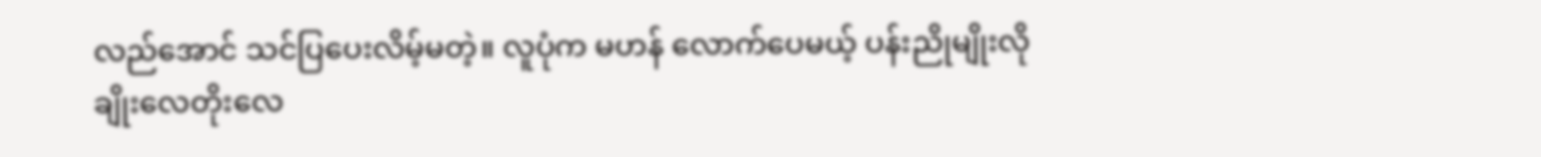လည်အောင် သင်ပြပေးလိမ့်မတဲ့။ လူပုံက မဟန် လောက်ပေမယ့် ပန်းညိုမျိုးလို
ချိုးလေတိုးလေ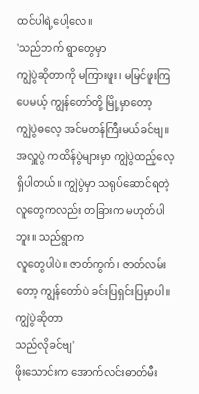ထင်ပါရဲ့ပေါ့လေ။
'သည်ဘက် ရွာတွေမှာ
ကျွဲပွဲဆိုတာကို မကြားဖူး၊ မမြင်ဖူးကြပေမယ့် ကျွန်တော်တို့ မြို့မှာတော့
ကျွဲပွဲဓလေ့ အင်မတန်ကြီးမယ်ခင်ဗျ။ အလှူပွဲ ကထိန်ပွဲများမှာ ကျွဲပွဲထည့်လေ့
ရှိပါတယ်။ ကျွဲပွဲမှာ သရုပ်ဆောင်ရတဲ့ လူတွေကလည်း တခြားက မဟုတ်ပါဘူး။ သည်ရွာက
လူတွေပါပဲ။ ဇာတ်ကွက်၊ ဇာတ်လမ်းတော့ ကျွန်တော်ပဲ ခင်းပြရှင်းပြမှာပါ။ ကျွဲပွဲဆိုတာ
သည်လိုခင်ဗျ'
ဖိုးသောင်းက အောက်လင်းဓာတ်မီး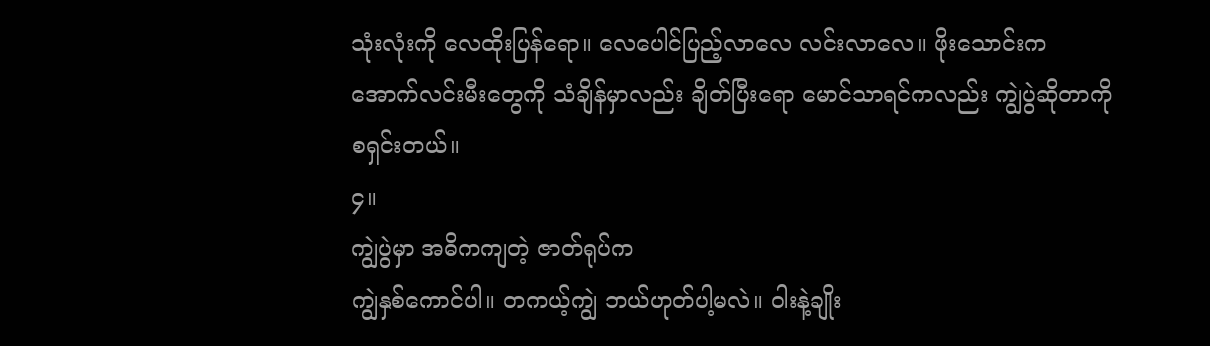သုံးလုံးကို လေထိုးပြန်ရော။ လေပေါင်ပြည့်လာလေ လင်းလာလေ။ ဖိုးသောင်းက
အောက်လင်းမီးတွေကို သံချိန်မှာလည်း ချိတ်ပြီးရော မောင်သာရင်ကလည်း ကျွဲပွဲဆိုတာကို
စရှင်းတယ်။
၄။
ကျွဲပွဲမှာ အဓိကကျတဲ့ ဇာတ်ရုပ်က
ကျွဲနှစ်ကောင်ပါ။ တကယ့်ကျွဲ ဘယ်ဟုတ်ပါ့မလဲ။ ဝါးနဲ့ချိုး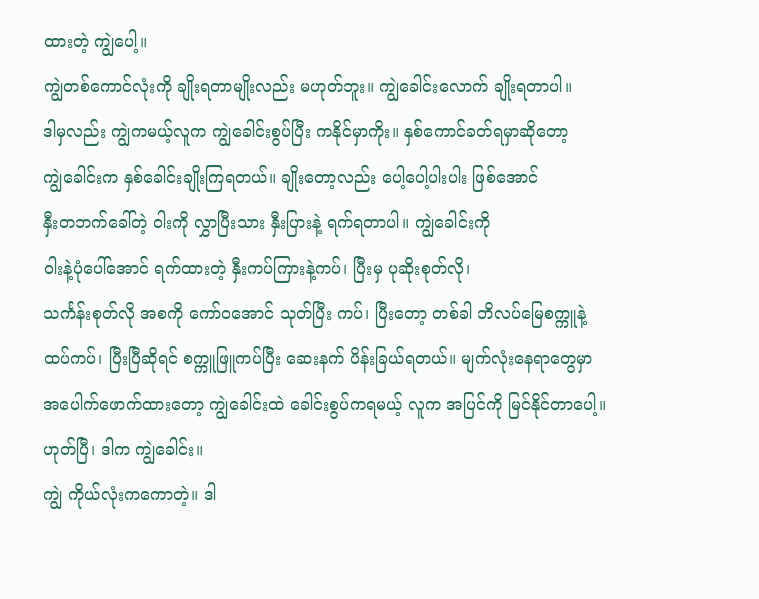ထားတဲ့ ကျွဲပေါ့။
ကျွဲတစ်ကောင်လုံးကို ချိုးရတာမျိုးလည်း မဟုတ်ဘူး။ ကျွဲခေါင်းလောက် ချိုးရတာပါ။
ဒါမှလည်း ကျွဲကမယ့်လူက ကျွဲခေါင်းစွပ်ပြီး ကနိုင်မှာကိုး။ နှစ်ကောင်ခတ်ရမှာဆိုတော့
ကျွဲခေါင်းက နှစ်ခေါင်းချိုးကြရတယ်။ ချိုးတော့လည်း ပေါ့ပေါ့ပါးပါး ဖြစ်အောင်
နှီးတဘက်ခေါ်တဲ့ ဝါးကို လွှာပြီးသား နှီးပြားနဲ့ ရက်ရတာပါ။ ကျွဲခေါင်းကို
ဝါးနဲ့ပုံပေါ်အောင် ရက်ထားတဲ့ နှီးကပ်ကြားနဲ့ကပ်၊ ပြီးမှ ပုဆိုးစုတ်လို၊
သင်္ကန်းစုတ်လို အစကို ကော်ဝအောင် သုတ်ပြီး ကပ်၊ ပြီးတော့ တစ်ခါ ဘိလပ်မြေစက္ကူနဲ့
ထပ်ကပ်၊ ပြီးပြီဆိုရင် စက္ကူဖြူကပ်ပြီး ဆေးနက် ပိန်းခြယ်ရတယ်။ မျက်လုံးနေရာတွေမှာ
အပေါက်ဖောက်ထားတော့ ကျွဲခေါင်းထဲ ခေါင်းစွပ်ကရမယ့် လူက အပြင်ကို မြင်နိုင်တာပေါ့။
ဟုတ်ပြီ၊ ဒါက ကျွဲခေါင်း။
ကျွဲ ကိုယ်လုံးကကောတဲ့။ ဒါ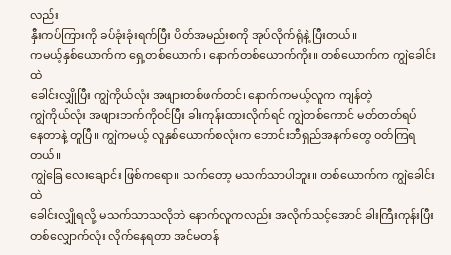လည်း
နှီးကပ်ကြားကို ခပ်ခုံးခုံးရက်ပြီး ပိတ်အမည်းစကို အုပ်လိုက်ရုံနဲ့ ပြီးတယ်။
ကမယ့်နှစ်ယောက်က ရှေ့တစ်ယောက်၊ နောက်တစ်ယောက်ကိုး။ တစ်ယောက်က ကျွဲခေါင်းထဲ
ခေါင်းလျှိုပြီး ကျွဲကိုယ်လုံး အဖျားတစ်ဖက်တင်၊ နောက်ကမယ့်လူက ကျန်တဲ့
ကျွဲကိုယ်လုံး အဖျားဘက်ကိုဝင်ပြီး ခါးကုန်းထားလိုက်ရင် ကျွဲတစ်ကောင် မတ်တတ်ရပ်
နေတာနဲ့ တူပြီ။ ကျွဲကမယ့် လူနှစ်ယောက်စလုံးက ဘောင်းဘီရှည်အနက်တွေ ဝတ်ကြရတယ်။
ကျွဲခြေ လေးချောင်း ဖြစ်ကရော။ သက်တော့ မသက်သာပါဘူး။ တစ်ယောက်က ကျွဲခေါင်းထဲ
ခေါင်းလျှိုရလို့ မသက်သာသလိုဘဲ နောက်လူကလည်း အလိုက်သင့်အောင် ခါးကြီးကုန်းပြီး
တစ်လျှောက်လုံး လိုက်နေရတာ အင်မတန်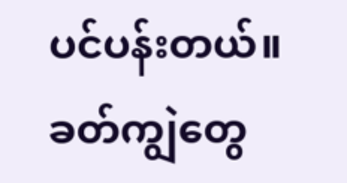ပင်ပန်းတယ်။ ခတ်ကျွဲတွေ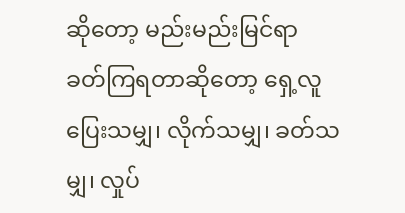ဆိုတော့ မည်းမည်းမြင်ရာ
ခတ်ကြရတာဆိုတော့ ရှေ့လူ ပြေးသမျှ၊ လိုက်သမျှ၊ ခတ်သမျှ၊ လှုပ်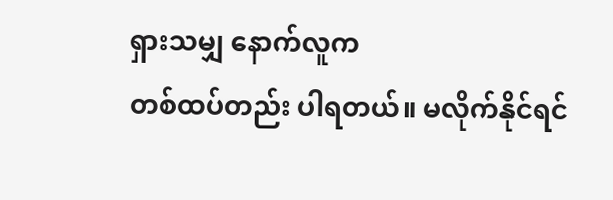ရှားသမျှ နောက်လူက
တစ်ထပ်တည်း ပါရတယ်။ မလိုက်နိုင်ရင်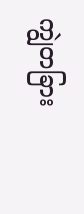ကျွဲတခြား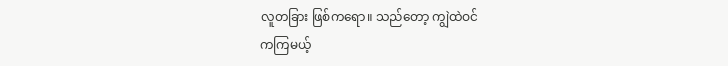လူတခြား ဖြစ်ကရော။ သည်တော့ ကျွဲထဲဝင်
ကကြမယ့်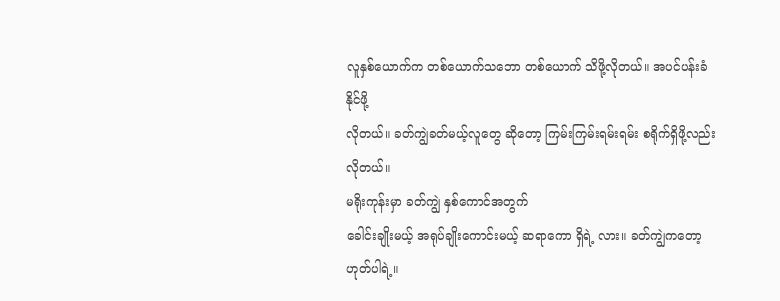လူနှစ်ယောက်က တစ်ယောက်သဘော တစ်ယောက် သိဖို့လိုတယ်။ အပင်ပန်းခံနိုင်ဖို့
လိုတယ်။ ခတ်ကျွဲခတ်မယ့်လူတွေ ဆိုတော့ ကြမ်းကြမ်းရမ်းရမ်း စရိုက်ရှိဖို့လည်း
လိုတယ်။
မရိုးကုန်းမှာ ခတ်ကျွဲ နှစ်ကောင်အတွက်
ခေါင်းချိုးမယ့် အရုပ်ချိုးကောင်းမယ့် ဆရာကော ရှိရဲ့ လား။ ခတ်ကျွဲကတော့ ဟုတ်ပါရဲ့။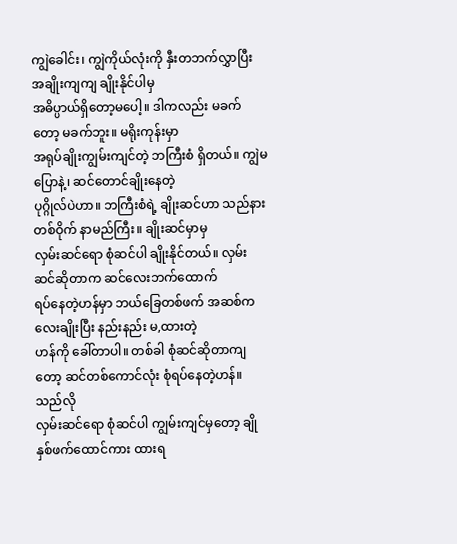ကျွဲခေါင်း၊ ကျွဲကိုယ်လုံးကို နှီးတဘက်လွှာပြီး အချိုးကျကျ ချိုးနိုင်ပါမှ
အဓိပ္ပာယ်ရှိတော့မပေါ့။ ဒါကလည်း မခက်တော့ မခက်ဘူး။ မရိုးကုန်းမှာ
အရုပ်ချိုးကျွမ်းကျင်တဲ့ ဘကြီးစံ ရှိတယ်။ ကျွဲမပြောနဲ့၊ ဆင်တောင်ချိုးနေတဲ့
ပုဂ္ဂိုလ်ပဲဟာ။ ဘကြီးစံရဲ့ ချိုးဆင်ဟာ သည်နား တစ်ဝိုက် နာမည်ကြီး။ ချိုးဆင်မှာမှ
လှမ်းဆင်ရော စုံဆင်ပါ ချိုးနိုင်တယ်။ လှမ်းဆင်ဆိုတာက ဆင်လေးဘက်ထောက်
ရပ်နေတဲ့ဟန်မှာ ဘယ်ခြေတစ်ဖက် အဆစ်ကလေးချိုးပြီး နည်းနည်း မ,ထားတဲ့
ဟန်ကို ခေါ်တာပါ။ တစ်ခါ စုံဆင်ဆိုတာကျတော့ ဆင်တစ်ကောင်လုံး စုံရပ်နေတဲ့ဟန်။ သည်လို
လှမ်းဆင်ရော စုံဆင်ပါ ကျွမ်းကျင်မှတော့ ချို နှစ်ဖက်ထောင်ကား ထားရ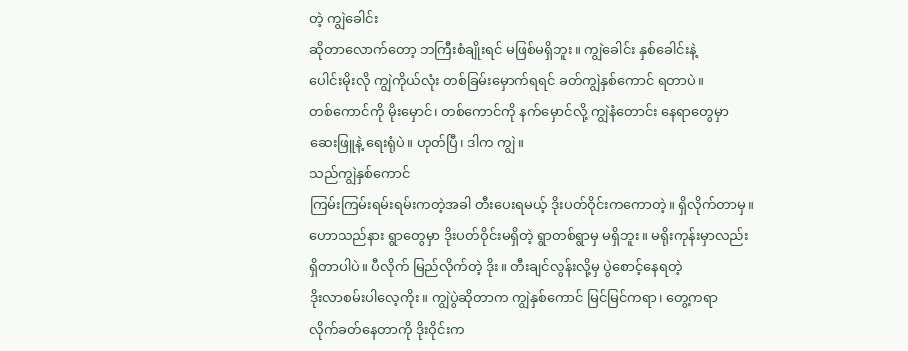တဲ့ ကျွဲခေါင်း
ဆိုတာလောက်တော့ ဘကြီးစံချိုးရင် မဖြစ်မရှိဘူး။ ကျွဲခေါင်း နှစ်ခေါင်းနဲ့
ပေါင်းမိုးလို ကျွဲကိုယ်လုံး တစ်ခြမ်းမှောက်ရရင် ခတ်ကျွဲနှစ်ကောင် ရတာပဲ။
တစ်ကောင်ကို မိုးမှောင်၊ တစ်ကောင်ကို နက်မှောင်လို့ ကျွဲနံတောင်း နေရာတွေမှာ
ဆေးဖြူနဲ့ ရေးရုံပဲ။ ဟုတ်ပြီ၊ ဒါက ကျွဲ။
သည်ကျွဲနှစ်ကောင်
ကြမ်းကြမ်းရမ်းရမ်းကတဲ့အခါ တီးပေးရမယ့် ဒိုးပတ်ဝိုင်းကကောတဲ့။ ရှိလိုက်တာမှ။
ဟောသည်နား ရွာတွေမှာ ဒိုးပတ်ဝိုင်းမရှိတဲ့ ရွာတစ်ရွာမှ မရှိဘူး။ မရိုးကုန်းမှာလည်း
ရှိတာပါပဲ။ ပီလိုက် မြည်လိုက်တဲ့ ဒိုး။ တီးချင်လွန်းလို့မှ ပွဲစောင့်နေရတဲ့
ဒိုးလာစမ်းပါလေ့ကိုး။ ကျွဲပွဲဆိုတာက ကျွဲနှစ်ကောင် မြင်မြင်ကရာ၊ တွေ့ကရာ
လိုက်ခတ်နေတာကို ဒိုးဝိုင်းက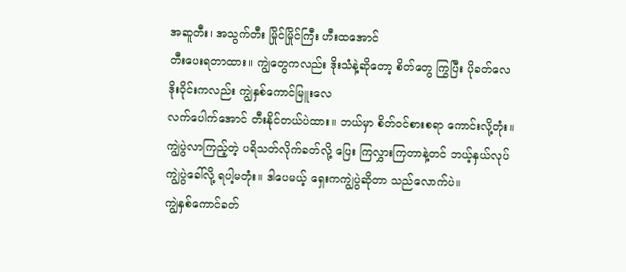အဆူတီး၊ အသွက်တီး မြိုင်မြိုင်ကြီး ဟီးထအောင်
တီးပေးရတာထား။ ကျွဲတွေကလည်း ဒိုးသံနဲ့ဆိုတော့ စိတ်တွေ ကြွပြီး ပိုခတ်လေ
ဒိုးဝိုင်းကလည်း ကျွဲနှစ်ကောင်မြူးလေ
လက်ပေါက်အောင် တီးနိုင်တယ်ပဲထား။ ဘယ်မှာ စိတ်ဝင်စားစရာ ကောင်းလို့တုံး။
ကျွဲပွဲလာကြည့်တဲ့ ပရိသတ်လိုက်ခတ်လို့ ပြေး ကြလွှားကြတာနဲ့တင် ဘယ့်နှယ်လုပ်
ကျွဲပွဲခေါ်လို့ ရပါ့မတုံး။ ဒါပေမယ့် ရှေးကကျွဲပွဲဆိုတာ သည်လောက်ပဲ။
ကျွဲနှစ်ကောင်ခတ်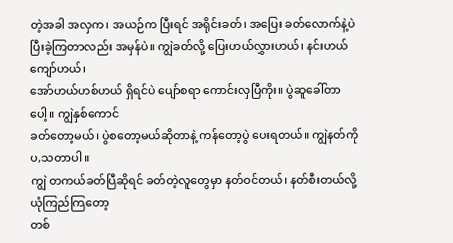တဲ့အခါ အလှက၊ အယဉ်က ပြီးရင် အရိုင်းခတ်၊ အပြေး ခတ်လောက်နဲ့ပဲ
ပြီးခဲ့ကြတာလည်း အမှန်ပဲ။ ကျွဲခတ်လို့ ပြေးဟယ်လွှားဟယ်၊ နင်းဟယ်ကျော်ဟယ်၊
အော်ဟယ်ဟစ်ဟယ် ရှိရင်ပဲ ပျော်စရာ ကောင်းလှပြီကိုး။ ပွဲဆူခေါ်တာပေါ့။ ကျွဲနှစ်ကောင်
ခတ်တော့မယ်၊ ပွဲစတော့မယ်ဆိုတာနဲ့ ကန်တော့ပွဲ ပေးရတယ်။ ကျွဲနတ်ကို ပ,သတာပါ။
ကျွဲ တကယ်ခတ်ပြီဆိုရင် ခတ်တဲ့လူတွေမှာ နတ်ဝင်တယ်၊ နတ်စီးတယ်လို့ ယုံကြည်ကြတော့
တစ်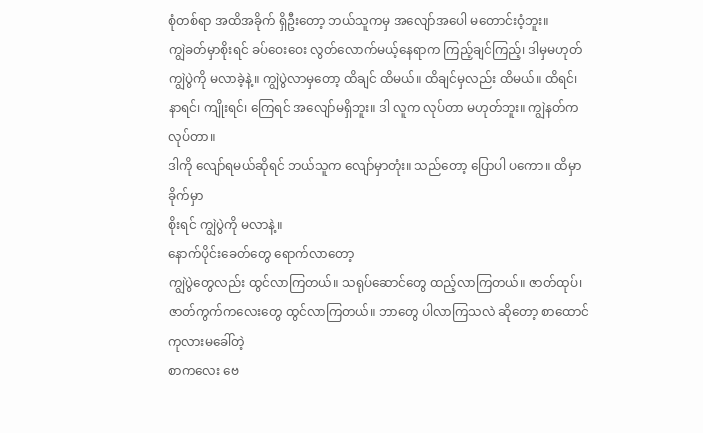စုံတစ်ရာ အထိအခိုက် ရှိဦးတော့ ဘယ်သူကမှ အလျော်အပေါ မတောင်းဝံ့ဘူး။
ကျွဲခတ်မှာစိုးရင် ခပ်ဝေးဝေး လွတ်လောက်မယ့်နေရာက ကြည့်ချင်ကြည့်၊ ဒါမှမဟုတ်
ကျွဲပွဲကို မလာခဲ့နဲ့။ ကျွဲပွဲလာမှတော့ ထိချင် ထိမယ်။ ထိချင်မှလည်း ထိမယ်။ ထိရင်၊
နာရင်၊ ကျိုးရင်၊ ကြေရင် အလျော်မရှိဘူး။ ဒါ လူက လုပ်တာ မဟုတ်ဘူး။ ကျွဲနတ်က လုပ်တာ။
ဒါကို လျော်ရမယ်ဆိုရင် ဘယ်သူက လျော်မှာတုံး။ သည်တော့ ပြောပါ ပကော။ ထိမှာခိုက်မှာ
စိုးရင် ကျွဲပွဲကို မလာနဲ့။
နောက်ပိုင်းခေတ်တွေ ရောက်လာတော့
ကျွဲပွဲတွေလည်း ထွင်လာကြတယ်။ သရုပ်ဆောင်တွေ ထည့်လာကြတယ်။ ဇာတ်ထုပ်၊
ဇာတ်ကွက်ကလေးတွေ ထွင်လာကြတယ်။ ဘာတွေ ပါလာကြသလဲ ဆိုတော့ စာထောင် ကုလားမခေါ်တဲ့
စာကလေး ဗေ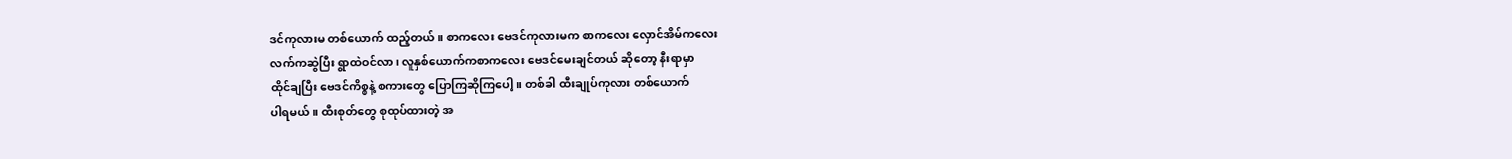ဒင်ကုလားမ တစ်ယောက် ထည့်တယ်။ စာကလေး ဗေဒင်ကုလားမက စာကလေး လှောင်အိမ်ကလေး
လက်ကဆွဲပြီး ရွာထဲဝင်လာ၊ လူနှစ်ယောက်ကစာကလေး ဗေဒင်မေးချင်တယ် ဆိုတော့ နီးရာမှာ
ထိုင်ချပြီး ဗေဒင်ကိစ္စနဲ့ စကားတွေ ပြောကြဆိုကြပေါ့။ တစ်ခါ ထီးချုပ်ကုလား တစ်ယောက်
ပါရမယ်။ ထီးစုတ်တွေ စုထုပ်ထားတဲ့ အ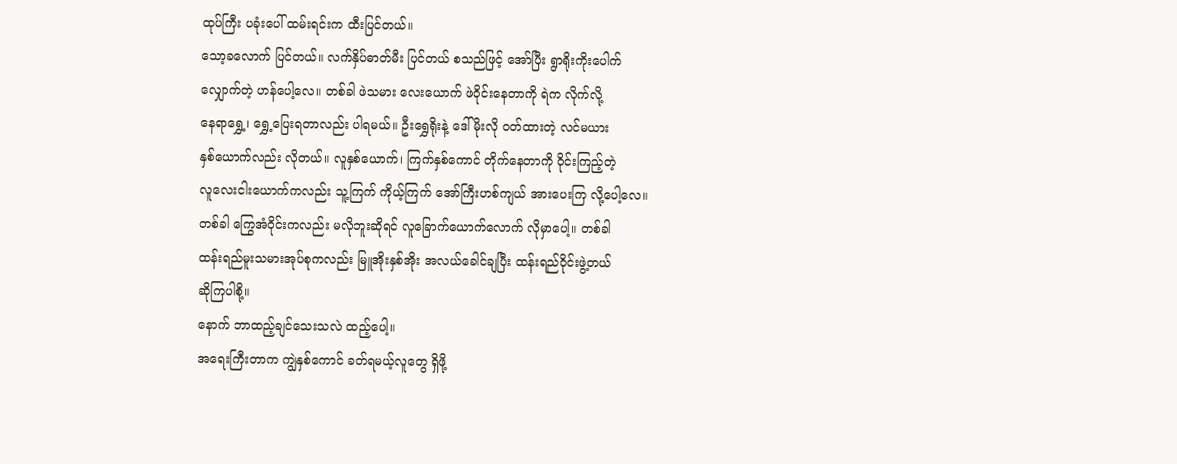ထုပ်ကြီး ပခုံးပေါ် ထမ်းရင်းက ထီးပြင်တယ်။
သော့ခလောက် ပြင်တယ်။ လက်နှိပ်ဓာတ်မီး ပြင်တယ် စသည်ဖြင့် အော်ပြီး ရွာရိုးကိုးပေါက်
လျှောက်တဲ့ ဟန်ပေါ့လေ။ တစ်ခါ ဖဲသမား လေးယောက် ဖဲဝိုင်းနေတာကို ရဲက လိုက်လို့
နေရာရွှေ့၊ ရွှေ့ပြေးရတာလည်း ပါရမယ်။ ဦးရွှေရိုးနဲ့ ဒေါ်မိုးလို ဝတ်ထားတဲ့ လင်မယား
နှစ်ယောက်လည်း လိုတယ်။ လူနှစ်ယောက်၊ ကြက်နှစ်ကောင် တိုက်နေတာကို ဝိုင်းကြည့်တဲ့
လူလေးငါးယောက်ကလည်း သူ့ကြက် ကိုယ့်ကြက် အော်ကြီးဟစ်ကျယ် အားပေးကြ လို့ပေါ့လေ။
တစ်ခါ ကြွေအံဝိုင်းကလည်း မလိုဘူးဆိုရင် လူခြောက်ယောက်လောက် လိုမှာပေါ့။ တစ်ခါ
ထန်းရည်မူးသမားအုပ်စုကလည်း မြူအိုးနှစ်အိုး အလယ်ခေါင်ချပြီး ထန်းရည်ဝိုင်းဖွဲ့တယ်
ဆိုကြပါစို့။
နောက် ဘာထည့်ချင်သေးသလဲ ထည့်ပေါ့။
အရေးကြီးတာက ကျွဲနှစ်ကောင် ခတ်ရမယ့်လူတွေ ရှိဖို့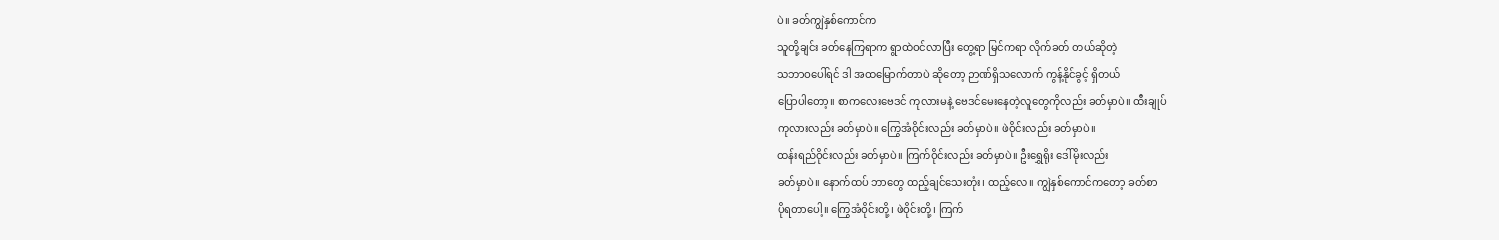ပဲ။ ခတ်ကျွဲနှစ်ကောင်က
သူတို့ချင်း ခတ်နေကြရာက ရွာထဲဝင်လာပြီး တွေ့ရာ မြင်ကရာ လိုက်ခတ် တယ်ဆိုတဲ့
သဘာဝပေါ်ရင် ဒါ အထမြောက်တာပဲ ဆိုတော့ ဉာဏ်ရှိသလောက် ကွန့်နိုင်ခွင့် ရှိတယ်
ပြောပါတော့။ စာကလေးဗေဒင် ကုလားမနဲ့ ဗေဒင်မေးနေတဲ့လူတွေကိုလည်း ခတ်မှာပဲ။ ထီးချုပ်
ကုလားလည်း ခတ်မှာပဲ။ ကြွေအံဝိုင်းလည်း ခတ်မှာပဲ။ ဖဲဝိုင်းလည်း ခတ်မှာပဲ။
ထန်းရည်ဝိုင်းလည်း ခတ်မှာပဲ။ ကြက်ဝိုင်းလည်း ခတ်မှာပဲ။ ဦးရွှေရိုး ဒေါ်မိုးလည်း
ခတ်မှာပဲ။ နောက်ထပ် ဘာတွေ ထည့်ချင်သေးတုံး၊ ထည့်လေ။ ကျွဲနှစ်ကောင်ကတော့ ခတ်စာ
ပိုရတာပေါ့။ ကြွေအံဝိုင်းတို့၊ ဖဲဝိုင်းတို့၊ ကြက်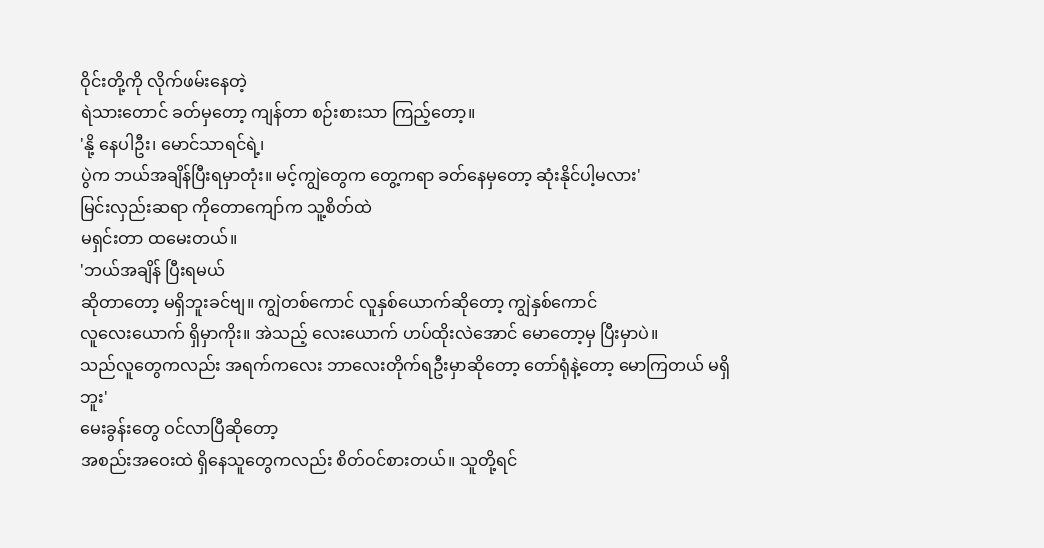ဝိုင်းတို့ကို လိုက်ဖမ်းနေတဲ့
ရဲသားတောင် ခတ်မှတော့ ကျန်တာ စဉ်းစားသာ ကြည့်တော့။
'နို့ နေပါဦး၊ မောင်သာရင်ရဲ့၊
ပွဲက ဘယ်အချိန်ပြီးရမှာတုံး။ မင့်ကျွဲတွေက တွေ့ကရာ ခတ်နေမှတော့ ဆုံးနိုင်ပါ့မလား'
မြင်းလှည်းဆရာ ကိုတောကျော်က သူ့စိတ်ထဲ
မရှင်းတာ ထမေးတယ်။
'ဘယ်အချိန် ပြီးရမယ်
ဆိုတာတော့ မရှိဘူးခင်ဗျ။ ကျွဲတစ်ကောင် လူနှစ်ယောက်ဆိုတော့ ကျွဲနှစ်ကောင်
လူလေးယောက် ရှိမှာကိုး။ အဲသည့် လေးယောက် ဟပ်ထိုးလဲအောင် မောတော့မှ ပြီးမှာပဲ။
သည်လူတွေကလည်း အရက်ကလေး ဘာလေးတိုက်ရဦးမှာဆိုတော့ တော်ရုံနဲ့တော့ မောကြတယ် မရှိဘူး'
မေးခွန်းတွေ ဝင်လာပြီဆိုတော့
အစည်းအဝေးထဲ ရှိနေသူတွေကလည်း စိတ်ဝင်စားတယ်။ သူတို့ရင်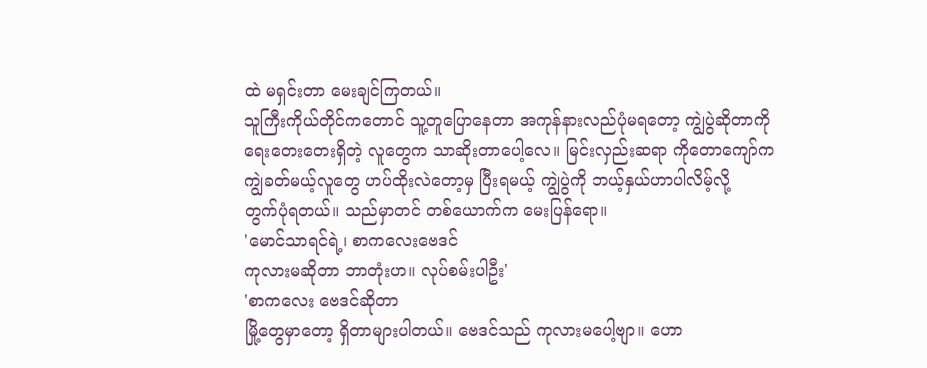ထဲ မရှင်းတာ မေးချင်ကြတယ်။
သူကြီးကိုယ်တိုင်ကတောင် သူ့တူပြောနေတာ အကုန်နားလည်ပုံမရတော့ ကျွဲပွဲဆိုတာကို
ရေးတေးတေးရှိတဲ့ လူတွေက သာဆိုးတာပေါ့လေ။ မြင်းလှည်းဆရာ ကိုတောကျော်က
ကျွဲခတ်မယ့်လူတွေ ဟပ်ထိုးလဲတော့မှ ပြီးရမယ့် ကျွဲပွဲကို ဘယ့်နှယ်ဟာပါလိမ့်လို့
တွက်ပုံရတယ်။ သည်မှာတင် တစ်ယောက်က မေးပြန်ရော။
'မောင်သာရင်ရဲ့၊ စာကလေးဗေဒင်
ကုလားမဆိုတာ ဘာတုံးဟ။ လုပ်စမ်းပါဦး'
'စာကလေး ဗေဒင်ဆိုတာ
မြို့တွေမှာတော့ ရှိတာများပါတယ်။ ဗေဒင်သည် ကုလားမပေါ့ဗျာ။ ဟော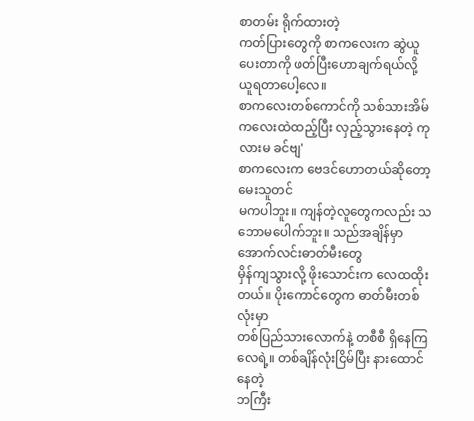စာတမ်း ရိုက်ထားတဲ့
ကတ်ပြားတွေကို စာကလေးက ဆွဲယူပေးတာကို ဖတ်ပြီးဟောချက်ရယ်လို့ ယူရတာပေါ့လေ။
စာကလေးတစ်ကောင်ကို သစ်သားအိမ်ကလေးထဲထည့်ပြီး လှည့်သွားနေတဲ့ ကုလားမ ခင်ဗျ'
စာကလေးက ဗေဒင်ဟောတယ်ဆိုတော့ မေးသူတင်
မကပါဘူး။ ကျန်တဲ့လူတွေကလည်း သဘောမပေါက်ဘူး။ သည်အချိန်မှာ အောက်လင်းဓာတ်မီးတွေ
မှိန်ကျသွားလို့ ဖိုးသောင်းက လေထထိုးတယ်။ ပိုးကောင်တွေက ဓာတ်မီးတစ်လုံးမှာ
တစ်ပြည်သားလောက်နဲ့ တစီစီ ရှိနေကြလေရဲ့။ တစ်ချိန်လုံးငြိမ်ပြီး နားထောင်နေတဲ့
ဘကြီး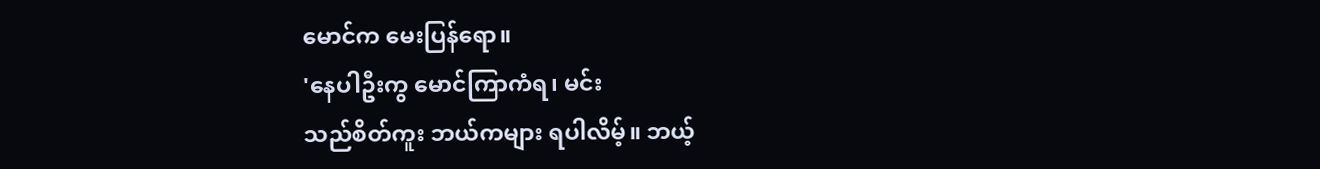မောင်က မေးပြန်ရော။
'နေပါဦးကွ မောင်ကြာကံရ၊ မင်း
သည်စိတ်ကူး ဘယ်ကများ ရပါလိမ့်။ ဘယ့်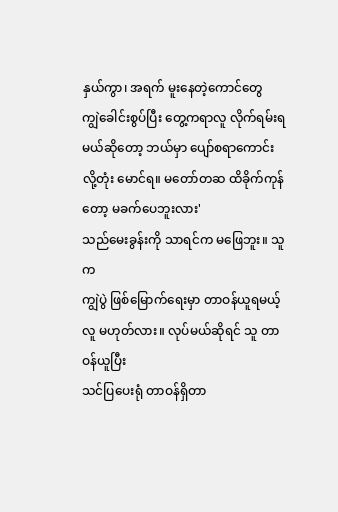နှယ်ကွာ၊ အရက် မူးနေတဲ့ကောင်တွေ
ကျွဲခေါင်းစွပ်ပြီး တွေ့ကရာလူ လိုက်ရမ်းရမယ်ဆိုတော့ ဘယ်မှာ ပျော်စရာကောင်း
လို့တုံး မောင်ရ။ မတော်တဆ ထိခိုက်ကုန်တော့ မခက်ပေဘူးလား'
သည်မေးခွန်းကို သာရင်က မဖြေဘူး။ သူက
ကျွဲပွဲ ဖြစ်မြောက်ရေးမှာ တာဝန်ယူရမယ့်လူ မဟုတ်လား။ လုပ်မယ်ဆိုရင် သူ တာဝန်ယူပြီး
သင်ပြပေးရုံ တာဝန်ရှိတာ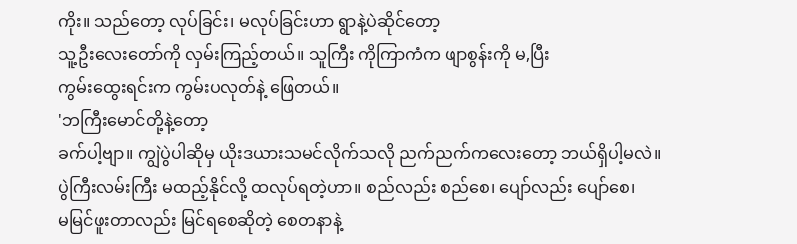ကိုး။ သည်တော့ လုပ်ခြင်း၊ မလုပ်ခြင်းဟာ ရွာနဲ့ပဲဆိုင်တော့
သူ့ဦးလေးတော်ကို လှမ်းကြည့်တယ်။ သူကြီး ကိုကြာကံက ဖျာစွန်းကို မ,ပြီး
ကွမ်းထွေးရင်းက ကွမ်းပလုတ်နဲ့ ဖြေတယ်။
'ဘကြီးမောင်တို့နဲ့တော့
ခက်ပါ့ဗျာ။ ကျွဲပွဲပါဆိုမှ ယိုးဒယားသမင်လိုက်သလို ညက်ညက်ကလေးတော့ ဘယ်ရှိပါ့မလဲ။
ပွဲကြီးလမ်းကြီး မထည့်နိုင်လို့ ထလုပ်ရတဲ့ဟာ။ စည်လည်း စည်စေ၊ ပျော်လည်း ပျော်စေ၊
မမြင်ဖူးတာလည်း မြင်ရစေဆိုတဲ့ စေတနာနဲ့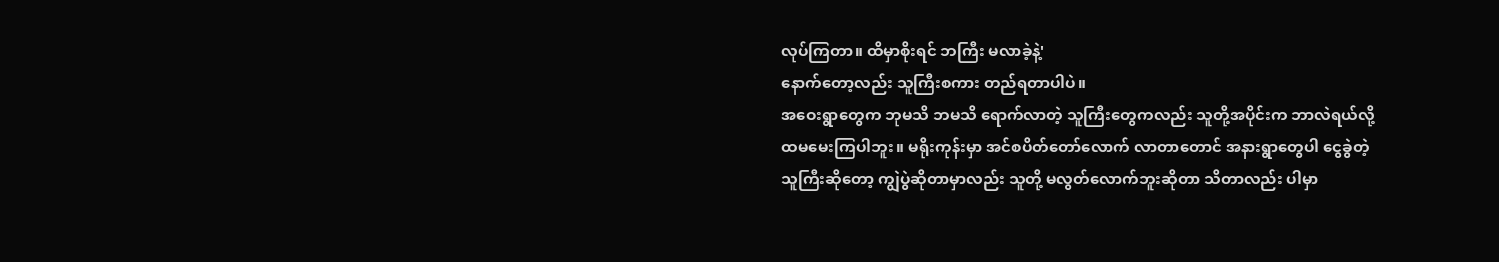လုပ်ကြတာ။ ထိမှာစိုးရင် ဘကြီး မလာခဲ့နဲ့'
နောက်တော့လည်း သူကြီးစကား တည်ရတာပါပဲ။
အဝေးရွာတွေက ဘုမသိ ဘမသိ ရောက်လာတဲ့ သူကြီးတွေကလည်း သူတို့အပိုင်းက ဘာလဲရယ်လို့
ထမမေးကြပါဘူး။ မရိုးကုန်းမှာ အင်စပိတ်တော်လောက် လာတာတောင် အနားရွာတွေပါ ငွေခွဲတဲ့
သူကြီးဆိုတော့ ကျွဲပွဲဆိုတာမှာလည်း သူတို့ မလွတ်လောက်ဘူးဆိုတာ သိတာလည်း ပါမှာ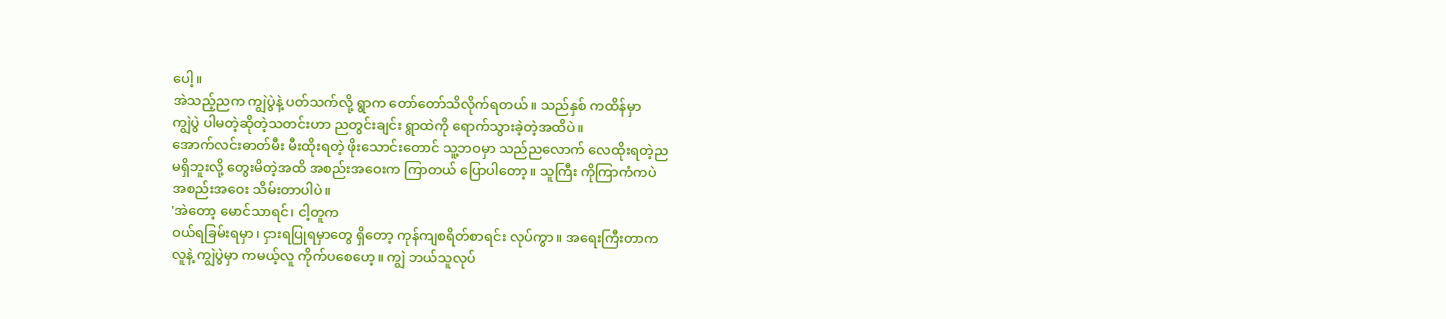ပေါ့။
အဲသည့်ညက ကျွဲပွဲနဲ့ ပတ်သက်လို့ ရွာက တော်တော်သိလိုက်ရတယ်။ သည်နှစ် ကထိန်မှာ
ကျွဲပွဲ ပါမတဲ့ဆိုတဲ့သတင်းဟာ ညတွင်းချင်း ရွာထဲကို ရောက်သွားခဲ့တဲ့အထိပဲ။
အောက်လင်းဓာတ်မီး မီးထိုးရတဲ့ ဖိုးသောင်းတောင် သူ့ဘဝမှာ သည်ညလောက် လေထိုးရတဲ့ည
မရှိဘူးလို့ တွေးမိတဲ့အထိ အစည်းအဝေးက ကြာတယ် ပြောပါတော့။ သူကြီး ကိုကြာကံကပဲ
အစည်းအဝေး သိမ်းတာပါပဲ။
'အဲတော့ မောင်သာရင်၊ ငါ့တူက
ဝယ်ရခြမ်းရမှာ၊ ငှားရပြုရမှာတွေ ရှိတော့ ကုန်ကျစရိတ်စာရင်း လုပ်ကွာ။ အရေးကြီးတာက
လူနဲ့ ကျွဲပွဲမှာ ကမယ့်လူ ကိုက်ပစေဟေ့။ ကျွဲ ဘယ်သူလုပ်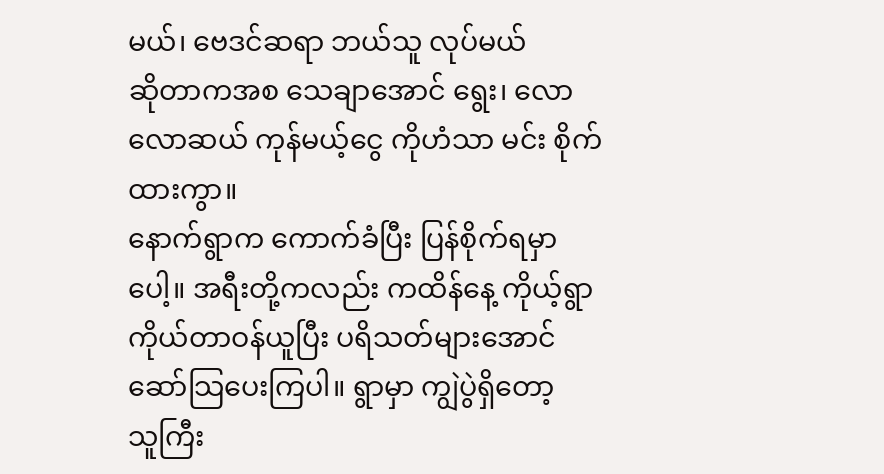မယ်၊ ဗေဒင်ဆရာ ဘယ်သူ လုပ်မယ်
ဆိုတာကအစ သေချာအောင် ရွေး၊ လောလောဆယ် ကုန်မယ့်ငွေ ကိုဟံသာ မင်း စိုက်ထားကွာ။
နောက်ရွာက ကောက်ခံပြီး ပြန်စိုက်ရမှာပေါ့။ အရီးတို့ကလည်း ကထိန်နေ့ ကိုယ့်ရွာ
ကိုယ်တာဝန်ယူပြီး ပရိသတ်များအောင် ဆော်သြပေးကြပါ။ ရွာမှာ ကျွဲပွဲရှိတော့
သူကြီး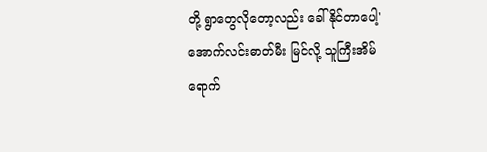တို့ ရွာတွေလိုတော့လည်း ခေါ်နိုင်တာပေါ့'
အောက်လင်းဓာတ်မီး မြင်လို့ သူကြီးအိမ်
ရောက်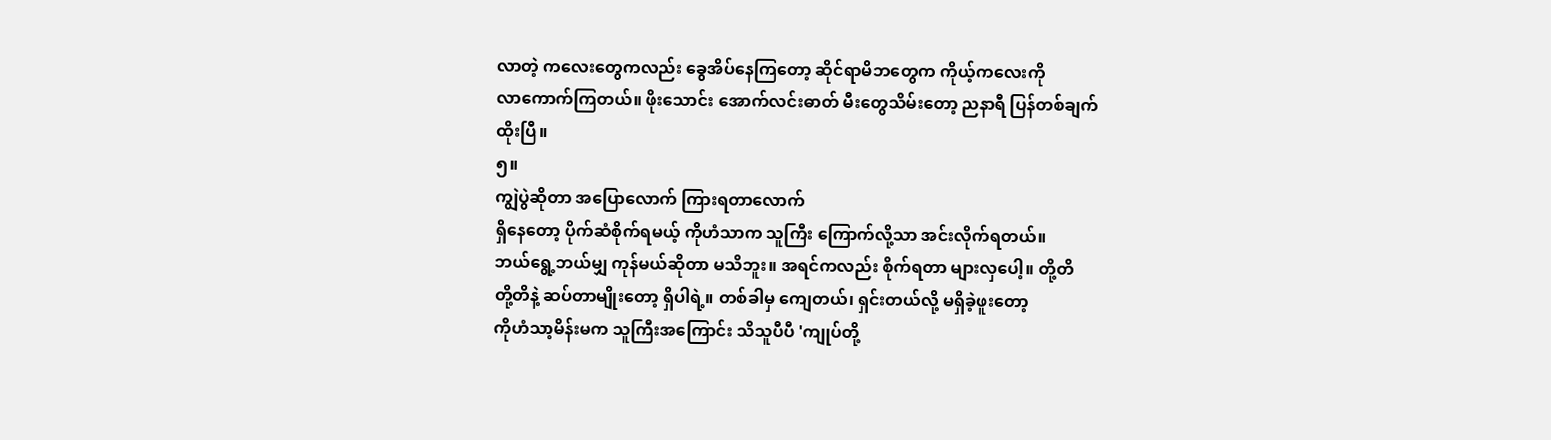လာတဲ့ ကလေးတွေကလည်း ခွေအိပ်နေကြတော့ ဆိုင်ရာမိဘတွေက ကိုယ့်ကလေးကို
လာကောက်ကြတယ်။ ဖိုးသောင်း အောက်လင်းဓာတ် မီးတွေသိမ်းတော့ ညနာရီ ပြန်တစ်ချက်
ထိုးပြီ။
၅။
ကျွဲပွဲဆိုတာ အပြောလောက် ကြားရတာလောက်
ရှိနေတော့ ပိုက်ဆံစိုက်ရမယ့် ကိုဟံသာက သူကြီး ကြောက်လို့သာ အင်းလိုက်ရတယ်။
ဘယ်ရွေ့ဘယ်မျှ ကုန်မယ်ဆိုတာ မသိဘူး။ အရင်ကလည်း စိုက်ရတာ များလှပေါ့။ တို့တိ
တို့တိနဲ့ ဆပ်တာမျိုးတော့ ရှိပါရဲ့။ တစ်ခါမှ ကျေတယ်၊ ရှင်းတယ်လို့ မရှိခဲ့ဖူးတော့
ကိုဟံသာ့မိန်းမက သူကြီးအကြောင်း သိသူပီပီ 'ကျုပ်တို့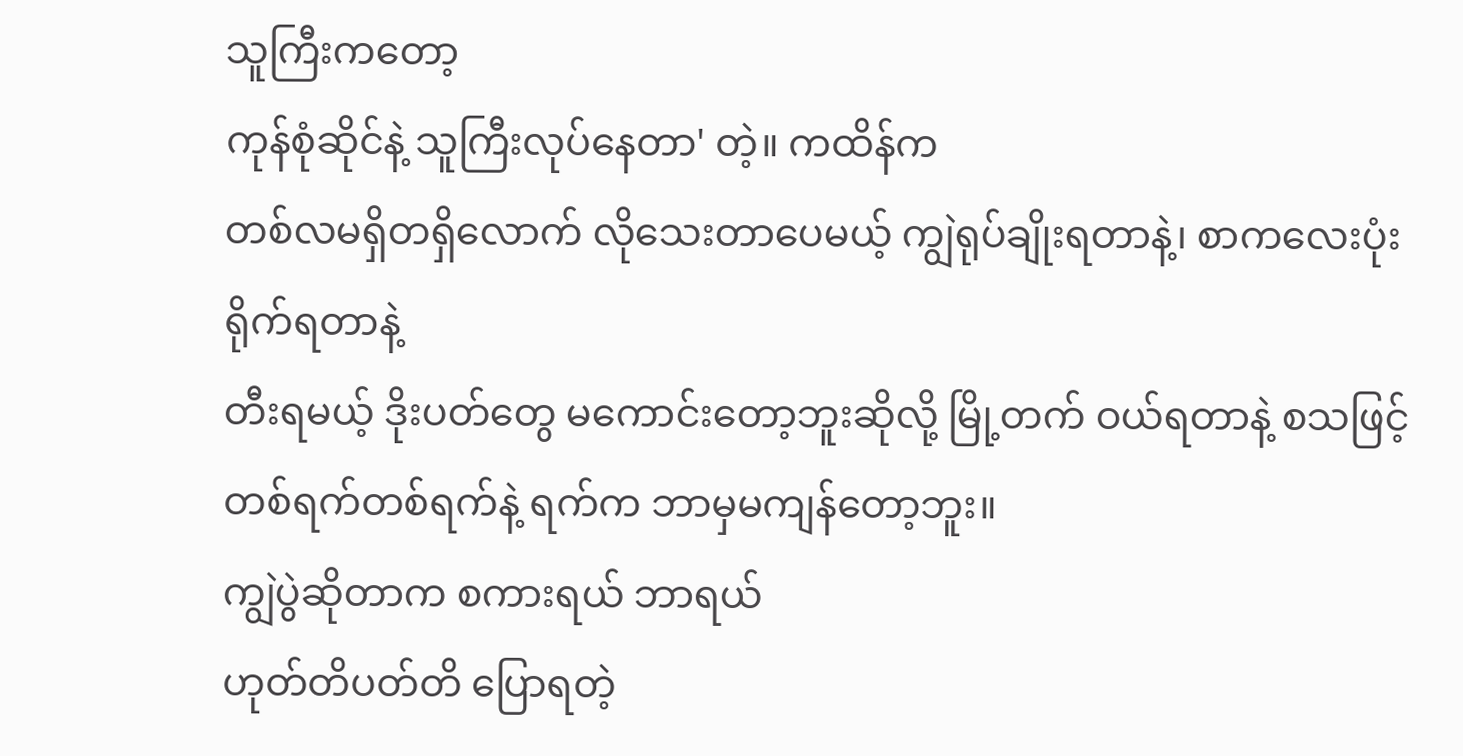သူကြီးကတော့
ကုန်စုံဆိုင်နဲ့ သူကြီးလုပ်နေတာ' တဲ့။ ကထိန်က
တစ်လမရှိတရှိလောက် လိုသေးတာပေမယ့် ကျွဲရုပ်ချိုးရတာနဲ့၊ စာကလေးပုံး ရိုက်ရတာနဲ့
တီးရမယ့် ဒိုးပတ်တွေ မကောင်းတော့ဘူးဆိုလို့ မြို့တက် ဝယ်ရတာနဲ့ စသဖြင့်
တစ်ရက်တစ်ရက်နဲ့ ရက်က ဘာမှမကျန်တော့ဘူး။
ကျွဲပွဲဆိုတာက စကားရယ် ဘာရယ်
ဟုတ်တိပတ်တိ ပြောရတဲ့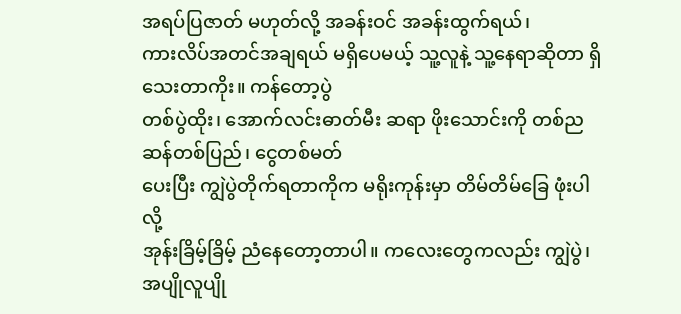အရပ်ပြဇာတ် မဟုတ်လို့ အခန်းဝင် အခန်းထွက်ရယ်၊
ကားလိပ်အတင်အချရယ် မရှိပေမယ့် သူ့လူနဲ့ သူ့နေရာဆိုတာ ရှိသေးတာကိုး။ ကန်တော့ပွဲ
တစ်ပွဲထိုး၊ အောက်လင်းဓာတ်မီး ဆရာ ဖိုးသောင်းကို တစ်ည ဆန်တစ်ပြည်၊ ငွေတစ်မတ်
ပေးပြီး ကျွဲပွဲတိုက်ရတာကိုက မရိုးကုန်းမှာ တိမ်တိမ်ခြေ ဖုံးပါလို့
အုန်းခြိမ့်ခြိမ့် ညံနေတော့တာပါ။ ကလေးတွေကလည်း ကျွဲပွဲ၊ အပျိုလူပျို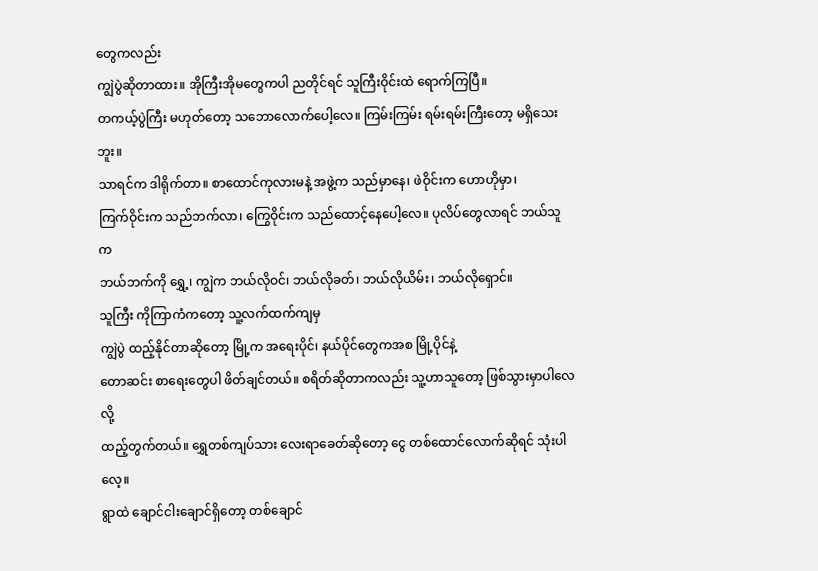တွေကလည်း
ကျွဲပွဲဆိုတာထား။ အိုကြီးအိုမတွေကပါ ညတိုင်ရင် သူကြီးဝိုင်းထဲ ရောက်ကြပြီ။
တကယ့်ပွဲကြီး မဟုတ်တော့ သဘောလောက်ပေါ့လေ။ ကြမ်းကြမ်း ရမ်းရမ်းကြီးတော့ မရှိသေးဘူး။
သာရင်က ဒါရိုက်တာ။ စာထောင်ကုလားမနဲ့ အဖွဲ့က သည်မှာနေ၊ ဖဲဝိုင်းက ဟောဟိုမှာ၊
ကြက်ဝိုင်းက သည်ဘက်လာ၊ ကြွေဝိုင်းက သည်ထောင့်နေပေါ့လေ။ ပုလိပ်တွေလာရင် ဘယ်သူက
ဘယ်ဘက်ကို ရွှေ့၊ ကျွဲက ဘယ်လိုဝင်၊ ဘယ်လိုခတ်၊ ဘယ်လိုယိမ်း၊ ဘယ်လိုရှောင်။
သူကြီး ကိုကြာကံကတော့ သူ့လက်ထက်ကျမှ
ကျွဲပွဲ ထည့်နိုင်တာဆိုတော့ မြို့က အရေးပိုင်၊ နယ်ပိုင်တွေကအစ မြို့ပိုင်နဲ့
တောဆင်း စာရေးတွေပါ ဖိတ်ချင်တယ်။ စရိတ်ဆိုတာကလည်း သူ့ဟာသူတော့ ဖြစ်သွားမှာပါလေလို့
ထည့်တွက်တယ်။ ရွှေတစ်ကျပ်သား လေးရာခေတ်ဆိုတော့ ငွေ တစ်ထောင်လောက်ဆိုရင် သုံးပါလေ့။
ရွာထဲ ချောင်ငါးချောင်ရှိတော့ တစ်ချောင်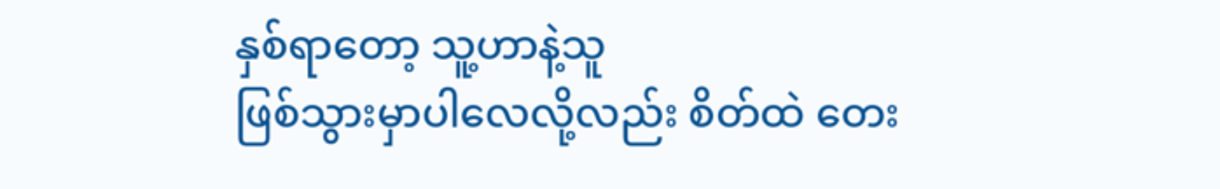နှစ်ရာတော့ သူ့ဟာနဲ့သူ
ဖြစ်သွားမှာပါလေလို့လည်း စိတ်ထဲ တေး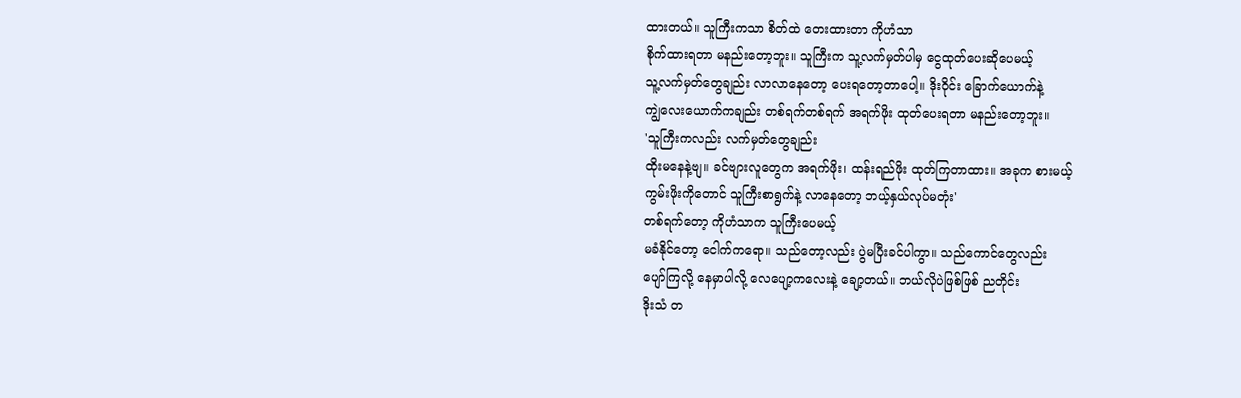ထားတယ်။ သူကြီးကသာ စိတ်ထဲ တေးထားတာ ကိုဟံသာ
စိုက်ထားရတာ မနည်းတော့ဘူး။ သူကြီးက သူ့လက်မှတ်ပါမှ ငွေထုတ်ပေးဆိုပေမယ့်
သူ့လက်မှတ်တွေချည်း လာလာနေတော့ ပေးရတော့တာပေါ့။ ဒိုးဝိုင်း ခြောက်ယောက်နဲ့
ကျွဲလေးယောက်ကချည်း တစ်ရက်တစ်ရက် အရက်ဖိုး ထုတ်ပေးရတာ မနည်းတော့ဘူး။
'သူကြီးကလည်း လက်မှတ်တွေချည်း
ထိုးမနေနဲ့ဗျ။ ခင်ဗျားလူတွေက အရက်ဖိုး၊ ထန်းရည်ဖိုး ထုတ်ကြတာထား။ အခုက စားမယ့်
ကွမ်းဖိုးကိုတောင် သူကြီးစာရွက်နဲ့ လာနေတော့ ဘယ့်နှယ်လုပ်မတုံး'
တစ်ရက်တော့ ကိုဟံသာက သူကြီးပေမယ့်
မခံနိုင်တော့ ငေါက်ကရော။ သည်တော့လည်း ပွဲမပြီးခင်ပါကွာ။ သည်ကောင်တွေလည်း
ပျော်ကြလို့ နေမှာပါလို့ လေပျော့ကလေးနဲ့ ချော့တယ်။ ဘယ်လိုပဲဖြစ်ဖြစ် ညတိုင်း
ဒိုးသံ တ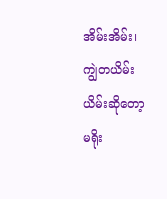အိမ်းအိမ်း၊ ကျွဲတယိမ်းယိမ်းဆိုတော့ မရိုး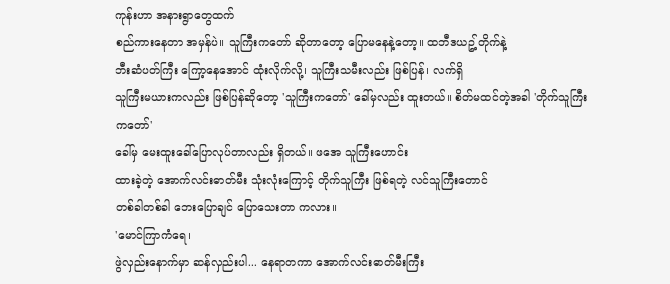ကုန်းဟာ အနားရွာတွေထက်
စည်ကားနေတာ အမှန်ပဲ။ သူကြီးကတော် ဆိုတာတော့ ပြောမနေနဲ့တော့။ ထဘီဒယဥ့်တိုက်နဲ့
ဘီးဆံပတ်ကြီး ကြော့နေအောင် ထုံးလိုက်လို့၊ သူကြီးသမီးလည်း ဖြစ်ပြန်၊ လက်ရှိ
သူကြီးမယားကလည်း ဖြစ်ပြန်ဆိုတော့ 'သူကြီးကတော်' ခေါ်မှလည်း ထူးတယ်။ စိတ်မထင်တဲ့အခါ 'တိုက်သူကြီးကတော်'
ခေါ်မှ မေးထူးခေါ်ပြောလုပ်တာလည်း ရှိတယ်။ ဖအေ သူကြီးဟောင်း
ထားခဲ့တဲ့ အောက်လင်းဓာတ်မီး သုံးလုံးကြောင့် တိုက်သူကြီး ဖြစ်ရတဲ့ လင်သူကြီးတောင်
တစ်ခါတစ်ခါ ဘေးပြောချင် ပြောသေးတာ ကလား။
'မောင်ကြာကံရေ၊
ဖွဲလှည်းနောက်မှာ ဆန်လှည်းပါ... နေရာတကာ အောက်လင်းဓာတ်မီးကြီး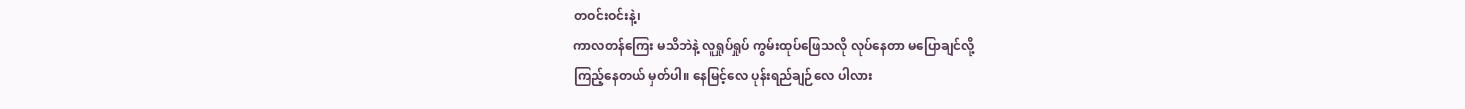တဝင်းဝင်းနဲ့၊
ကာလတန်ကြေး မသိဘဲနဲ့ လူရှုပ်ရှုပ် ကွမ်းထုပ်ဖြေသလို လုပ်နေတာ မပြောချင်လို့
ကြည့်နေတယ် မှတ်ပါ။ နေမြင့်လေ ပုန်းရည်ချဉ်လေ ပါလား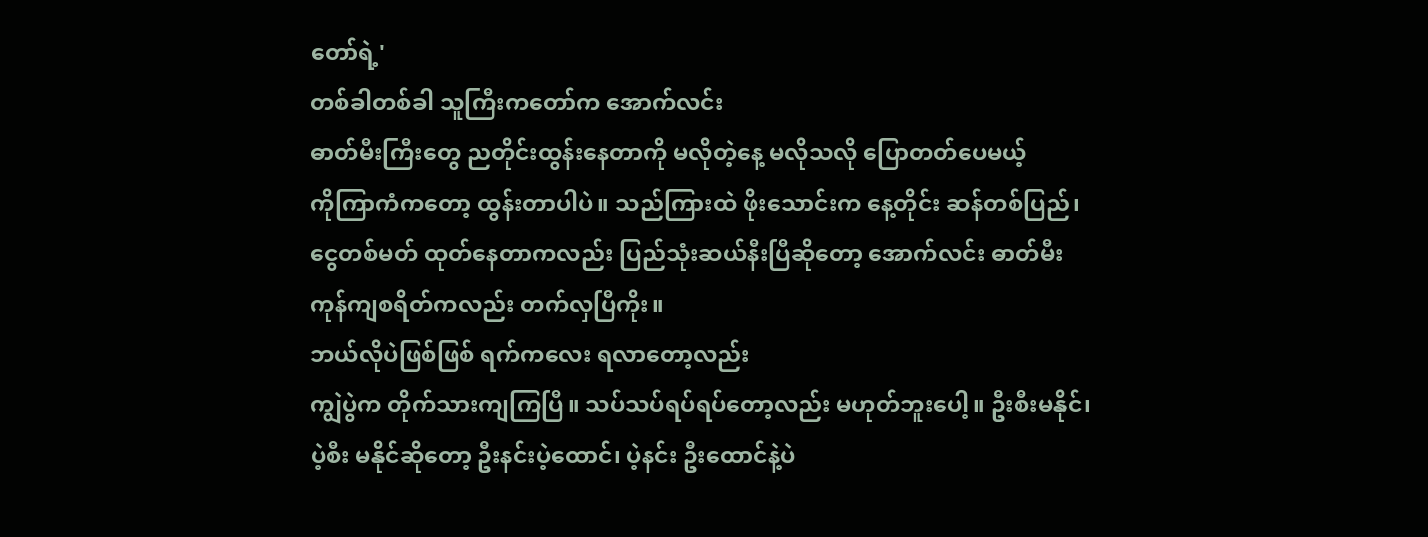တော်ရဲ့'
တစ်ခါတစ်ခါ သူကြီးကတော်က အောက်လင်း
ဓာတ်မီးကြီးတွေ ညတိုင်းထွန်းနေတာကို မလိုတဲ့နေ့ မလိုသလို ပြောတတ်ပေမယ့်
ကိုကြာကံကတော့ ထွန်းတာပါပဲ။ သည်ကြားထဲ ဖိုးသောင်းက နေ့တိုင်း ဆန်တစ်ပြည်၊
ငွေတစ်မတ် ထုတ်နေတာကလည်း ပြည်သုံးဆယ်နီးပြီဆိုတော့ အောက်လင်း ဓာတ်မီး
ကုန်ကျစရိတ်ကလည်း တက်လှပြီကိုး။
ဘယ်လိုပဲဖြစ်ဖြစ် ရက်ကလေး ရလာတော့လည်း
ကျွဲပွဲက တိုက်သားကျကြပြီ။ သပ်သပ်ရပ်ရပ်တော့လည်း မဟုတ်ဘူးပေါ့။ ဦးစီးမနိုင်၊
ပဲ့စီး မနိုင်ဆိုတော့ ဦးနင်းပဲ့ထောင်၊ ပဲ့နင်း ဦးထောင်နဲ့ပဲ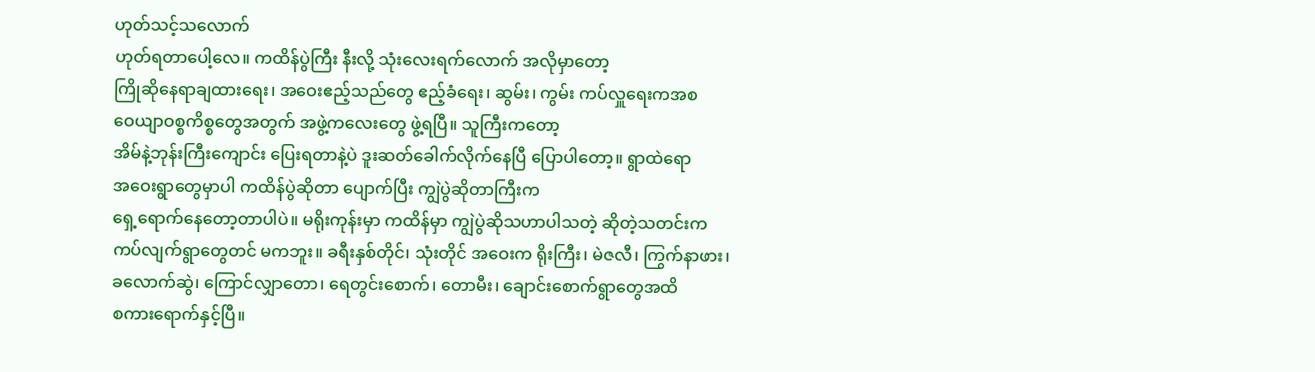ဟုတ်သင့်သလောက်
ဟုတ်ရတာပေါ့လေ။ ကထိန်ပွဲကြီး နီးလို့ သုံးလေးရက်လောက် အလိုမှာတော့
ကြိုဆိုနေရာချထားရေး၊ အဝေးဧည့်သည်တွေ ဧည့်ခံရေး၊ ဆွမ်း၊ ကွမ်း ကပ်လှူရေးကအစ
ဝေယျာဝစ္စကိစ္စတွေအတွက် အဖွဲ့ကလေးတွေ ဖွဲ့ရပြီ။ သူကြီးကတော့
အိမ်နဲ့ဘုန်းကြီးကျောင်း ပြေးရတာနဲ့ပဲ ဒူးဆတ်ခေါက်လိုက်နေပြီ ပြောပါတော့။ ရွာထဲရော
အဝေးရွာတွေမှာပါ ကထိန်ပွဲဆိုတာ ပျောက်ပြီး ကျွဲပွဲဆိုတာကြီးက
ရှေ့ရောက်နေတော့တာပါပဲ။ မရိုးကုန်းမှာ ကထိန်မှာ ကျွဲပွဲဆိုသဟာပါသတဲ့ ဆိုတဲ့သတင်းက
ကပ်လျက်ရွာတွေတင် မကဘူး။ ခရီးနှစ်တိုင်၊ သုံးတိုင် အဝေးက ရိုးကြီး၊ မဲဇလီ၊ ကြွက်နာဖား၊
ခလောက်ဆွဲ၊ ကြောင်လျှာတော၊ ရေတွင်းစောက်၊ တောမီး၊ ချောင်းစောက်ရွာတွေအထိ
စကားရောက်နှင့်ပြီ။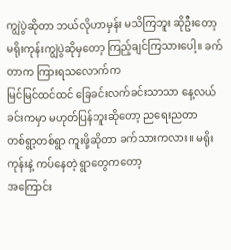ကျွဲပွဲဆိုတာ ဘယ်လိုဟာမှန်း မသိကြဘူး ဆိုဦးတော့
မရိုးကုန်းကျွဲပွဲဆိုမှတော့ ကြည့်ချင်ကြသားပေါ့။ ခက်တာက ကြားရသလောက်က
မြင်မြင်ထင်ထင် ခြေခင်းလက်ခင်းသာသာ နေ့လယ်ခင်းကမှာ မဟုတ်ပြန်ဘူးဆိုတော့ ညရေးညတာ
တစ်ရွာ့တစ်ရွာ ကူးဖို့ဆိုတာ ခက်သားကလား။ မရိုးကုန်းနဲ့ ကပ်နေတဲ့ ရွာတွေကတော့
အကြောင်း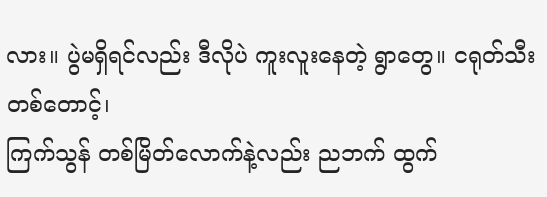လား။ ပွဲမရှိရင်လည်း ဒီလိုပဲ ကူးလူးနေတဲ့ ရွာတွေ။ ငရုတ်သီး တစ်တောင့်၊
ကြက်သွန် တစ်မြိတ်လောက်နဲ့လည်း ညဘက် ထွက်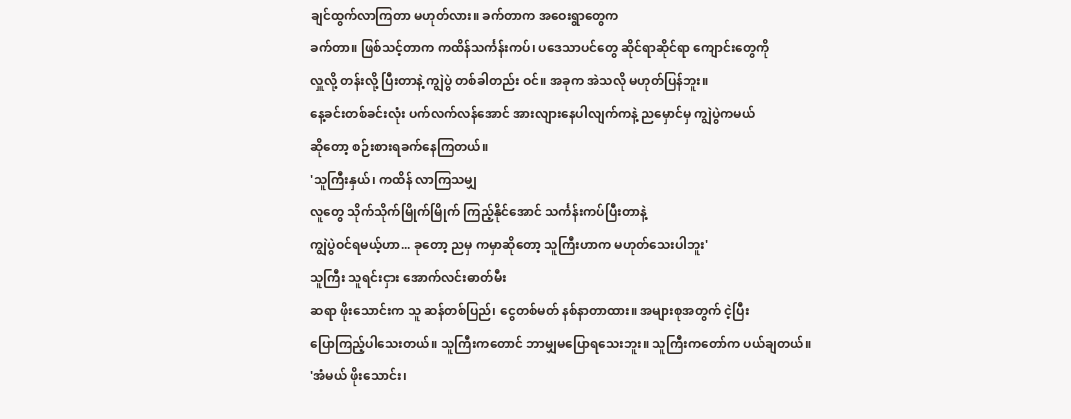ချင်ထွက်လာကြတာ မဟုတ်လား။ ခက်တာက အဝေးရွာတွေက
ခက်တာ။ ဖြစ်သင့်တာက ကထိန်သင်္ကန်းကပ်၊ ပဒေသာပင်တွေ ဆိုင်ရာဆိုင်ရာ ကျောင်းတွေကို
လှူလို့ တန်းလို့ ပြီးတာနဲ့ ကျွဲပွဲ တစ်ခါတည်း ဝင်။ အခုက အဲသလို မဟုတ်ပြန်ဘူး။
နေ့ခင်းတစ်ခင်းလုံး ပက်လက်လန်အောင် အားလျားနေပါလျက်ကနဲ့ ညမှောင်မှ ကျွဲပွဲကမယ်
ဆိုတော့ စဉ်းစားရခက်နေကြတယ်။
'သူကြီးနှယ်၊ ကထိန် လာကြသမျှ
လူတွေ သိုက်သိုက်မြိုက်မြိုက် ကြည့်နိုင်အောင် သင်္ကန်းကပ်ပြီးတာနဲ့
ကျွဲပွဲဝင်ရမယ့်ဟာ... ခုတော့ ညမှ ကမှာဆိုတော့ သူကြီးဟာက မဟုတ်သေးပါဘူး'
သူကြီး သူရင်းငှား အောက်လင်းဓာတ်မီး
ဆရာ ဖိုးသောင်းက သူ ဆန်တစ်ပြည်၊ ငွေတစ်မတ် နစ်နာတာထား။ အများစုအတွက် ငဲ့ပြီး
ပြောကြည့်ပါသေးတယ်။ သူကြီးကတောင် ဘာမျှမပြောရသေးဘူး။ သူကြီးကတော်က ပယ်ချတယ်။
'အံမယ် ဖိုးသောင်း၊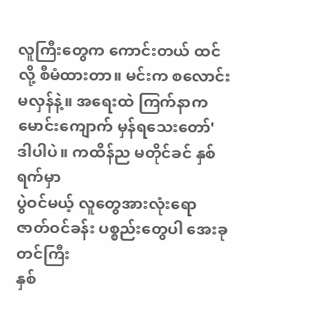လူကြီးတွေက ကောင်းတယ် ထင်လို့ စီမံထားတာ။ မင်းက စလောင်းမလှန်နဲ့။ အရေးထဲ ကြက်နာက
မောင်းကျောက် မှန်ရသေးတော်'
ဒါပါပဲ။ ကထိန်ည မတိုင်ခင် နှစ်ရက်မှာ
ပွဲဝင်မယ့် လူတွေအားလုံးရော ဇာတ်ဝင်ခန်း ပစ္စည်းတွေပါ အေးခုတင်ကြီး
နှစ်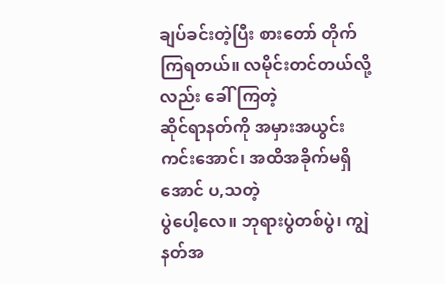ချပ်ခင်းတဲ့ပြီး စားတော် တိုက်ကြရတယ်။ လမိုင်းတင်တယ်လို့လည်း ခေါ်ကြတဲ့
ဆိုင်ရာနတ်ကို အမှားအယွင်းကင်းအောင်၊ အထိအခိုက်မရှိအောင် ပ,သတဲ့
ပွဲပေါ့လေ။ ဘုရားပွဲတစ်ပွဲ၊ ကျွဲနတ်အ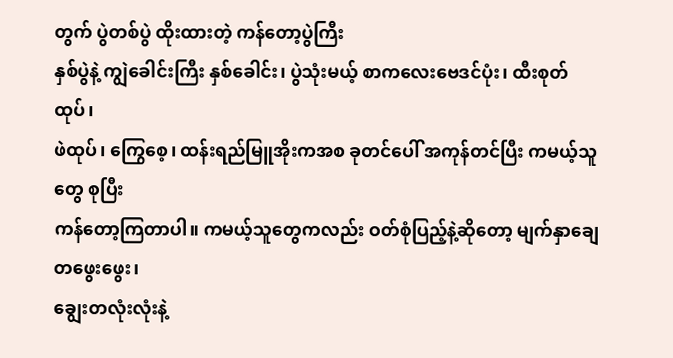တွက် ပွဲတစ်ပွဲ ထိုးထားတဲ့ ကန်တော့ပွဲကြီး
နှစ်ပွဲနဲ့ ကျွဲခေါင်းကြီး နှစ်ခေါင်း၊ ပွဲသုံးမယ့် စာကလေးဗေဒင်ပုံး၊ ထီးစုတ်ထုပ်၊
ဖဲထုပ်၊ ကြွေစေ့၊ ထန်းရည်မြူအိုးကအစ ခုတင်ပေါ် အကုန်တင်ပြီး ကမယ့်သူတွေ စုပြီး
ကန်တော့ကြတာပါ။ ကမယ့်သူတွေကလည်း ဝတ်စုံပြည့်နဲ့ဆိုတော့ မျက်နှာချေ တဖွေးဖွေး၊
ချွေးတလုံးလုံးနဲ့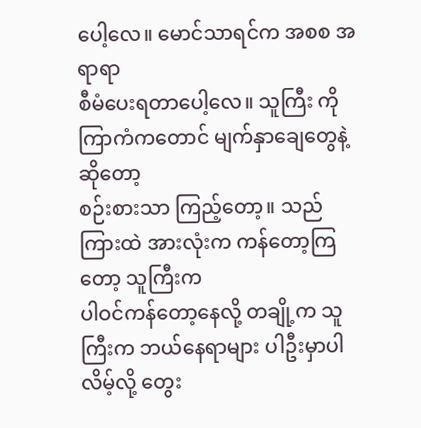ပေါ့လေ။ မောင်သာရင်က အစစ အရာရာ
စီမံပေးရတာပေါ့လေ။ သူကြီး ကိုကြာကံကတောင် မျက်နှာချေတွေနဲ့ဆိုတော့
စဉ်းစားသာ ကြည့်တော့။ သည်ကြားထဲ အားလုံးက ကန်တော့ကြတော့ သူကြီးက
ပါဝင်ကန်တော့နေလို့ တချို့က သူကြီးက ဘယ်နေရာများ ပါဦးမှာပါလိမ့်လို့ တွေး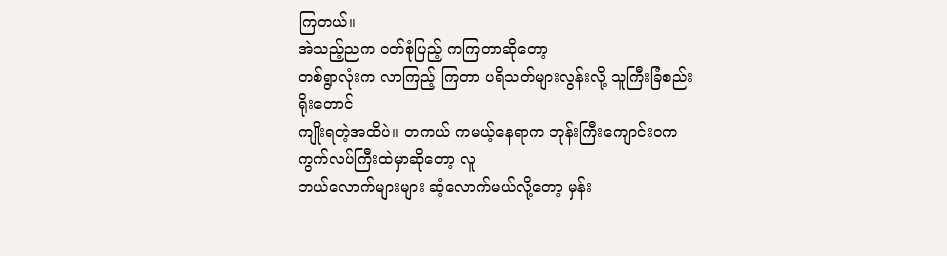ကြတယ်။
အဲသည့်ညက ဝတ်စုံပြည့် ကကြတာဆိုတော့
တစ်ရွာလုံးက လာကြည့် ကြတာ ပရိသတ်များလွန်းလို့ သူကြီးခြံစည်းရိုးတောင်
ကျိုးရတဲ့အထိပဲ။ တကယ် ကမယ့်နေရာက ဘုန်းကြီးကျောင်းဝက ကွက်လပ်ကြီးထဲမှာဆိုတော့ လူ
ဘယ်လောက်များများ ဆံ့လောက်မယ်လို့တော့ မှန်း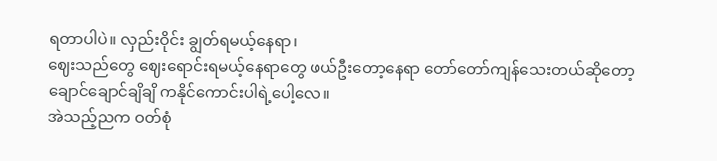ရတာပါပဲ။ လှည်းဝိုင်း ချွတ်ရမယ့်နေရာ၊
ဈေးသည်တွေ ဈေးရောင်းရမယ့်နေရာတွေ ဖယ်ဦးတော့နေရာ တော်တော်ကျန်သေးတယ်ဆိုတော့
ချောင်ချောင်ချိချိ ကနိုင်ကောင်းပါရဲ့ပေါ့လေ။
အဲသည့်ညက ဝတ်စုံ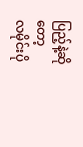ပြည့်နဲ့ဆိုတော့
လမိုင်းပို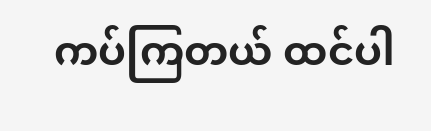ကပ်ကြတယ် ထင်ပါ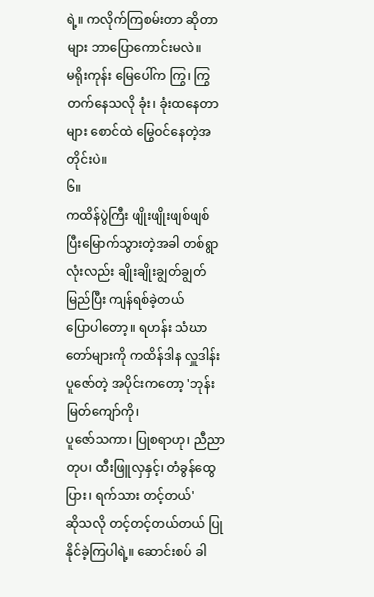ရဲ့။ ကလိုက်ကြစမ်းတာ ဆိုတာများ ဘာပြောကောင်းမလဲ။
မရိုးကုန်း မြေပေါ်က ကြွ၊ ကြွတက်နေသလို ခုံး၊ ခုံးထနေတာများ စောင်ထဲ မြွေဝင်နေတဲ့အတိုင်းပဲ။
၆။
ကထိန်ပွဲကြီး ဖျိုးဖျိုးဖျစ်ဖျစ်
ပြီးမြောက်သွားတဲ့အခါ တစ်ရွာလုံးလည်း ချိုးချိုးချွတ်ချွတ် မြည်ပြီး ကျန်ရစ်ခဲ့တယ်
ပြောပါတော့။ ရဟန်း သံဃာတော်များကို ကထိန်ဒါန လှူဒါန်းပူဇော်တဲ့ အပိုင်းကတော့ 'ဘုန်းမြတ်ကျော်ကို၊
ပူဇော်သကာ၊ ပြုစရာဟု၊ ညီညာတုပ၊ ထီးဖြူလှနှင့်၊ တံခွန်ထွေပြား၊ ရက်သား တင့်တယ်'
ဆိုသလို တင့်တင့်တယ်တယ် ပြုနိုင်ခဲ့ကြပါရဲ့။ ဆောင်းစပ် ခါ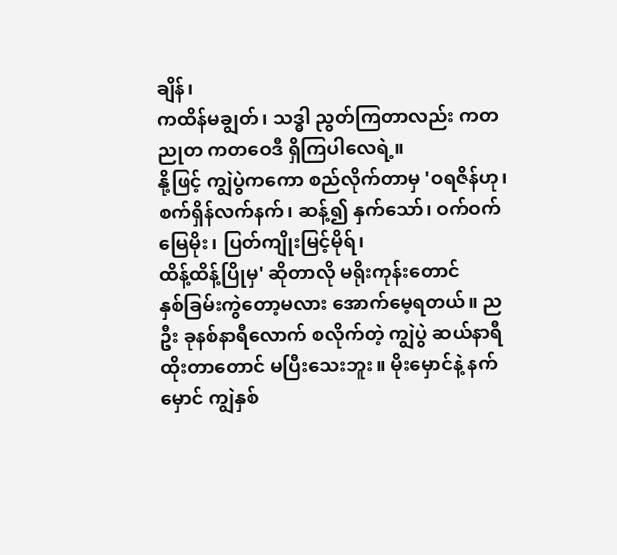ချိန်၊
ကထိန်မချွတ်၊ သဒ္ဓါ ညွတ်ကြတာလည်း ကတညုတ ကတဝေဒီ ရှိကြပါလေရဲ့။
နို့ဖြင့် ကျွဲပွဲကကော စည်လိုက်တာမှ 'ဝရဇိန်ဟု၊
စက်ရှိန်လက်နက်၊ ဆန့်၍ နှက်သော်၊ ဝက်ဝက်မြေမိုး၊ ပြတ်ကျိုးမြင့်မိုရ်၊
ထိန့်ထိန့်ပြိုမှ' ဆိုတာလို မရိုးကုန်းတောင်
နှစ်ခြမ်းကွဲတော့မလား အောက်မေ့ရတယ်။ ညဦး ခုနစ်နာရီလောက် စလိုက်တဲ့ ကျွဲပွဲ ဆယ်နာရီ
ထိုးတာတောင် မပြီးသေးဘူး။ မိုးမှောင်နဲ့ နက်မှောင် ကျွဲနှစ်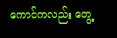ကောင်ကလည်း တွေ့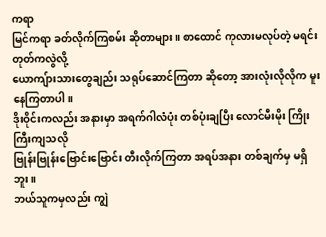ကရာ
မြင်ကရာ ခတ်လိုက်ကြစမ်း ဆိုတာများ။ စာထောင် ကုလားမလုပ်တဲ့ မရင်းတုတ်ကလွဲလို့
ယောကျ်ားသားတွေချည်း သရုပ်ဆောင်ကြတာ ဆိုတော့ အားလုံးလိုလိုက မူးနေကြတာပါ။
ဒိုးဝိုင်းကလည်း အနားမှာ အရက်ဂါလံပုံး တစ်ပုံးချပြီး လောင်မီးမိုး ကြိုးကြီးကျသလို
ဗြုန်းဗြုန်းဗြောင်းဗြောင်း တီးလိုက်ကြတာ အရပ်အနား တစ်ချက်မှ မရှိဘူး။
ဘယ်သူကမှလည်း ကျွဲ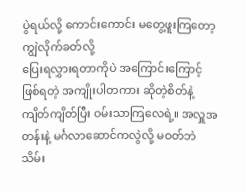ပွဲရယ်လို့ ကောင်းကောင်း မတွေ့ဖူးကြတော့ ကျွဲလိုက်ခတ်လို့
ပြေးရလွှားရတာကိုပဲ အကြောင်းကြောင့် ဖြစ်ရတဲ့ အကျိုးပါတကား ဆိုတဲ့စိတ်နဲ့
ကျိတ်ကျိတ်ပြီး ဝမ်းသာကြလေရဲ့။ အလှူအတန်းနဲ့ မင်္ဂလာဆောင်ကလွဲလို့ မဝတ်ဘဲ
သိမ်း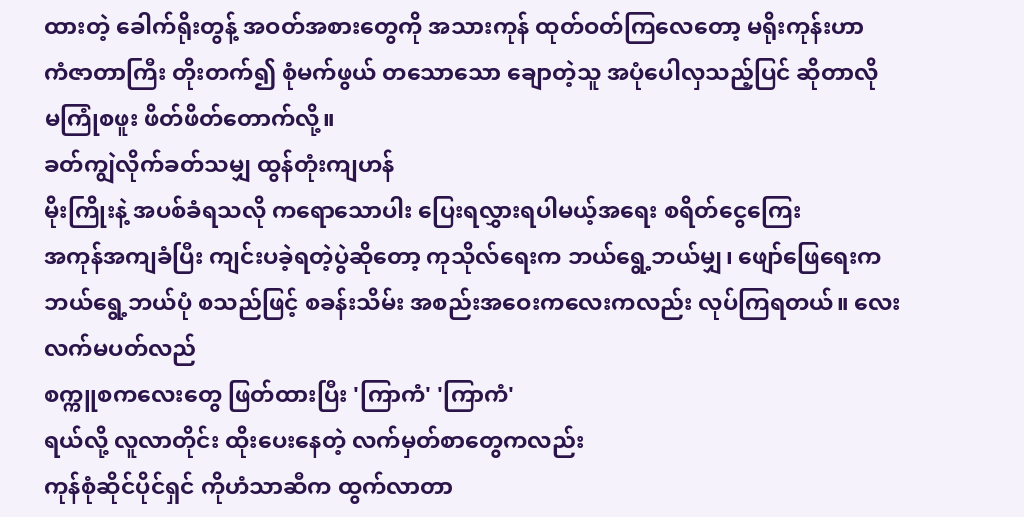ထားတဲ့ ခေါက်ရိုးတွန့် အဝတ်အစားတွေကို အသားကုန် ထုတ်ဝတ်ကြလေတော့ မရိုးကုန်းဟာ
ကံဇာတာကြီး တိုးတက်၍ စုံမက်ဖွယ် တသောသော ချောတဲ့သူ အပုံပေါလှသည့်ပြင် ဆိုတာလို
မကြုံစဖူး ဖိတ်ဖိတ်တောက်လို့။
ခတ်ကျွဲလိုက်ခတ်သမျှ ထွန်တုံးကျဟန်
မိုးကြိုးနဲ့ အပစ်ခံရသလို ကရောသောပါး ပြေးရလွှားရပါမယ့်အရေး စရိတ်ငွေကြေး
အကုန်အကျခံပြီး ကျင်းပခဲ့ရတဲ့ပွဲဆိုတော့ ကုသိုလ်ရေးက ဘယ်ရွေ့ဘယ်မျှ၊ ဖျော်ဖြေရေးက
ဘယ်ရွေ့ဘယ်ပုံ စသည်ဖြင့် စခန်းသိမ်း အစည်းအဝေးကလေးကလည်း လုပ်ကြရတယ်။ လေးလက်မပတ်လည်
စက္ကူစကလေးတွေ ဖြတ်ထားပြီး 'ကြာကံ' 'ကြာကံ'
ရယ်လို့ လူလာတိုင်း ထိုးပေးနေတဲ့ လက်မှတ်စာတွေကလည်း
ကုန်စုံဆိုင်ပိုင်ရှင် ကိုဟံသာဆီက ထွက်လာတာ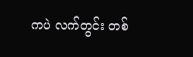ကပဲ လက်တွင်း တစ်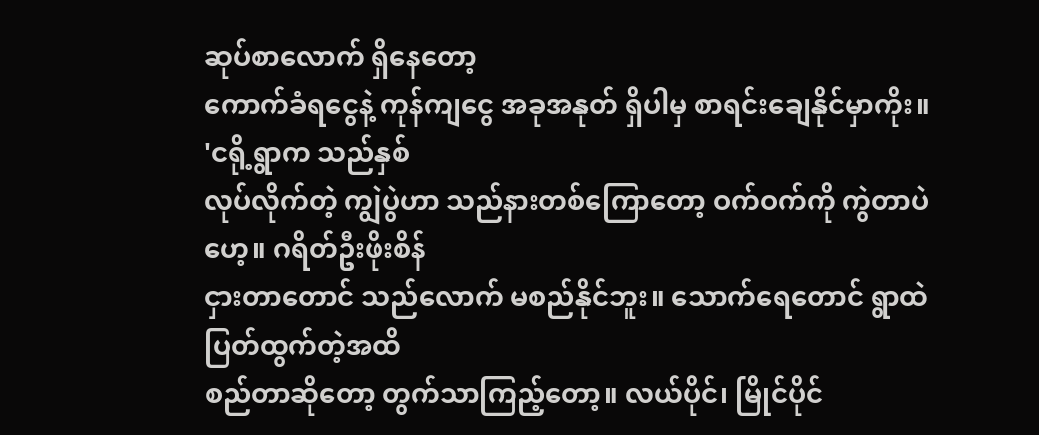ဆုပ်စာလောက် ရှိနေတော့
ကောက်ခံရငွေနဲ့ ကုန်ကျငွေ အခုအနုတ် ရှိပါမှ စာရင်းချေနိုင်မှာကိုး။
'ငရို့ရွာက သည်နှစ်
လုပ်လိုက်တဲ့ ကျွဲပွဲဟာ သည်နားတစ်ကြောတော့ ဝက်ဝက်ကို ကွဲတာပဲဟေ့။ ဂရိတ်ဦးဖိုးစိန်
ငှားတာတောင် သည်လောက် မစည်နိုင်ဘူး။ သောက်ရေတောင် ရွာထဲ ပြတ်ထွက်တဲ့အထိ
စည်တာဆိုတော့ တွက်သာကြည့်တော့။ လယ်ပိုင်၊ မြိုင်ပိုင်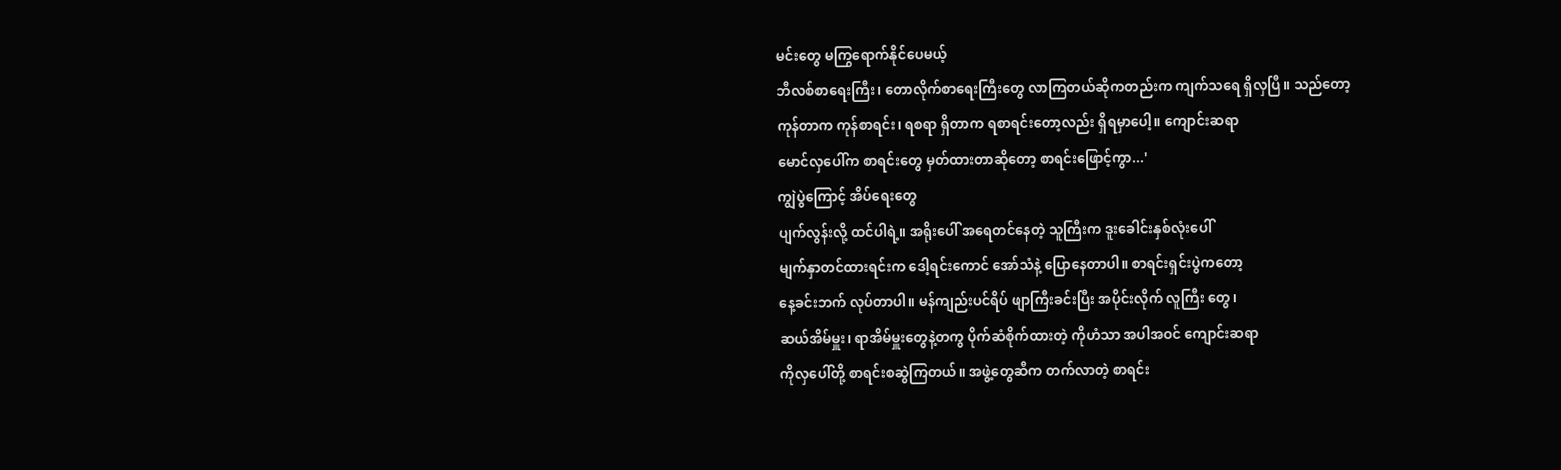မင်းတွေ မကြွရောက်နိုင်ပေမယ့်
ဘီလစ်စာရေးကြီး၊ တောလိုက်စာရေးကြီးတွေ လာကြတယ်ဆိုကတည်းက ကျက်သရေ ရှိလှပြီ။ သည်တော့
ကုန်တာက ကုန်စာရင်း၊ ရစရာ ရှိတာက ရစာရင်းတော့လည်း ရှိရမှာပေါ့။ ကျောင်းဆရာ
မောင်လှပေါ်က စာရင်းတွေ မှတ်ထားတာဆိုတော့ စာရင်းဖြောင့်ကွာ...'
ကျွဲပွဲကြောင့် အိပ်ရေးတွေ
ပျက်လွန်းလို့ ထင်ပါရဲ့။ အရိုးပေါ် အရေတင်နေတဲ့ သူကြီးက ဒူးခေါင်းနှစ်လုံးပေါ်
မျက်နှာတင်ထားရင်းက ဒေါ့ရင်းကောင် အော်သံနဲ့ ပြောနေတာပါ။ စာရင်းရှင်းပွဲကတော့
နေ့ခင်းဘက် လုပ်တာပါ။ မန်ကျည်းပင်ရိပ် ဖျာကြီးခင်းပြီး အပိုင်းလိုက် လူကြီး တွေ၊
ဆယ်အိမ်မှူး၊ ရာအိမ်မှူးတွေနဲ့တကွ ပိုက်ဆံစိုက်ထားတဲ့ ကိုဟံသာ အပါအဝင် ကျောင်းဆရာ
ကိုလှပေါ်တို့ စာရင်းစဆွဲကြတယ်။ အဖွဲ့တွေဆီက တက်လာတဲ့ စာရင်း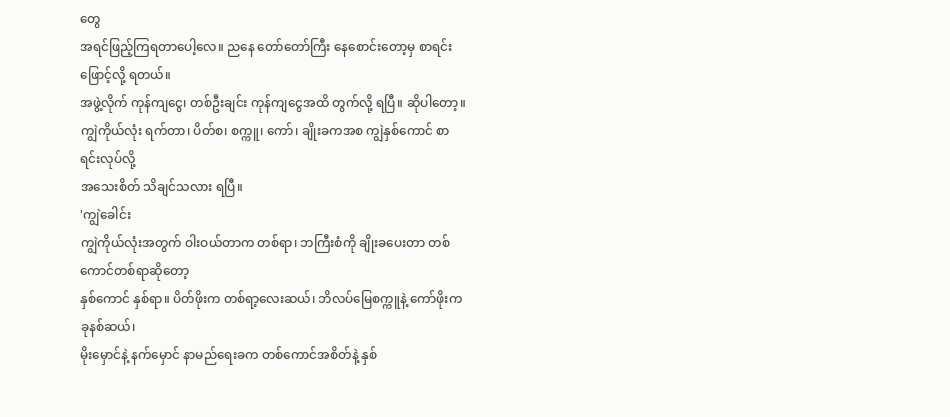တွေ
အရင်ဖြည့်ကြရတာပေါ့လေ။ ညနေ တော်တော်ကြီး နေစောင်းတော့မှ စာရင်းဖြောင့်လို့ ရတယ်။
အဖွဲ့လိုက် ကုန်ကျငွေ၊ တစ်ဦးချင်း ကုန်ကျငွေအထိ တွက်လို့ ရပြီ။ ဆိုပါတော့။
ကျွဲကိုယ်လုံး ရက်တာ၊ ပိတ်စ၊ စက္ကူ၊ ကော်၊ ချိုးခကအစ ကျွဲနှစ်ကောင် စာရင်းလုပ်လို့
အသေးစိတ် သိချင်သလား ရပြီ။
'ကျွဲခေါင်း
ကျွဲကိုယ်လုံးအတွက် ဝါးဝယ်တာက တစ်ရာ၊ ဘကြီးစံကို ချိုးခပေးတာ တစ်ကောင်တစ်ရာဆိုတော့
နှစ်ကောင် နှစ်ရာ။ ပိတ်ဖိုးက တစ်ရာ့လေးဆယ်၊ ဘိလပ်မြေစက္ကူနဲ့ ကော်ဖိုးက ခုနစ်ဆယ်၊
မိုးမှောင်နဲ့ နက်မှောင် နာမည်ရေးခက တစ်ကောင်အစိတ်နဲ့ နှစ်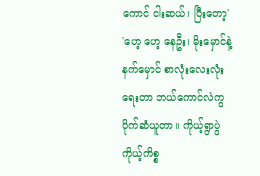ကောင် ငါးဆယ်၊ ပြီးတော့'
'ဟေ့ ဟေ့ နေဦး၊ မိုးမှောင်နဲ့
နက်မှောင် စာလုံးလေးလုံးရေးတာ ဘယ်ကောင်လဲကွ ပိုက်ဆံယူတာ။ ကိုယ့်ရွာပွဲ ကိုယ့်ကိစ္စ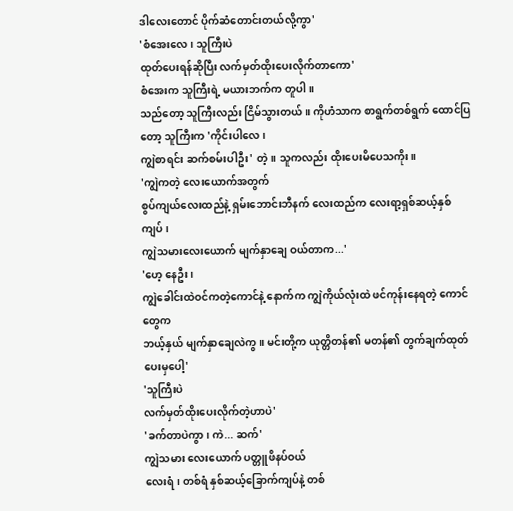ဒါလေးတောင် ပိုက်ဆံတောင်းတယ်လို့ကွာ'
'စံအေးလေ၊ သူကြီးပဲ
ထုတ်ပေးရန်ဆိုပြီး လက်မှတ်ထိုးပေးလိုက်တာကော'
စံအေးက သူကြီးရဲ့ မယားဘက်က တူပါ။
သည်တော့ သူကြီးလည်း ငြိမ်သွားတယ်။ ကိုဟံသာက စာရွက်တစ်ရွက် ထောင်ပြတော့ သူကြီးက 'ကိုင်းပါလေ၊
ကျွဲစာရင်း ဆက်စမ်းပါဦး' တဲ့။ သူကလည်း ထိုးပေးမိပေသကိုး။
'ကျွဲကတဲ့ လေးယောက်အတွက်
စွပ်ကျယ်လေးထည်နဲ့ ရှမ်းဘောင်းဘီနက် လေးထည်က လေးရာ့ရှစ်ဆယ့်နှစ်ကျပ်၊
ကျွဲသမားလေးယောက် မျက်နှာချေ ဝယ်တာက...'
'ဟေ့ နေဦး၊
ကျွဲခေါင်းထဲဝင်ကတဲ့ကောင်နဲ့ နောက်က ကျွဲကိုယ်လုံးထဲ ဖင်ကုန်းနေရတဲ့ ကောင်တွေက
ဘယ့်နှယ် မျက်နှာချေလဲကွ။ မင်းတို့က ယုတ္တိတန်၏ မတန်၏ တွက်ချက်ထုတ်ပေးမှပေါ့'
'သူကြီးပဲ
လက်မှတ်ထိုးပေးလိုက်တဲ့ဟာပဲ'
'ခက်တာပဲကွာ၊ ကဲ... ဆက်'
ကျွဲသမား လေးယောက် ပတ္တူဖိနပ်ဝယ်
လေးရံ၊ တစ်ရံ နှစ်ဆယ့်ခြောက်ကျပ်နဲ့ တစ်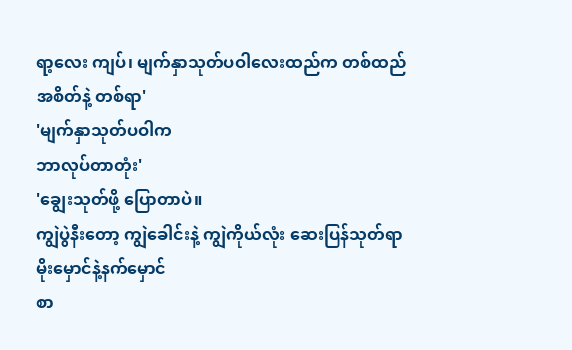ရာ့လေး ကျပ်၊ မျက်နှာသုတ်ပဝါလေးထည်က တစ်ထည်
အစိတ်နဲ့ တစ်ရာ'
'မျက်နှာသုတ်ပဝါက
ဘာလုပ်တာတုံး'
'ချွေးသုတ်ဖို့ ပြောတာပဲ။
ကျွဲပွဲနီးတော့ ကျွဲခေါင်းနဲ့ ကျွဲကိုယ်လုံး ဆေးပြန်သုတ်ရာ မိုးမှောင်နဲ့နက်မှောင်
စာ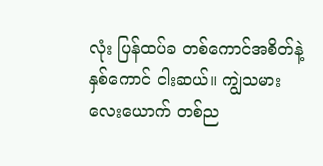လုံး ပြန်ထပ်ခ တစ်ကောင်အစိတ်နဲ့ နှစ်ကောင် ငါးဆယ်။ ကျွဲသမားလေးယောက် တစ်ည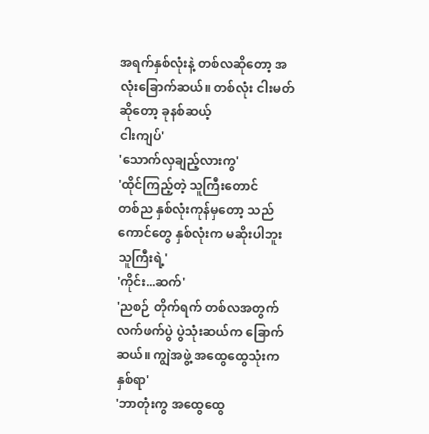အရက်နှစ်လုံးနဲ့ တစ်လဆိုတော့ အလုံးခြောက်ဆယ်။ တစ်လုံး ငါးမတ်ဆိုတော့ ခုနစ်ဆယ့်
ငါးကျပ်'
'သောက်လှချည့်လားကွ'
'ထိုင်ကြည့်တဲ့ သူကြီးတောင်
တစ်ည နှစ်လုံးကုန်မှတော့ သည်ကောင်တွေ နှစ်လုံးက မဆိုးပါဘူး သူကြီးရဲ့'
'ကိုင်း...ဆက်'
'ညစဉ် တိုက်ရက် တစ်လအတွက်
လက်ဖက်ပွဲ ပွဲသုံးဆယ်က ခြောက်ဆယ်။ ကျွဲအဖွဲ့ အထွေထွေသုံးက နှစ်ရာ'
'ဘာတုံးကွ အထွေထွေ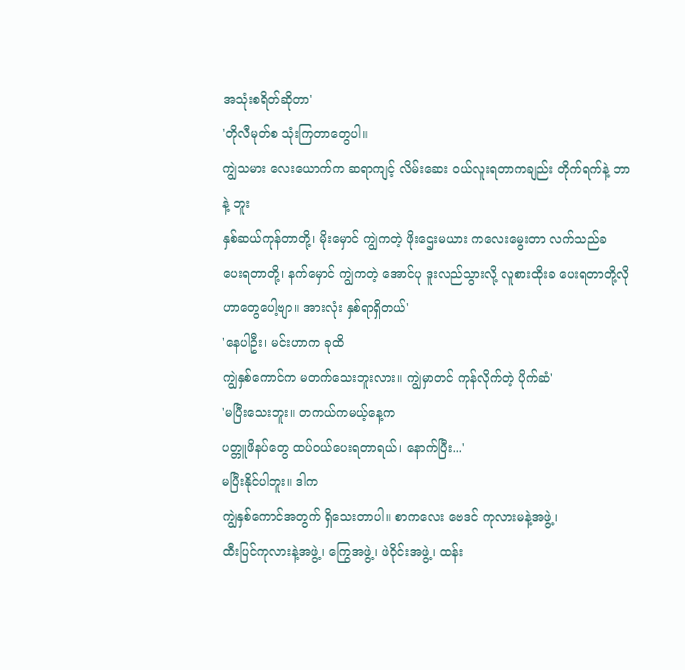အသုံးစရိတ်ဆိုတာ'
'တိုလီမုတ်စ သုံးကြတာတွေပါ။
ကျွဲသမား လေးယောက်က ဆရာကျင့် လိမ်းဆေး ဝယ်လူးရတာကချည်း တိုက်ရက်နဲ့ ဘာနဲ့ ဘူး
နှစ်ဆယ်ကုန်တာတို့၊ မိုးမှောင် ကျွဲကတဲ့ ဖိုးဌေးမယား ကလေးမွေးတာ လက်သည်ခ
ပေးရတာတို့၊ နက်မှောင် ကျွဲကတဲ့ အောင်ပု ဒူးလည်သွားလို့ လူစားထိုးခ ပေးရတာတို့လို
ဟာတွေပေါ့ဗျာ။ အားလုံး နှစ်ရာရှိတယ်'
'နေပါဦး၊ မင်းဟာက ခုထိ
ကျွဲနှစ်ကောင်က မတက်သေးဘူးလား။ ကျွဲမှာတင် ကုန်လိုက်တဲ့ ပိုက်ဆံ'
'မပြီးသေးဘူး။ တကယ်ကမယ့်နေ့က
ပတ္တူဖိနပ်တွေ ထပ်ဝယ်ပေးရတာရယ်၊ နောက်ပြီး...'
မပြီးနိုင်ပါဘူး။ ဒါက
ကျွဲနှစ်ကောင်အတွက် ရှိသေးတာပါ။ စာကလေး ဗေဒင် ကုလားမနဲ့အဖွဲ့၊
ထီးပြင်ကုလားနဲ့အဖွဲ့၊ ကြွေအဖွဲ့၊ ဖဲဝိုင်းအဖွဲ့၊ ထန်း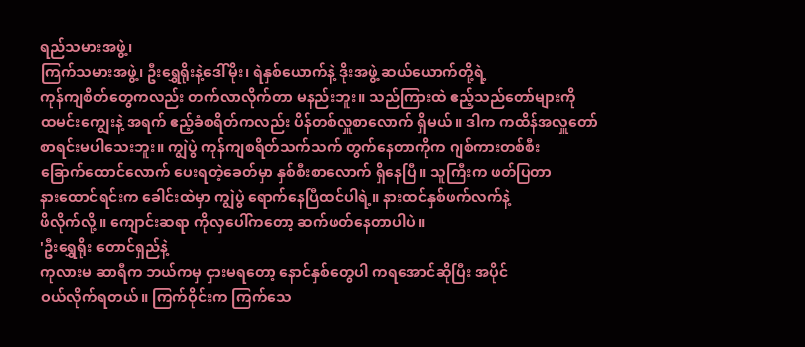ရည်သမားအဖွဲ့၊
ကြက်သမားအဖွဲ့၊ ဦးရွှေရိုးနဲ့ဒေါ်မိုး၊ ရဲနှစ်ယောက်နဲ့ ဒိုးအဖွဲ့ ဆယ်ယောက်တို့ရဲ့
ကုန်ကျစိတ်တွေကလည်း တက်လာလိုက်တာ မနည်းဘူး။ သည်ကြားထဲ ဧည့်သည်တော်များကို
ထမင်းကျွေးနဲ့ အရက် ဧည့်ခံစရိတ်ကလည်း ပိန်တစ်လှူစာလောက် ရှိမယ်။ ဒါက ကထိန်အလှူတော်
စာရင်းမပါသေးဘူး။ ကျွဲပွဲ ကုန်ကျစရိတ်သက်သက် တွက်နေတာကိုက ဂျစ်ကားတစ်စီး
ခြောက်ထောင်လောက် ပေးရတဲ့ခေတ်မှာ နှစ်စီးစာလောက် ရှိနေပြီ။ သူကြီးက ဖတ်ပြတာ
နားထောင်ရင်းက ခေါင်းထဲမှာ ကျွဲပွဲ ရောက်နေပြီထင်ပါရဲ့။ နားထင်နှစ်ဖက်လက်နဲ့
ဖိလိုက်လို့။ ကျောင်းဆရာ ကိုလှပေါ်ကတော့ ဆက်ဖတ်နေတာပါပဲ။
'ဦးရွှေရိုး တောင်ရှည်နဲ့
ကုလားမ ဆာရီက ဘယ်ကမှ ငှားမရတော့ နောင်နှစ်တွေပါ ကရအောင်ဆိုပြီး အပိုင်
ဝယ်လိုက်ရတယ်။ ကြက်ဝိုင်းက ကြက်သေ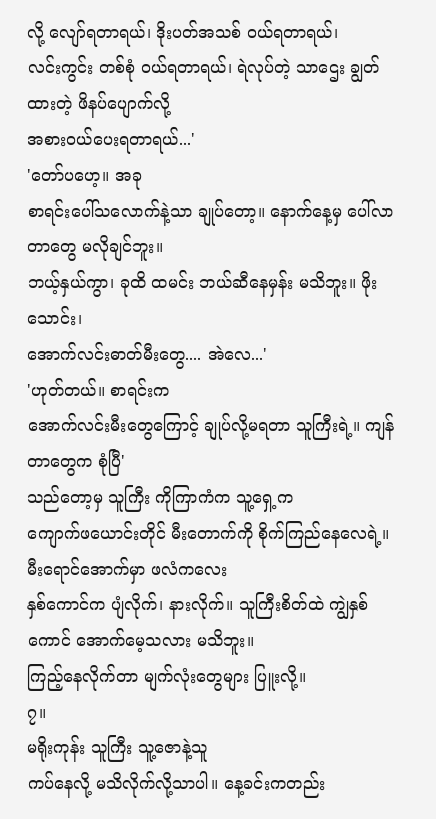လို့ လျော်ရတာရယ်၊ ဒိုးပတ်အသစ် ဝယ်ရတာရယ်၊
လင်းကွင်း တစ်စုံ ဝယ်ရတာရယ်၊ ရဲလုပ်တဲ့ သာဌေး ချွတ်ထားတဲ့ ဖိနပ်ပျောက်လို့
အစားဝယ်ပေးရတာရယ်...'
'တော်ပဟေ့။ အခု
စာရင်းပေါ်သလောက်နဲ့သာ ချုပ်တော့။ နောက်နေ့မှ ပေါ်လာတာတွေ မလိုချင်ဘူး။
ဘယ့်နှယ်ကွာ၊ ခုထိ ထမင်း ဘယ်ဆီနေမှန်း မသိဘူး။ ဖိုးသောင်း၊
အောက်လင်းဓာတ်မီးတွေ.... အဲလေ...'
'ဟုတ်တယ်။ စာရင်းက
အောက်လင်းမီးတွေကြောင့် ချုပ်လို့မရတာ သူကြီးရဲ့။ ကျန်တာတွေက စုံပြီ'
သည်တော့မှ သူကြီး ကိုကြာကံက သူ့ရှေ့က
ကျောက်ဖယောင်းတိုင် မီးတောက်ကို စိုက်ကြည်နေလေရဲ့။ မီးရောင်အောက်မှာ ဖလံကလေး
နှစ်ကောင်က ပျံလိုက်၊ နားလိုက်။ သူကြီးစိတ်ထဲ ကျွဲနှစ်ကောင် အောက်မေ့သလား မသိဘူး။
ကြည့်နေလိုက်တာ မျက်လုံးတွေများ ပြူးလို့။
၇။
မရိုးကုန်း သူကြီး သူ့ဇောနဲ့သူ
ကပ်နေလို့ မသိလိုက်လို့သာပါ။ နေ့ခင်းကတည်း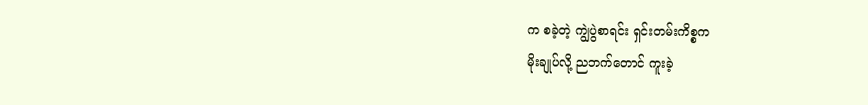က စခဲ့တဲ့ ကျွဲပွဲစာရင်း ရှင်းတမ်းကိစ္စက
မိုးချုပ်လို့ ညဘက်တောင် ကူးခဲ့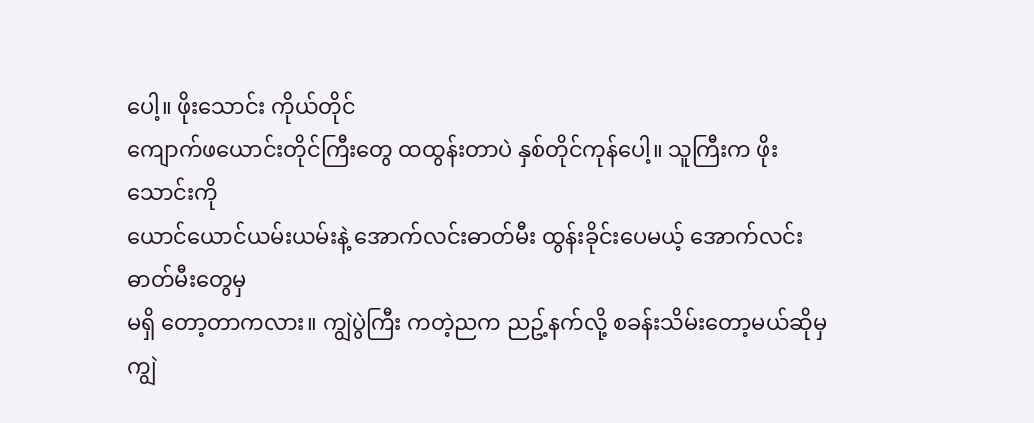ပေါ့။ ဖိုးသောင်း ကိုယ်တိုင်
ကျောက်ဖယောင်းတိုင်ကြီးတွေ ထထွန်းတာပဲ နှစ်တိုင်ကုန်ပေါ့။ သူကြီးက ဖိုးသောင်းကို
ယောင်ယောင်ယမ်းယမ်းနဲ့ အောက်လင်းဓာတ်မီး ထွန်းခိုင်းပေမယ့် အောက်လင်းဓာတ်မီးတွေမှ
မရှိ တော့တာကလား။ ကျွဲပွဲကြီး ကတဲ့ညက ညဥ့်နက်လို့ စခန်းသိမ်းတော့မယ်ဆိုမှ
ကျွဲ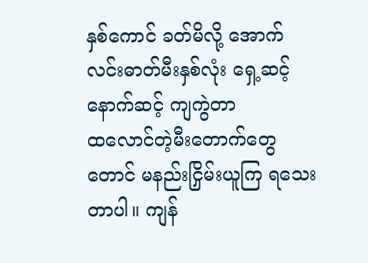နှစ်ကောင် ခတ်မိလို့ အောက်လင်းဓာတ်မီးနှစ်လုံး ရှေ့ဆင့်နောက်ဆင့် ကျကွဲတာ
ထလောင်တဲ့မီးတောက်တွေတောင် မနည်းငြှိမ်းယူကြ ရသေးတာပါ။ ကျန်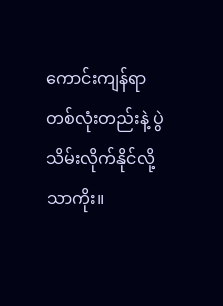ကောင်းကျန်ရာ
တစ်လုံးတည်းနဲ့ ပွဲသိမ်းလိုက်နိုင်လို့သာကိုး။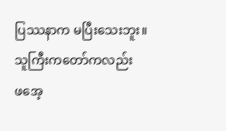ပြဿနာက မပြီးသေးဘူး။ သူကြီးကတော်ကလည်း
ဖအေ့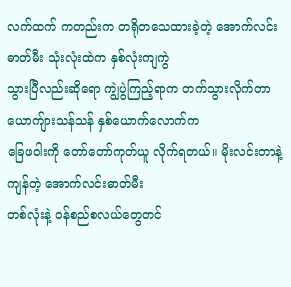လက်ထက် ကတည်းက တရိုတသေထားခဲ့တဲ့ အောက်လင်းဓာတ်မီး သုံးလုံးထဲက နှစ်လုံးကျကွဲ
သွားပြီလည်းဆိုရော ကျွဲပွဲကြည့်ရာက တက်သွားလိုက်တာ ယောကျ်ားသန်သန် နှစ်ယောက်လောက်က
ခြေဖဝါးကို တော်တော်ကုတ်ယူ လိုက်ရတယ်။ မိုးလင်းတာနဲ့ ကျန်တဲ့ အောက်လင်းဓာတ်မီး
တစ်လုံးနဲ့ ဝန်စည်စလယ်တွေတင်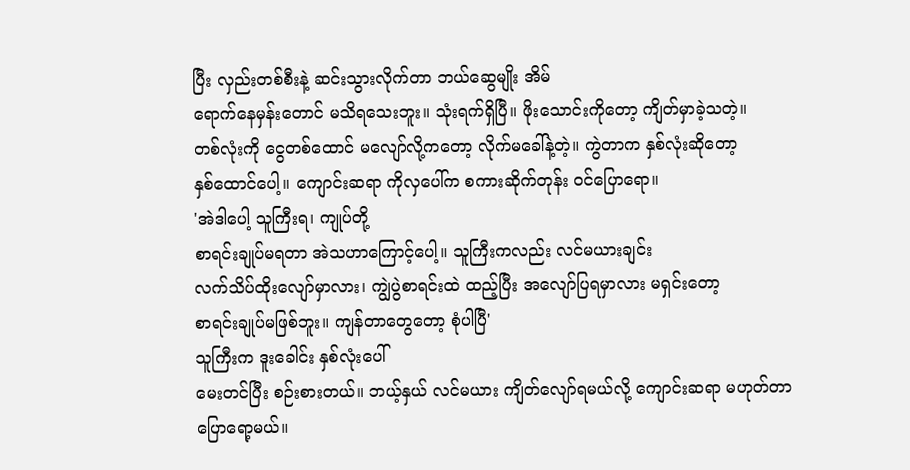ပြီး လှည်းတစ်စီးနဲ့ ဆင်းသွားလိုက်တာ ဘယ်ဆွေမျိုး အိမ်
ရောက်နေမှန်းတောင် မသိရသေးဘူး။ သုံးရက်ရှိပြီ။ ဖိုးသောင်းကိုတော့ ကျိတ်မှာခဲ့သတဲ့။
တစ်လုံးကို ငွေတစ်ထောင် မလျော်လို့ကတော့ လိုက်မခေါ်နဲ့တဲ့။ ကွဲတာက နှစ်လုံးဆိုတော့
နှစ်ထောင်ပေါ့။ ကျောင်းဆရာ ကိုလှပေါ်က စကားဆိုက်တုန်း ဝင်ပြောရော။
'အဲဒါပေါ့ သူကြီးရ၊ ကျုပ်တို့
စာရင်းချုပ်မရတာ အဲသဟာကြောင့်ပေါ့။ သူကြီးကလည်း လင်မယားချင်း
လက်သိပ်ထိုးလျော်မှာလား၊ ကျွဲပွဲစာရင်းထဲ ထည့်ပြီး အလျော်ပြရမှာလား မရှင်းတော့
စာရင်းချုပ်မဖြစ်ဘူး။ ကျန်တာတွေတော့ စုံပါပြီ'
သူကြီးက ဒူးခေါင်း နှစ်လုံးပေါ်
မေးတင်ပြီး စဉ်းစားတယ်။ ဘယ့်နှယ် လင်မယား ကျိတ်လျော်ရမယ်လို့ ကျောင်းဆရာ မဟုတ်တာ
ပြောရော့မယ်။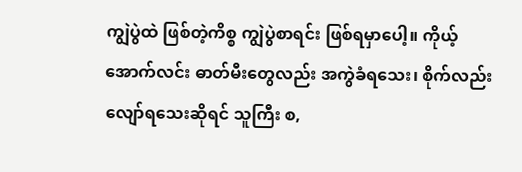ကျွဲပွဲထဲ ဖြစ်တဲ့ကိစ္စ ကျွဲပွဲစာရင်း ဖြစ်ရမှာပေါ့။ ကိုယ့်
အောက်လင်း ဓာတ်မီးတွေလည်း အကွဲခံရသေး၊ စိုက်လည်း လျော်ရသေးဆိုရင် သူကြီး စ,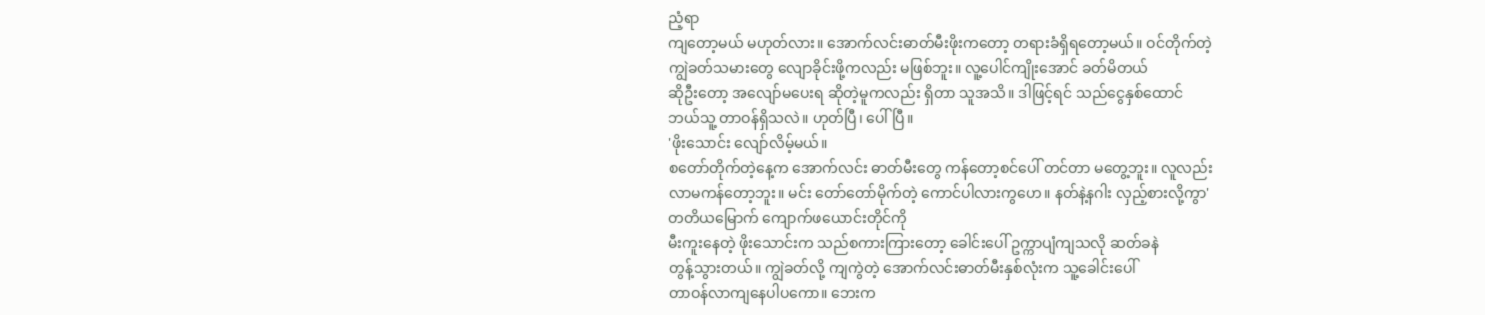ညံ့ရာ
ကျတော့မယ် မဟုတ်လား။ အောက်လင်းဓာတ်မီးဖိုးကတော့ တရားခံရှိရတော့မယ်။ ဝင်တိုက်တဲ့
ကျွဲခတ်သမားတွေ လျောခိုင်းဖို့ကလည်း မဖြစ်ဘူး။ လူ့ပေါင်ကျိုးအောင် ခတ်မိတယ်
ဆိုဦးတော့ အလျော်မပေးရ ဆိုတဲ့မူကလည်း ရှိတာ သူအသိ။ ဒါဖြင့်ရင် သည်ငွေနှစ်ထောင်
ဘယ်သူ့ တာဝန်ရှိသလဲ။ ဟုတ်ပြီ၊ ပေါ်ပြီ။
'ဖိုးသောင်း လျော်လိမ့်မယ်။
စတော်တိုက်တဲ့နေ့က အောက်လင်း ဓာတ်မီးတွေ ကန်တော့စင်ပေါ် တင်တာ မတွေ့ဘူး။ လူလည်း
လာမကန်တော့ဘူး။ မင်း တော်တော်မိုက်တဲ့ ကောင်ပါလားကွဟေ။ နတ်နဲ့နဂါး လှည့်စားလို့ကွာ'
တတိယမြောက် ကျောက်ဖယောင်းတိုင်ကို
မီးကူးနေတဲ့ ဖိုးသောင်းက သည်စကားကြားတော့ ခေါင်းပေါ် ဥက္ကာပျံကျသလို ဆတ်ခနဲ
တွန့်သွားတယ်။ ကျွဲခတ်လို့ ကျကွဲတဲ့ အောက်လင်းဓာတ်မီးနှစ်လုံးက သူ့ခေါင်းပေါ်
တာဝန်လာကျနေပါပကော။ ဘေးက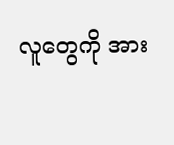လူတွေကို အား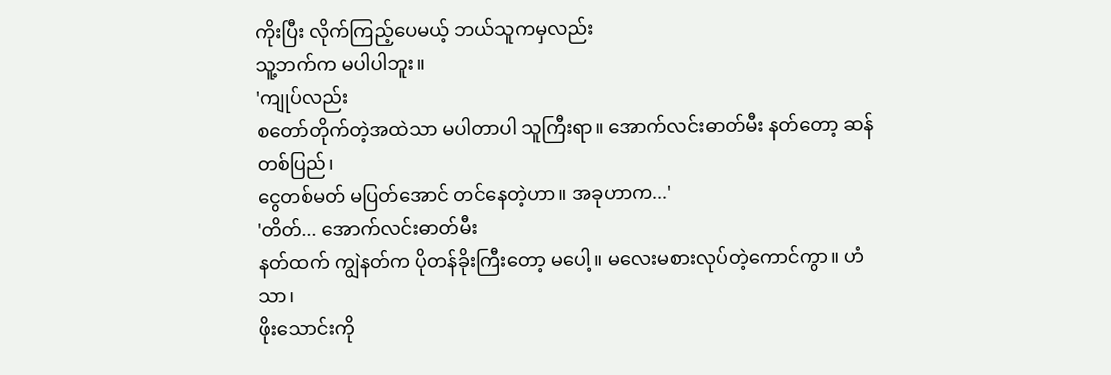ကိုးပြီး လိုက်ကြည့်ပေမယ့် ဘယ်သူကမှလည်း
သူ့ဘက်က မပါပါဘူး။
'ကျုပ်လည်း
စတော်တိုက်တဲ့အထဲသာ မပါတာပါ သူကြီးရာ။ အောက်လင်းဓာတ်မီး နတ်တော့ ဆန်တစ်ပြည်၊
ငွေတစ်မတ် မပြတ်အောင် တင်နေတဲ့ဟာ။ အခုဟာက...'
'တိတ်... အောက်လင်းဓာတ်မီး
နတ်ထက် ကျွဲနတ်က ပိုတန်ခိုးကြီးတော့ မပေါ့။ မလေးမစားလုပ်တဲ့ကောင်ကွာ။ ဟံသာ၊
ဖိုးသောင်းကို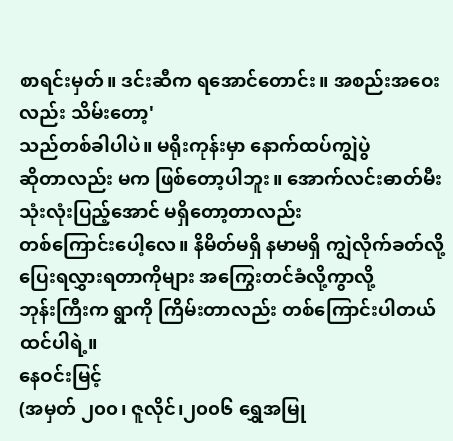စာရင်းမှတ်။ ဒင်းဆီက ရအောင်တောင်း။ အစည်းအဝေးလည်း သိမ်းတော့'
သည်တစ်ခါပါပဲ။ မရိုးကုန်းမှာ နောက်ထပ်ကျွဲပွဲ
ဆိုတာလည်း မက ဖြစ်တော့ပါဘူး။ အောက်လင်းဓာတ်မီး သုံးလုံးပြည့်အောင် မရှိတော့တာလည်း
တစ်ကြောင်းပေါ့လေ။ နိမိတ်မရှိ နမာမရှိ ကျွဲလိုက်ခတ်လို့ ပြေးရလွှားရတာကိုများ အကြွေးတင်ခံလို့ကွာလို့
ဘုန်းကြီးက ရွာကို ကြိမ်းတာလည်း တစ်ကြောင်းပါတယ် ထင်ပါရဲ့။
နေဝင်းမြင့်
(အမှတ် ၂၀၀၊ ဇူလိုင်၊၂၀၀၆ ရွှေအမြု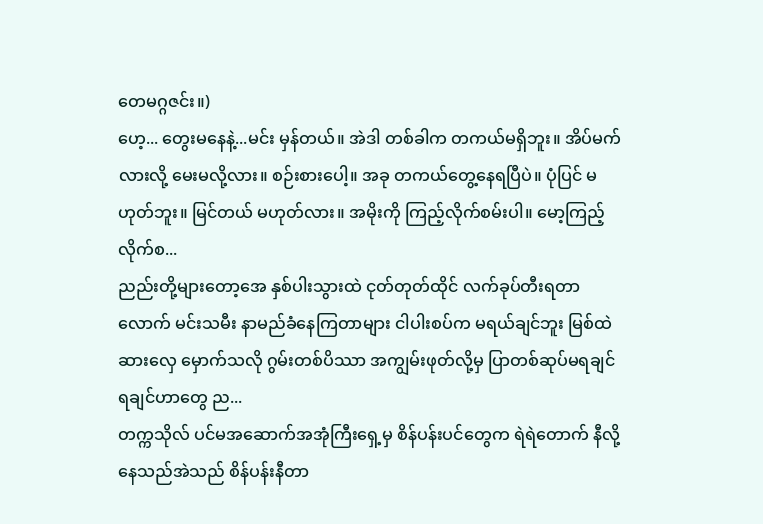တေမဂ္ဂဇင်း။)
ဟေ့... တွေးမနေနဲ့...မင်း မှန်တယ်။ အဲဒါ တစ်ခါက တကယ်မရှိဘူး။ အိပ်မက်လားလို့ မေးမလို့လား။ စဉ်းစားပေါ့။ အခု တကယ်တွေ့နေရပြီပဲ။ ပုံပြင် မဟုတ်ဘူး။ မြင်တယ် မဟုတ်လား။ အမိုးကို ကြည့်လိုက်စမ်းပါ။ မော့ကြည့်လိုက်စ...
ညည်းတို့များတော့အေ နှစ်ပါးသွားထဲ ငုတ်တုတ်ထိုင် လက်ခုပ်တီးရတာလောက် မင်းသမီး နာမည်ခံနေကြတာများ ငါပါးစပ်က မရယ်ချင်ဘူး မြစ်ထဲ ဆားလှေ မှောက်သလို ဂွမ်းတစ်ပိဿာ အကျွမ်းဖုတ်လို့မှ ပြာတစ်ဆုပ်မရချင် ရချင်ဟာတွေ ည...
တက္ကသိုလ် ပင်မအဆောက်အအုံကြီးရှေ့မှ စိန်ပန်းပင်တွေက ရဲရဲတောက် နီလို့နေသည်အဲသည် စိန်ပန်းနီတာ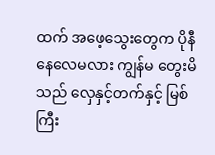ထက် အဖေ့သွေးတွေက ပိုနီနေလေမလား ကျွန်မ တွေးမိသည် လှေနှင့်တက်နှင့် မြစ်ကြီး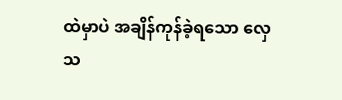ထဲမှာပဲ အချိန်ကုန်ခဲ့ရသော လှေသ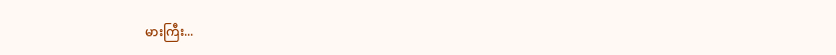မားကြီး...